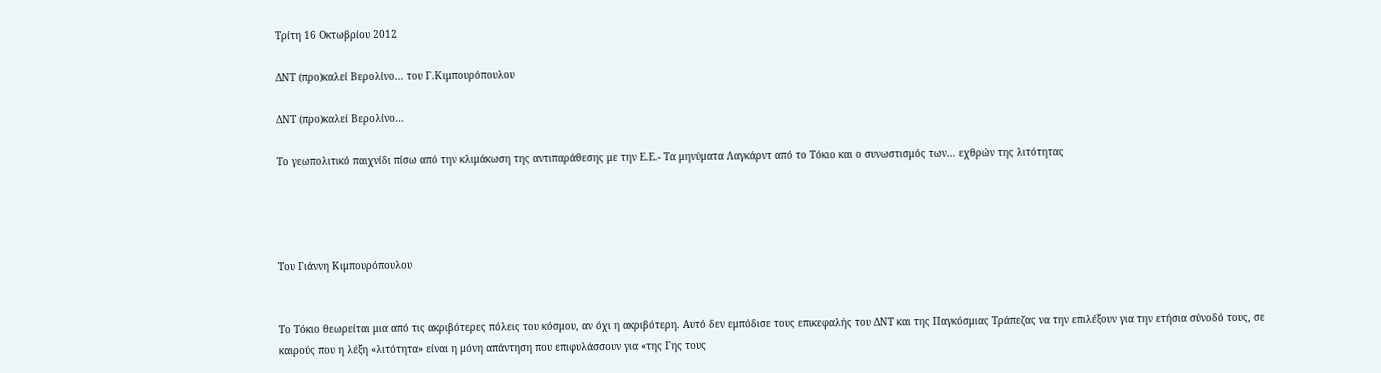Τρίτη 16 Οκτωβρίου 2012

ΔΝΤ (προ)καλεί Βερολίνο… του Γ.Κιμπουρόπουλου

ΔΝΤ (προ)καλεί Βερολίνο…

Το γεωπολιτικό παιχνίδι πίσω από την κλιμάκωση της αντιπαράθεσης με την Ε.Ε.- Τα μηνύματα Λαγκάρντ από το Τόκιο και ο συνωστισμός των… εχθρών της λιτότητας




Του Γιάννη Κιμπουρόπουλου


Το Τόκιο θεωρείται μια από τις ακριβότερες πόλεις του κόσμου, αν όχι η ακριβότερη. Αυτό δεν εμπόδισε τους επικεφαλής του ΔΝΤ και της Παγκόσμιας Τράπεζας να την επιλέξουν για την ετήσια σύνοδό τους, σε καιρούς που η λέξη «λιτότητα» είναι η μόνη απάντηση που επιφυλάσσουν για «της Γης τους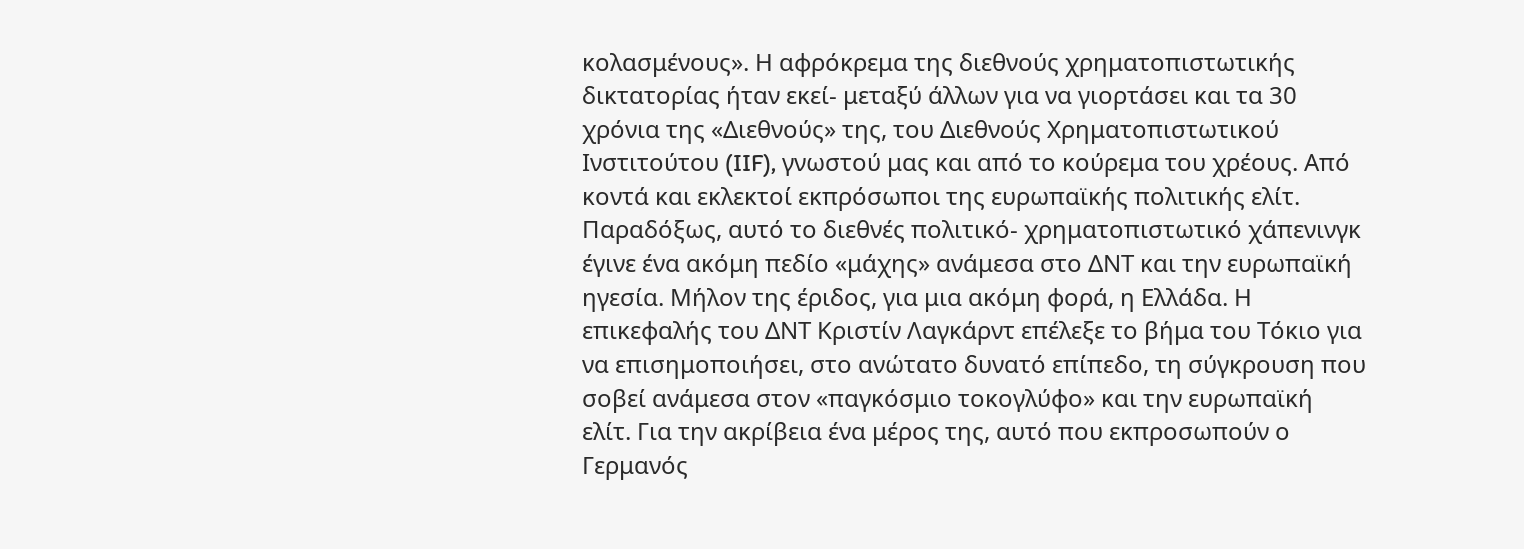κολασμένους». Η αφρόκρεμα της διεθνούς χρηματοπιστωτικής δικτατορίας ήταν εκεί- μεταξύ άλλων για να γιορτάσει και τα 30 χρόνια της «Διεθνούς» της, του Διεθνούς Χρηματοπιστωτικού Ινστιτούτου (IIF), γνωστού μας και από το κούρεμα του χρέους. Από κοντά και εκλεκτοί εκπρόσωποι της ευρωπαϊκής πολιτικής ελίτ.
Παραδόξως, αυτό το διεθνές πολιτικό- χρηματοπιστωτικό χάπενινγκ έγινε ένα ακόμη πεδίο «μάχης» ανάμεσα στο ΔΝΤ και την ευρωπαϊκή ηγεσία. Μήλον της έριδος, για μια ακόμη φορά, η Ελλάδα. Η επικεφαλής του ΔΝΤ Κριστίν Λαγκάρντ επέλεξε το βήμα του Τόκιο για να επισημοποιήσει, στο ανώτατο δυνατό επίπεδο, τη σύγκρουση που σοβεί ανάμεσα στον «παγκόσμιο τοκογλύφο» και την ευρωπαϊκή ελίτ. Για την ακρίβεια ένα μέρος της, αυτό που εκπροσωπούν ο Γερμανός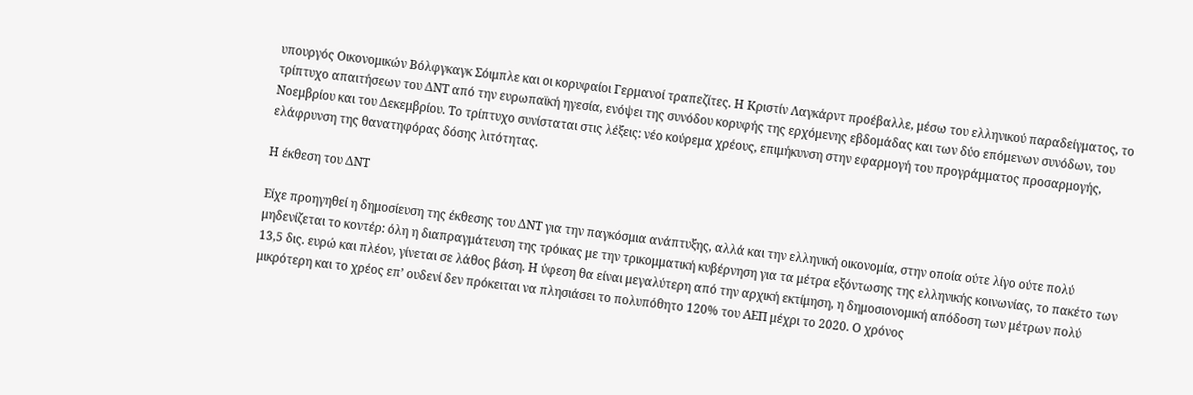υπουργός Οικονομικών Βόλφγκαγκ Σόιμπλε και οι κορυφαίοι Γερμανοί τραπεζίτες. Η Κριστίν Λαγκάρντ προέβαλλε, μέσω του ελληνικού παραδείγματος, το τρίπτυχο απαιτήσεων του ΔΝΤ από την ευρωπαϊκή ηγεσία, ενόψει της συνόδου κορυφής της ερχόμενης εβδομάδας και των δύο επόμενων συνόδων, του Νοεμβρίου και του Δεκεμβρίου. Το τρίπτυχο συνίσταται στις λέξεις: νέο κούρεμα χρέους, επιμήκυνση στην εφαρμογή του προγράμματος προσαρμογής, ελάφρυνση της θανατηφόρας δόσης λιτότητας.

Η έκθεση του ΔΝΤ

Είχε προηγηθεί η δημοσίευση της έκθεσης του ΔΝΤ για την παγκόσμια ανάπτυξης, αλλά και την ελληνική οικονομία, στην οποία ούτε λίγο ούτε πολύ μηδενίζεται το κοντέρ: όλη η διαπραγμάτευση της τρόικας με την τρικομματική κυβέρνηση για τα μέτρα εξόντωσης της ελληνικής κοινωνίας, το πακέτο των 13,5 δις. ευρώ και πλέον, γίνεται σε λάθος βάση. Η ύφεση θα είναι μεγαλύτερη από την αρχική εκτίμηση, η δημοσιονομική απόδοση των μέτρων πολύ μικρότερη και το χρέος επ’ ουδενί δεν πρόκειται να πλησιάσει το πολυπόθητο 120% του ΑΕΠ μέχρι το 2020. Ο χρόνος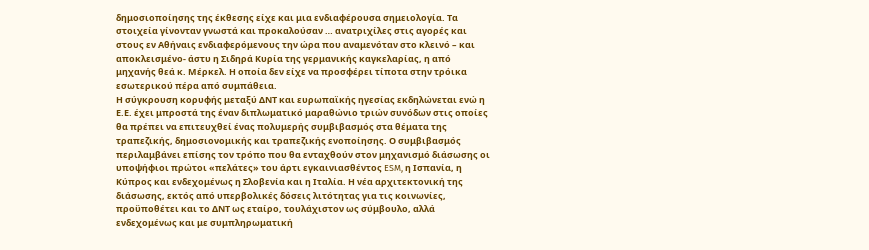δημοσιοποίησης της έκθεσης είχε και μια ενδιαφέρουσα σημειολογία. Τα στοιχεία γίνονταν γνωστά και προκαλούσαν … ανατριχίλες στις αγορές και στους εν Αθήναις ενδιαφερόμενους την ώρα που αναμενόταν στο κλεινό – και αποκλεισμένο- άστυ η Σιδηρά Κυρία της γερμανικής καγκελαρίας, η από μηχανής θεά κ. Μέρκελ. Η οποία δεν είχε να προσφέρει τίποτα στην τρόικα εσωτερικού πέρα από συμπάθεια.
Η σύγκρουση κορυφής μεταξύ ΔΝΤ και ευρωπαϊκής ηγεσίας εκδηλώνεται ενώ η Ε.Ε. έχει μπροστά της έναν διπλωματικό μαραθώνιο τριών συνόδων στις οποίες θα πρέπει να επιτευχθεί ένας πολυμερής συμβιβασμός στα θέματα της τραπεζικής, δημοσιονομικής και τραπεζικής ενοποίησης. Ο συμβιβασμός περιλαμβάνει επίσης τον τρόπο που θα ενταχθούν στον μηχανισμό διάσωσης οι υποψήφιοι πρώτοι «πελάτες» του άρτι εγκαινιασθέντος ESM, η Ισπανία, η Κύπρος και ενδεχομένως η Σλοβενία και η Ιταλία. Η νέα αρχιτεκτονική της διάσωσης, εκτός από υπερβολικές δόσεις λιτότητας για τις κοινωνίες, προϋποθέτει και το ΔΝΤ ως εταίρο, τουλάχιστον ως σύμβουλο, αλλά ενδεχομένως και με συμπληρωματική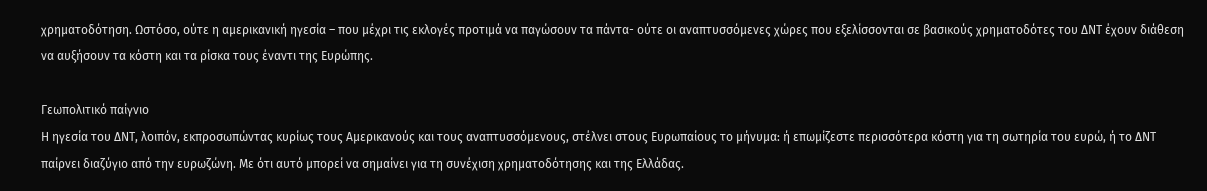χρηματοδότηση. Ωστόσο, ούτε η αμερικανική ηγεσία – που μέχρι τις εκλογές προτιμά να παγώσουν τα πάντα- ούτε οι αναπτυσσόμενες χώρες που εξελίσσονται σε βασικούς χρηματοδότες του ΔΝΤ έχουν διάθεση να αυξήσουν τα κόστη και τα ρίσκα τους έναντι της Ευρώπης.

Γεωπολιτικό παίγνιο
Η ηγεσία του ΔΝΤ, λοιπόν, εκπροσωπώντας κυρίως τους Αμερικανούς και τους αναπτυσσόμενους, στέλνει στους Ευρωπαίους το μήνυμα: ή επωμίζεστε περισσότερα κόστη για τη σωτηρία του ευρώ, ή το ΔΝΤ παίρνει διαζύγιο από την ευρωζώνη. Με ότι αυτό μπορεί να σημαίνει για τη συνέχιση χρηματοδότησης και της Ελλάδας.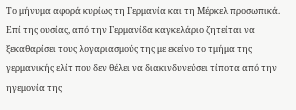Το μήνυμα αφορά κυρίως τη Γερμανία και τη Μέρκελ προσωπικά. Επί της ουσίας, από την Γερμανίδα καγκελάριο ζητείται να ξεκαθαρίσει τους λογαριασμούς της με εκείνο το τμήμα της γερμανικής ελίτ που δεν θέλει να διακινδυνεύσει τίποτα από την ηγεμονία της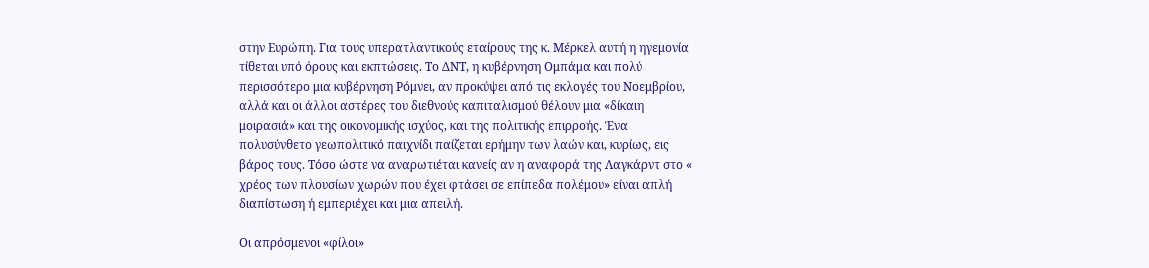στην Ευρώπη. Για τους υπερατλαντικούς εταίρους της κ. Μέρκελ αυτή η ηγεμονία τίθεται υπό όρους και εκπτώσεις. Το ΔΝΤ, η κυβέρνηση Ομπάμα και πολύ περισσότερο μια κυβέρνηση Ρόμνει, αν προκύψει από τις εκλογές του Νοεμβρίου, αλλά και οι άλλοι αστέρες του διεθνούς καπιταλισμού θέλουν μια «δίκαιη μοιρασιά» και της οικονομικής ισχύος, και της πολιτικής επιρροής. Ένα πολυσύνθετο γεωπολιτικό παιχνίδι παίζεται ερήμην των λαών και, κυρίως, εις βάρος τους. Τόσο ώστε να αναρωτιέται κανείς αν η αναφορά της Λαγκάρντ στο « χρέος των πλουσίων χωρών που έχει φτάσει σε επίπεδα πολέμου» είναι απλή διαπίστωση ή εμπεριέχει και μια απειλή.

Οι απρόσμενοι «φίλοι»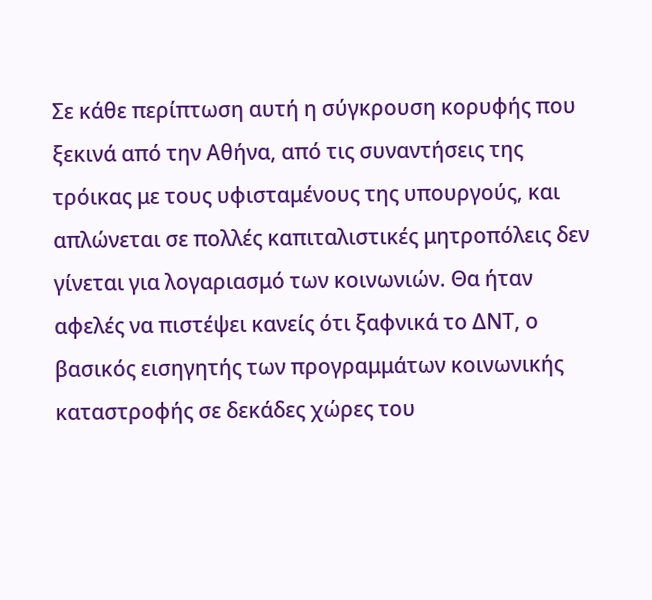Σε κάθε περίπτωση αυτή η σύγκρουση κορυφής που ξεκινά από την Αθήνα, από τις συναντήσεις της τρόικας με τους υφισταμένους της υπουργούς, και απλώνεται σε πολλές καπιταλιστικές μητροπόλεις δεν γίνεται για λογαριασμό των κοινωνιών. Θα ήταν αφελές να πιστέψει κανείς ότι ξαφνικά το ΔΝΤ, ο βασικός εισηγητής των προγραμμάτων κοινωνικής καταστροφής σε δεκάδες χώρες του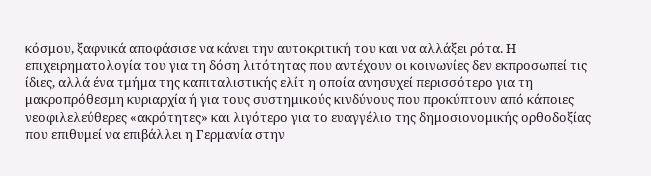κόσμου, ξαφνικά αποφάσισε να κάνει την αυτοκριτική του και να αλλάξει ρότα. Η επιχειρηματολογία του για τη δόση λιτότητας που αντέχουν οι κοινωνίες δεν εκπροσωπεί τις ίδιες, αλλά ένα τμήμα της καπιταλιστικής ελίτ η οποία ανησυχεί περισσότερο για τη μακροπρόθεσμη κυριαρχία ή για τους συστημικούς κινδύνους που προκύπτουν από κάποιες νεοφιλελεύθερες «ακρότητες» και λιγότερο για το ευαγγέλιο της δημοσιονομικής ορθοδοξίας που επιθυμεί να επιβάλλει η Γερμανία στην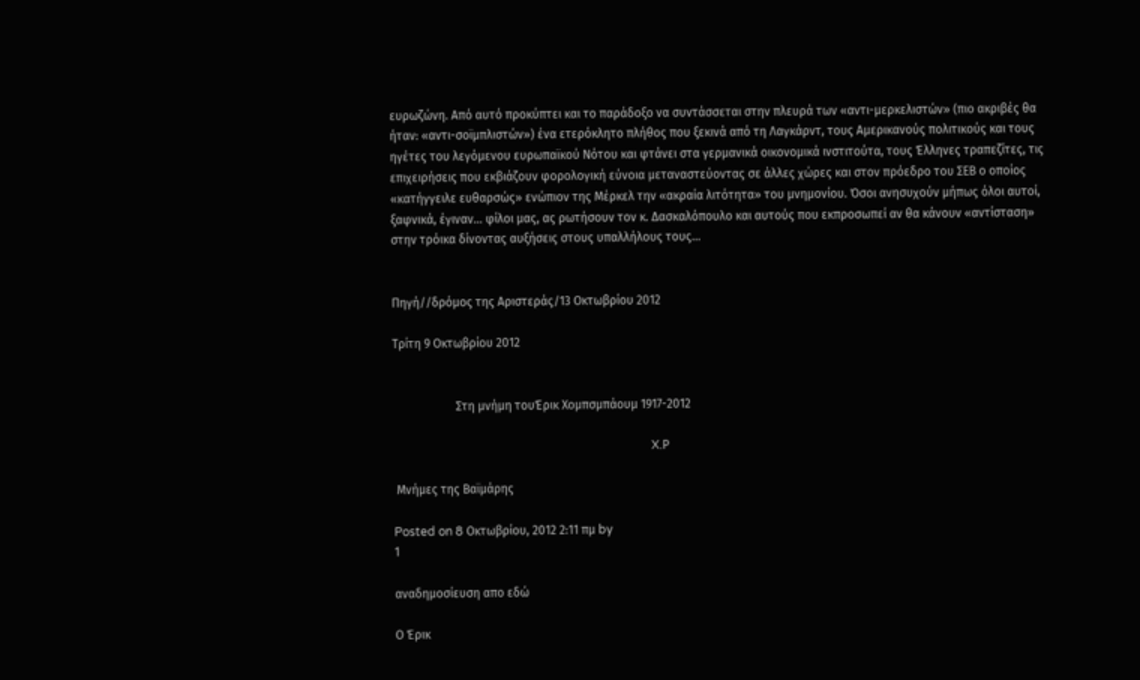ευρωζώνη. Από αυτό προκύπτει και το παράδοξο να συντάσσεται στην πλευρά των «αντι-μερκελιστών» (πιο ακριβές θα ήταν: «αντι-σοϊμπλιστών») ένα ετερόκλητο πλήθος που ξεκινά από τη Λαγκάρντ, τους Αμερικανούς πολιτικούς και τους ηγέτες του λεγόμενου ευρωπαϊκού Νότου και φτάνει στα γερμανικά οικονομικά ινστιτούτα, τους Έλληνες τραπεζίτες, τις επιχειρήσεις που εκβιάζουν φορολογική εύνοια μεταναστεύοντας σε άλλες χώρες και στον πρόεδρο του ΣΕΒ ο οποίος «κατήγγειλε ευθαρσώς» ενώπιον της Μέρκελ την «ακραία λιτότητα» του μνημονίου. Όσοι ανησυχούν μήπως όλοι αυτοί, ξαφνικά, έγιναν… φίλοι μας, ας ρωτήσουν τον κ. Δασκαλόπουλο και αυτούς που εκπροσωπεί αν θα κάνουν «αντίσταση» στην τρόικα δίνοντας αυξήσεις στους υπαλλήλους τους…


Πηγή//δρόμος της Αριστεράς/13 Οκτωβρίου 2012

Τρίτη 9 Οκτωβρίου 2012


                     Στη μνήμη τουΈρικ Χομπσμπάουμ 1917-2012

                                                                                      X.Ρ

 Μνήμες της Βαϊμάρης

Posted on 8 Οκτωβρίου, 2012 2:11 πμ by
1

αναδημοσίευση απο εδώ

Ο Έρικ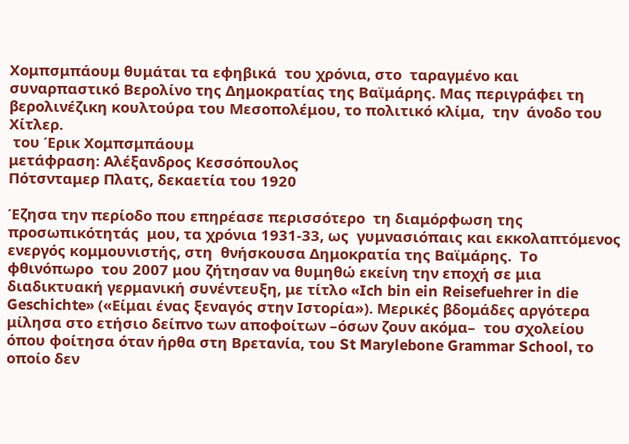Χομπσμπάουμ θυμάται τα εφηβικά  του χρόνια, στο  ταραγμένο και συναρπαστικό Βερολίνο της Δημοκρατίας της Βαϊμάρης. Μας περιγράφει τη βερολινέζικη κουλτούρα του Μεσοπολέμου, το πολιτικό κλίμα,  την  άνοδο του Χίτλερ.
 του Έρικ Χομπσμπάουμ
μετάφραση: Αλέξανδρος Κεσσόπουλος
Πότσνταμερ Πλατς, δεκαετία του 1920

Έζησα την περίοδο που επηρέασε περισσότερο  τη διαμόρφωση της προσωπικότητάς  μου, τα χρόνια 1931-33, ως  γυμνασιόπαις και εκκολαπτόμενος ενεργός κομμουνιστής, στη  θνήσκουσα Δημοκρατία της Βαϊμάρης.  Το φθινόπωρο  του 2007 μου ζήτησαν να θυμηθώ εκείνη την εποχή σε μια διαδικτυακή γερμανική συνέντευξη, με τίτλο «Ich bin ein Reisefuehrer in die Geschichte» («Είμαι ένας ξεναγός στην Ιστορία»). Μερικές βδομάδες αργότερα μίλησα στο ετήσιο δείπνο των αποφοίτων –όσων ζουν ακόμα–  του σχολείου όπου φοίτησα όταν ήρθα στη Βρετανία, του St Marylebone Grammar School, το οποίο δεν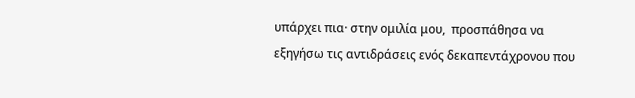υπάρχει πια· στην ομιλία μου,  προσπάθησα να εξηγήσω τις αντιδράσεις ενός δεκαπεντάχρονου που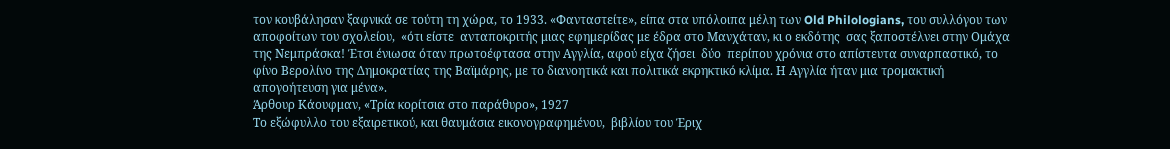τον κουβάλησαν ξαφνικά σε τούτη τη χώρα, το 1933. «Φανταστείτε», είπα στα υπόλοιπα μέλη των Old Philologians, του συλλόγου των αποφοίτων του σχολείου,  «ότι είστε  ανταποκριτής μιας εφημερίδας με έδρα στο Μανχάταν, κι ο εκδότης  σας ξαποστέλνει στην Ομάχα της Νεμπράσκα! Έτσι ένιωσα όταν πρωτοέφτασα στην Αγγλία, αφού είχα ζήσει  δύο  περίπου χρόνια στο απίστευτα συναρπαστικό, το φίνο Βερολίνο της Δημοκρατίας της Βαϊμάρης, με το διανοητικά και πολιτικά εκρηκτικό κλίμα. Η Αγγλία ήταν μια τρομακτική απογοήτευση για μένα».
Άρθουρ Κάουφμαν, «Τρία κορίτσια στο παράθυρο», 1927
Το εξώφυλλο του εξαιρετικού, και θαυμάσια εικονογραφημένου,  βιβλίου του Έριχ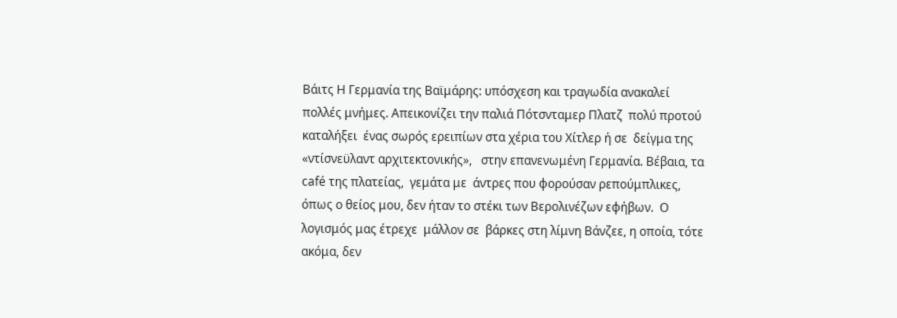Βάιτς Η Γερμανία της Βαϊμάρης: υπόσχεση και τραγωδία ανακαλεί πολλές μνήμες. Απεικονίζει την παλιά Πότσνταμερ Πλατζ  πολύ προτού καταλήξει  ένας σωρός ερειπίων στα χέρια του Χίτλερ ή σε  δείγμα της «ντίσνεϋλαντ αρχιτεκτονικής»,   στην επανενωμένη Γερμανία. Βέβαια, τα café της πλατείας,  γεμάτα με  άντρες που φορούσαν ρεπούμπλικες, όπως ο θείος μου, δεν ήταν το στέκι των Βερολινέζων εφήβων.  Ο λογισμός μας έτρεχε  μάλλον σε  βάρκες στη λίμνη Βάνζεε, η οποία, τότε ακόμα, δεν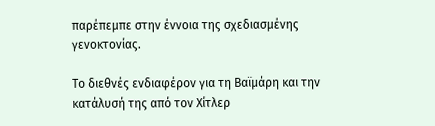παρέπεμπε στην έννοια της σχεδιασμένης γενοκτονίας.

Το διεθνές ενδιαφέρον για τη Βαϊμάρη και την κατάλυσή της από τον Χίτλερ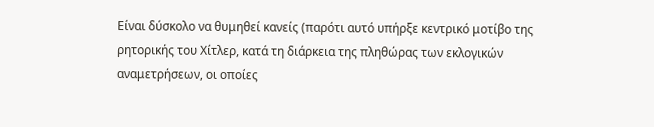Είναι δύσκολο να θυμηθεί κανείς (παρότι αυτό υπήρξε κεντρικό μοτίβο της ρητορικής του Χίτλερ, κατά τη διάρκεια της πληθώρας των εκλογικών αναμετρήσεων, οι οποίες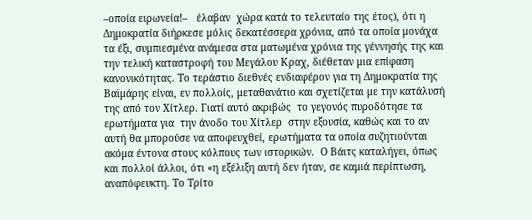–οποία ειρωνεία!–   έλαβαν  χώρα κατά το τελευταίο της έτος), ότι η Δημοκρατία διήρκεσε μόλις δεκατέσσερα χρόνια, από τα οποία μονάχα τα έξι, συμπιεσμένα ανάμεσα στα ματωμένα χρόνια της γέννησής της και την τελική καταστροφή του Μεγάλου Κραχ, διέθεταν μια επίφαση κανονικότητας. Το τεράστιο διεθνές ενδιαφέρον για τη Δημοκρατία της Βαϊμάρης είναι, εν πολλοίς, μεταθανάτιο και σχετίζεται με την κατάλυσή της από τον Χίτλερ. Γιατί αυτό ακριβώς  το γεγονός πυροδότησε τα ερωτήματα για  την άνοδο του Χίτλερ  στην εξουσία, καθώς και το αν αυτή θα μπορούσε να αποφευχθεί, ερωτήματα τα οποία συζητιούνται ακόμα έντονα στους κόλπους των ιστορικών.  Ο Βάιτς καταλήγει, όπως και πολλοί άλλοι, ότι «η εξέλιξη αυτή δεν ήταν, σε καμιά περίπτωση, αναπόφευκτη. Το Τρίτο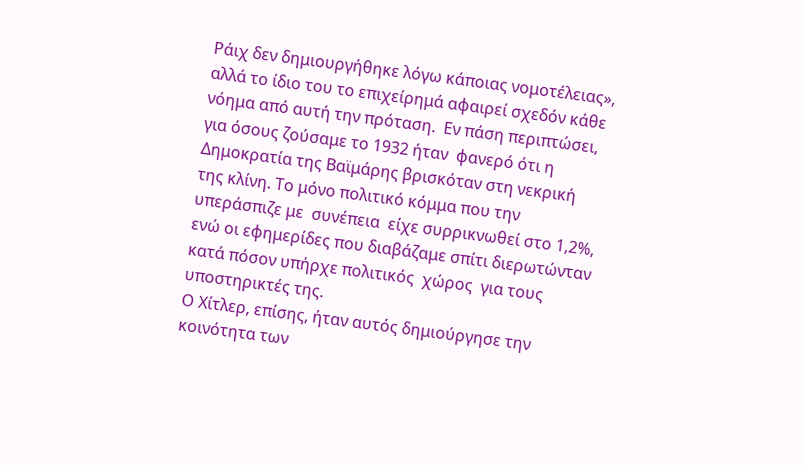Ράιχ δεν δημιουργήθηκε λόγω κάποιας νομοτέλειας», αλλά το ίδιο του το επιχείρημά αφαιρεί σχεδόν κάθε νόημα από αυτή την πρόταση.  Εν πάση περιπτώσει, για όσους ζούσαμε το 1932 ήταν  φανερό ότι η Δημοκρατία της Βαϊμάρης βρισκόταν στη νεκρική της κλίνη. Το μόνο πολιτικό κόμμα που την υπεράσπιζε με  συνέπεια  είχε συρρικνωθεί στο 1,2%, ενώ οι εφημερίδες που διαβάζαμε σπίτι διερωτώνταν κατά πόσον υπήρχε πολιτικός  χώρος  για τους  υποστηρικτές της.
Ο Χίτλερ, επίσης, ήταν αυτός δημιούργησε την κοινότητα των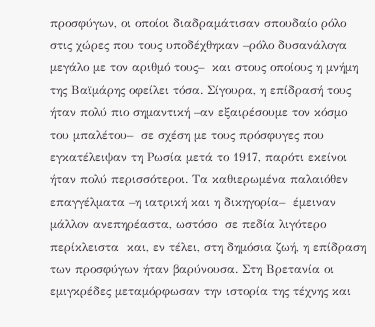προσφύγων, οι οποίοι διαδραμάτισαν σπουδαίο ρόλο στις χώρες που τους υποδέχθηκαν –ρόλο δυσανάλογα μεγάλο με τον αριθμό τους–  και στους οποίους η μνήμη της Βαϊμάρης οφείλει τόσα. Σίγουρα, η επίδρασή τους ήταν πολύ πιο σημαντική –αν εξαιρέσουμε τον κόσμο του μπαλέτου–  σε σχέση με τους πρόσφυγες που εγκατέλειψαν τη Ρωσία μετά το 1917, παρότι εκείνοι ήταν πολύ περισσότεροι. Τα καθιερωμένα παλαιόθεν επαγγέλματα –η ιατρική και η δικηγορία–  έμειναν μάλλον ανεπηρέαστα, ωστόσο  σε πεδία λιγότερο περίκλειστα  και, εν τέλει, στη δημόσια ζωή, η επίδραση των προσφύγων ήταν βαρύνουσα. Στη Βρετανία οι εμιγκρέδες μεταμόρφωσαν την ιστορία της τέχνης και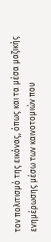τον πολιτισμό της εικόνας, όπως και τα μέσα μαζικής ενημέρωσης μέσω των καινοτομιών που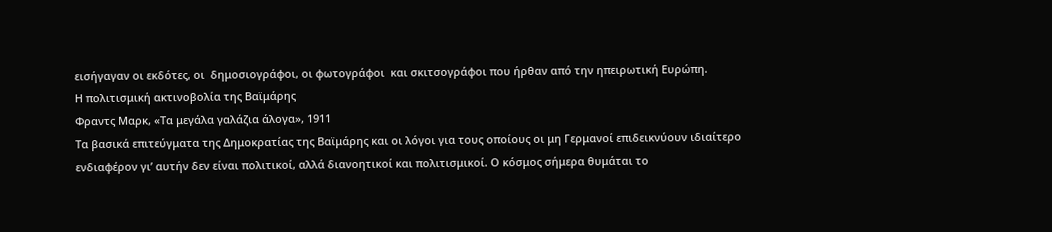εισήγαγαν οι εκδότες, οι  δημοσιογράφοι, οι φωτογράφοι  και σκιτσογράφοι που ήρθαν από την ηπειρωτική Ευρώπη.
Η πολιτισμική ακτινοβολία της Βαϊμάρης
Φραντς Μαρκ, «Τα μεγάλα γαλάζια άλογα», 1911
Τα βασικά επιτεύγματα της Δημοκρατίας της Βαϊμάρης και οι λόγοι για τους οποίους οι μη Γερμανοί επιδεικνύουν ιδιαίτερο ενδιαφέρον γι’ αυτήν δεν είναι πολιτικοί, αλλά διανοητικοί και πολιτισμικοί. Ο κόσμος σήμερα θυμάται το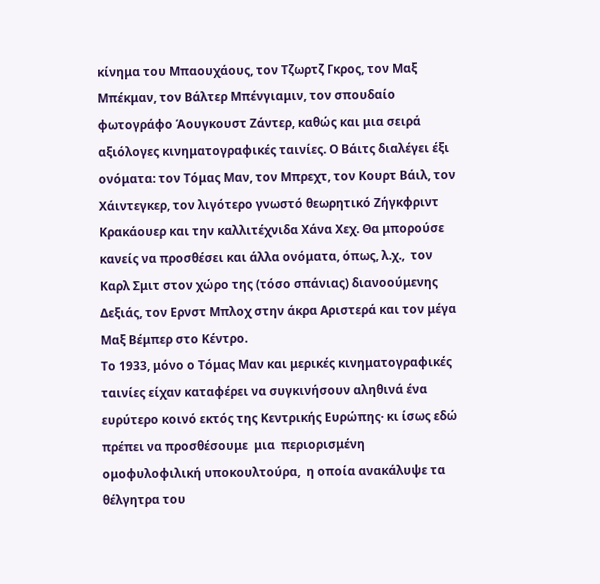κίνημα του Μπαουχάους, τον Τζωρτζ Γκρος, τον Μαξ Μπέκμαν, τον Βάλτερ Μπένγιαμιν, τον σπουδαίο φωτογράφο Άουγκουστ Ζάντερ, καθώς και μια σειρά αξιόλογες κινηματογραφικές ταινίες. Ο Βάιτς διαλέγει έξι ονόματα: τον Τόμας Μαν, τον Μπρεχτ, τον Κουρτ Βάιλ, τον Χάιντεγκερ, τον λιγότερο γνωστό θεωρητικό Ζήγκφριντ Κρακάουερ και την καλλιτέχνιδα Χάνα Χεχ. Θα μπορούσε κανείς να προσθέσει και άλλα ονόματα, όπως, λ.χ.,  τον Καρλ Σμιτ στον χώρο της (τόσο σπάνιας) διανοούμενης Δεξιάς, τον Ερνστ Μπλοχ στην άκρα Αριστερά και τον μέγα Μαξ Βέμπερ στο Κέντρο.
Το 1933, μόνο ο Τόμας Μαν και μερικές κινηματογραφικές ταινίες είχαν καταφέρει να συγκινήσουν αληθινά ένα ευρύτερο κοινό εκτός της Κεντρικής Ευρώπης· κι ίσως εδώ πρέπει να προσθέσουμε  μια  περιορισμένη ομοφυλοφιλική υποκουλτούρα,  η οποία ανακάλυψε τα θέλγητρα του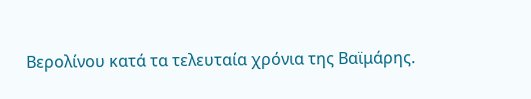Βερολίνου κατά τα τελευταία χρόνια της Βαϊμάρης.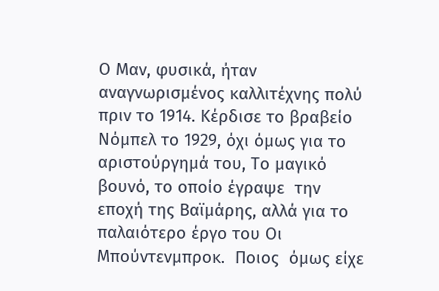Ο Μαν, φυσικά, ήταν αναγνωρισμένος καλλιτέχνης πολύ πριν το 1914. Κέρδισε το βραβείο Νόμπελ το 1929, όχι όμως για το αριστούργημά του, Το μαγικό βουνό, το οποίο έγραψε  την εποχή της Βαϊμάρης, αλλά για το παλαιότερο έργο του Οι Μπούντενμπροκ.  Ποιος  όμως είχε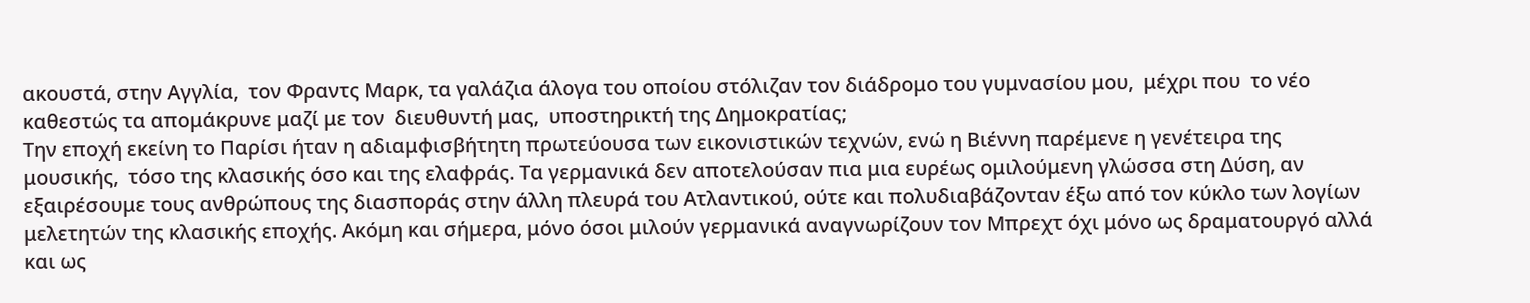ακουστά, στην Αγγλία,  τον Φραντς Μαρκ, τα γαλάζια άλογα του οποίου στόλιζαν τον διάδρομο του γυμνασίου μου,  μέχρι που  το νέο καθεστώς τα απομάκρυνε μαζί με τον  διευθυντή μας,  υποστηρικτή της Δημοκρατίας;
Την εποχή εκείνη το Παρίσι ήταν η αδιαμφισβήτητη πρωτεύουσα των εικονιστικών τεχνών, ενώ η Βιέννη παρέμενε η γενέτειρα της μουσικής,  τόσο της κλασικής όσο και της ελαφράς. Τα γερμανικά δεν αποτελούσαν πια μια ευρέως ομιλούμενη γλώσσα στη Δύση, αν εξαιρέσουμε τους ανθρώπους της διασποράς στην άλλη πλευρά του Ατλαντικού, ούτε και πολυδιαβάζονταν έξω από τον κύκλο των λογίων μελετητών της κλασικής εποχής. Ακόμη και σήμερα, μόνο όσοι μιλούν γερμανικά αναγνωρίζουν τον Μπρεχτ όχι μόνο ως δραματουργό αλλά και ως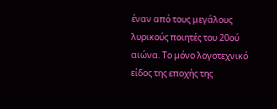έναν από τους μεγάλους λυρικούς ποιητές του 20ού αιώνα. Το μόνο λογοτεχνικό είδος της εποχής της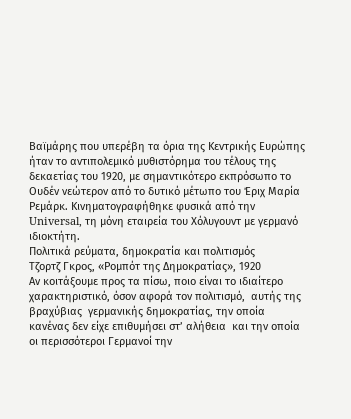Βαϊμάρης που υπερέβη τα όρια της Κεντρικής Ευρώπης ήταν το αντιπολεμικό μυθιστόρημα του τέλους της δεκαετίας του 1920, με σημαντικότερο εκπρόσωπο το Ουδέν νεώτερον από το δυτικό μέτωπο του Έριχ Μαρία Ρεμάρκ. Κινηματογραφήθηκε φυσικά από την Universal, τη μόνη εταιρεία του Χόλυγουντ με γερμανό ιδιοκτήτη.
Πολιτικά ρεύματα, δημοκρατία και πολιτισμός
Τζορτζ Γκρος, «Ρομπότ της Δημοκρατίας», 1920
Αν κοιτάξουμε προς τα πίσω, ποιο είναι το ιδιαίτερο χαρακτηριστικό, όσον αφορά τον πολιτισμό,  αυτής της βραχύβιας  γερμανικής δημοκρατίας, την οποία κανένας δεν είχε επιθυμήσει στ’ αλήθεια  και την οποία οι περισσότεροι Γερμανοί την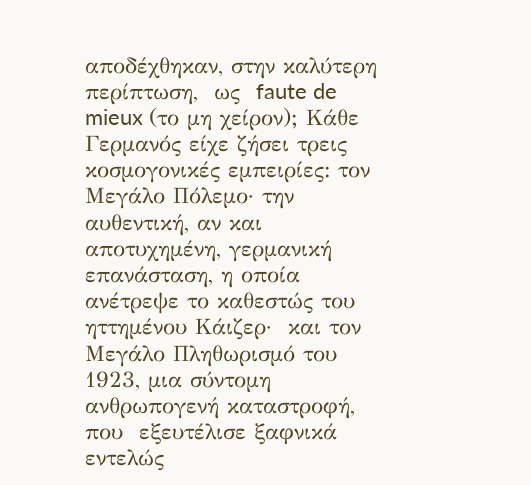αποδέχθηκαν, στην καλύτερη περίπτωση,  ως  faute de mieux (το μη χείρον); Κάθε Γερμανός είχε ζήσει τρεις κοσμογονικές εμπειρίες: τον Μεγάλο Πόλεμο· την αυθεντική, αν και αποτυχημένη, γερμανική επανάσταση, η οποία ανέτρεψε το καθεστώς του ηττημένου Κάιζερ·  και τον Μεγάλο Πληθωρισμό του 1923, μια σύντομη ανθρωπογενή καταστροφή,  που  εξευτέλισε ξαφνικά  εντελώς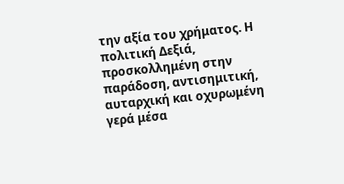την αξία του χρήματος. Η πολιτική Δεξιά, προσκολλημένη στην παράδοση, αντισημιτική, αυταρχική και οχυρωμένη γερά μέσα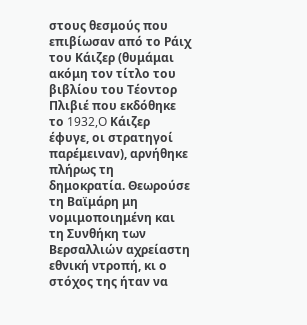στους θεσμούς που επιβίωσαν από το Ράιχ του Κάιζερ (θυμάμαι ακόμη τον τίτλο του βιβλίου του Tέοντορ Πλιβιέ που εκδόθηκε το 1932,O Κάιζερ έφυγε, οι στρατηγοί παρέμειναν), αρνήθηκε πλήρως τη δημοκρατία. Θεωρούσε τη Βαϊμάρη μη νομιμοποιημένη και  τη Συνθήκη των Βερσαλλιών αχρείαστη εθνική ντροπή, κι ο στόχος της ήταν να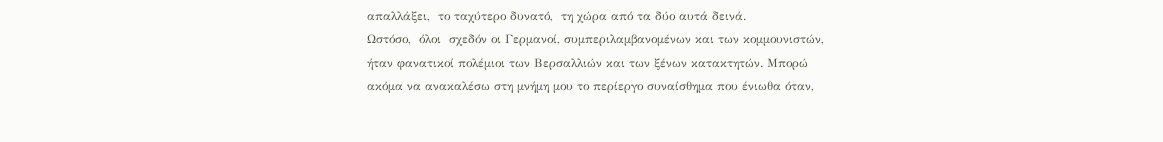απαλλάξει,  το ταχύτερο δυνατό,  τη χώρα από τα δύο αυτά δεινά.
Ωστόσο,  όλοι  σχεδόν οι Γερμανοί, συμπεριλαμβανομένων και των κομμουνιστών, ήταν φανατικοί πολέμιοι των Βερσαλλιών και των ξένων κατακτητών. Μπορώ ακόμα να ανακαλέσω στη μνήμη μου το περίεργο συναίσθημα που ένιωθα όταν,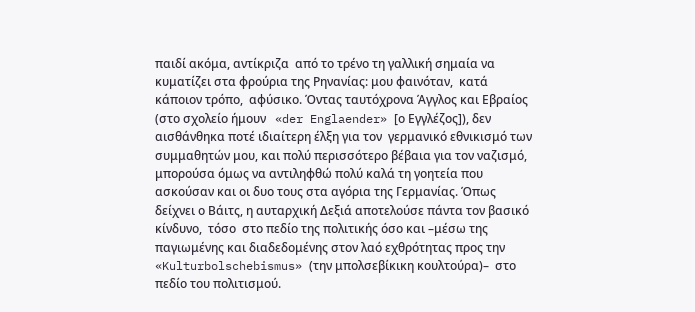παιδί ακόμα, αντίκριζα  από το τρένο τη γαλλική σημαία να κυματίζει στα φρούρια της Ρηνανίας: μου φαινόταν,  κατά κάποιον τρόπο,  αφύσικο. Όντας ταυτόχρονα Άγγλος και Εβραίος (στο σχολείο ήμουν   «der Englaender» [ο Εγγλέζος]), δεν αισθάνθηκα ποτέ ιδιαίτερη έλξη για τον  γερμανικό εθνικισμό των συμμαθητών μου, και πολύ περισσότερο βέβαια για τον ναζισμό, μπορούσα όμως να αντιληφθώ πολύ καλά τη γοητεία που ασκούσαν και οι δυο τους στα αγόρια της Γερμανίας. Όπως δείχνει ο Βάιτς, η αυταρχική Δεξιά αποτελούσε πάντα τον βασικό κίνδυνο,  τόσο  στο πεδίο της πολιτικής όσο και –μέσω της παγιωμένης και διαδεδομένης στον λαό εχθρότητας προς την «Kulturbolschebismus» (την μπολσεβίκικη κουλτούρα)–  στο πεδίο του πολιτισμού.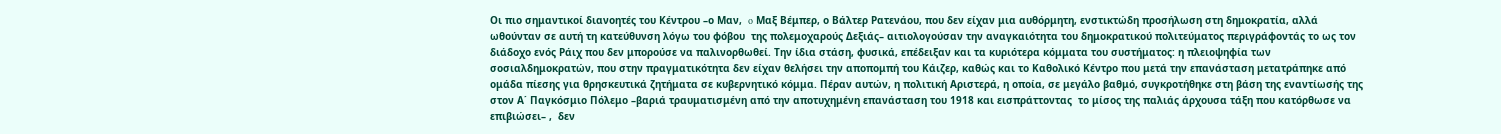Οι πιο σημαντικοί διανοητές του Κέντρου –ο Μαν,  o Μαξ Βέμπερ, ο Βάλτερ Ρατενάου, που δεν είχαν μια αυθόρμητη, ενστικτώδη προσήλωση στη δημοκρατία, αλλά ωθούνταν σε αυτή τη κατεύθυνση λόγω του φόβου  της πολεμοχαρούς Δεξιάς– αιτιολογούσαν την αναγκαιότητα του δημοκρατικού πολιτεύματος περιγράφοντάς το ως τον διάδοχο ενός Ράιχ που δεν μπορούσε να παλινορθωθεί. Την ίδια στάση, φυσικά, επέδειξαν και τα κυριότερα κόμματα του συστήματος: η πλειοψηφία των σοσιαλδημοκρατών, που στην πραγματικότητα δεν είχαν θελήσει την αποπομπή του Κάιζερ, καθώς και το Καθολικό Κέντρο που μετά την επανάσταση μετατράπηκε από ομάδα πίεσης για θρησκευτικά ζητήματα σε κυβερνητικό κόμμα. Πέραν αυτών, η πολιτική Αριστερά, η οποία, σε μεγάλο βαθμό, συγκροτήθηκε στη βάση της εναντίωσής της στον Α΄ Παγκόσμιο Πόλεμο –βαριά τραυματισμένη από την αποτυχημένη επανάσταση του 1918 και εισπράττοντας  το μίσος της παλιάς άρχουσα τάξη που κατόρθωσε να επιβιώσει– ,  δεν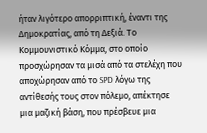ήταν λιγότερο απορριπτική, έναντι της Δημοκρατίας, από τη Δεξιά. Το Κομμουνιστικό Κόμμα, στο οποίο προσχώρησαν τα μισά από τα στελέχη που αποχώρησαν από το SPD λόγω της αντίθεσής τους στον πόλεμο, απέκτησε μια μαζική βάση, που πρέσβευε μια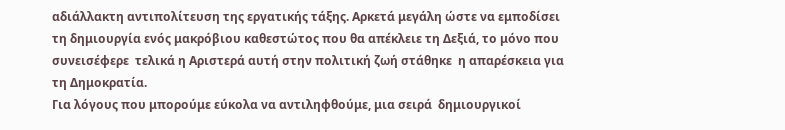αδιάλλακτη αντιπολίτευση της εργατικής τάξης. Αρκετά μεγάλη ώστε να εμποδίσει τη δημιουργία ενός μακρόβιου καθεστώτος που θα απέκλειε τη Δεξιά, το μόνο που συνεισέφερε  τελικά η Αριστερά αυτή στην πολιτική ζωή στάθηκε  η απαρέσκεια για  τη Δημοκρατία.
Για λόγους που μπορούμε εύκολα να αντιληφθούμε, μια σειρά  δημιουργικοί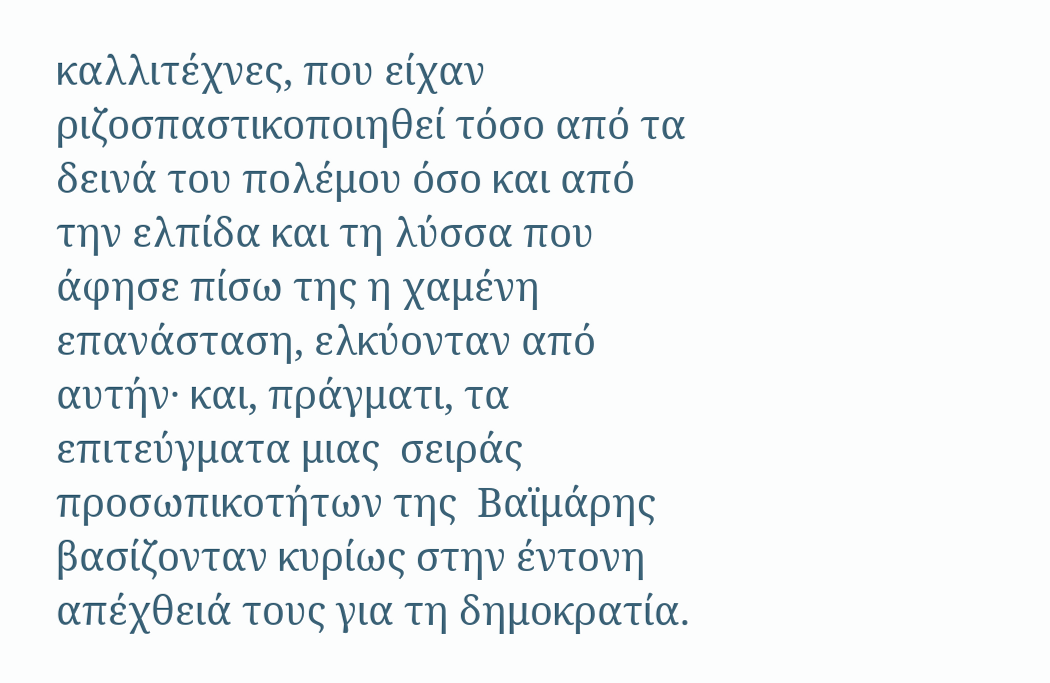καλλιτέχνες, που είχαν ριζοσπαστικοποιηθεί τόσο από τα δεινά του πολέμου όσο και από την ελπίδα και τη λύσσα που άφησε πίσω της η χαμένη επανάσταση, ελκύονταν από αυτήν· και, πράγματι, τα επιτεύγματα μιας  σειράς προσωπικοτήτων της  Βαϊμάρης βασίζονταν κυρίως στην έντονη απέχθειά τους για τη δημοκρατία.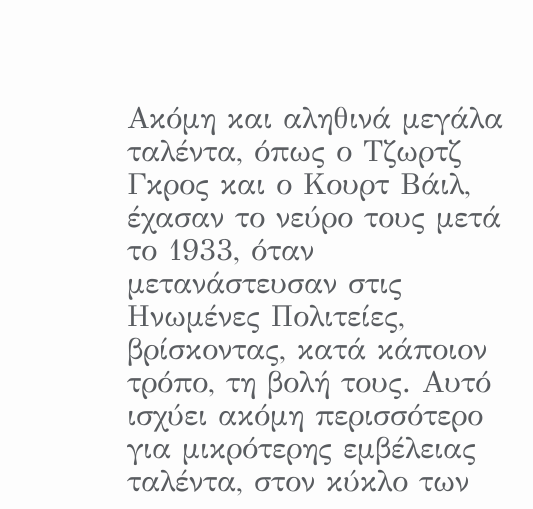Ακόμη και αληθινά μεγάλα ταλέντα, όπως ο Τζωρτζ Γκρος και ο Κουρτ Βάιλ, έχασαν το νεύρο τους μετά το 1933, όταν μετανάστευσαν στις Ηνωμένες Πολιτείες, βρίσκοντας, κατά κάποιον τρόπο, τη βολή τους. Αυτό ισχύει ακόμη περισσότερο για μικρότερης εμβέλειας ταλέντα, στον κύκλο των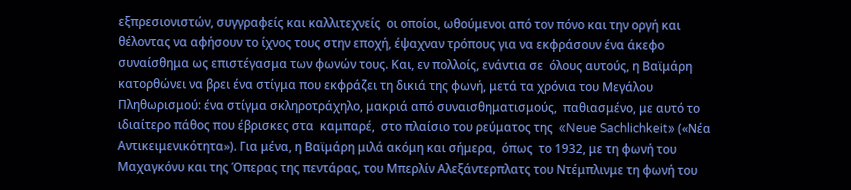εξπρεσιονιστών, συγγραφείς και καλλιτεχνείς  οι οποίοι, ωθούμενοι από τον πόνο και την οργή και θέλοντας να αφήσουν το ίχνος τους στην εποχή, έψαχναν τρόπους για να εκφράσουν ένα άκεφο συναίσθημα ως επιστέγασμα των φωνών τους. Και, εν πολλοίς, ενάντια σε  όλους αυτούς, η Βαϊμάρη κατορθώνει να βρει ένα στίγμα που εκφράζει τη δικιά της φωνή, μετά τα χρόνια του Μεγάλου Πληθωρισμού: ένα στίγμα σκληροτράχηλο, μακριά από συναισθηματισμούς,  παθιασμένο, με αυτό το ιδιαίτερο πάθος που έβρισκες στα  καμπαρέ,  στο πλαίσιο του ρεύματος της  «Neue Sachlichkeit» («Νέα Αντικειμενικότητα»). Για μένα, η Βαϊμάρη μιλά ακόμη και σήμερα,  όπως  το 1932, με τη φωνή του Μαχαγκόνυ και της Όπερας της πεντάρας, του Μπερλίν Αλεξάντερπλατς του Ντέμπλινμε τη φωνή του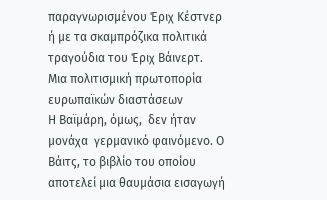παραγνωρισμένου Έριχ Kέστνερ ή με τα σκαμπρόζικα πολιτικά τραγούδια του Έριχ Βάινερτ.
Μια πολιτισμική πρωτοπορία ευρωπαϊκών διαστάσεων
Η Βαϊμάρη, όμως,  δεν ήταν μονάχα  γερμανικό φαινόμενο. Ο Βάιτς, το βιβλίο του οποίου αποτελεί μια θαυμάσια εισαγωγή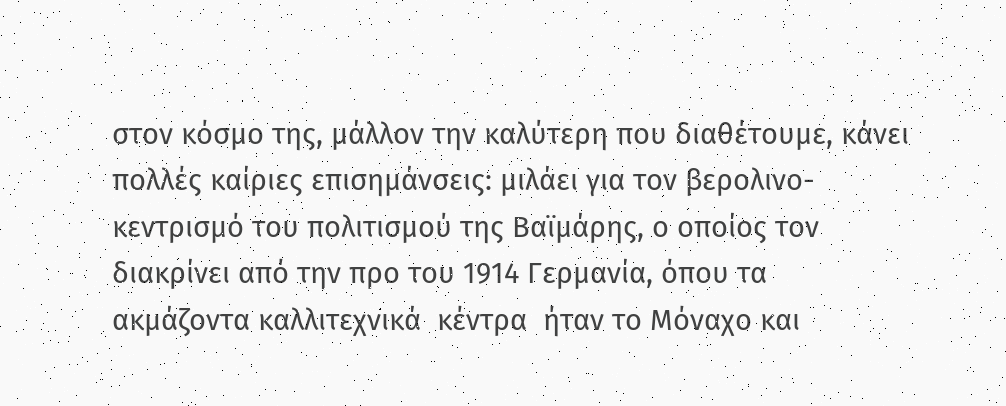στον κόσμο της, μάλλον την καλύτερη που διαθέτουμε, κάνει πολλές καίριες επισημάνσεις: μιλάει για τον βερολινο-κεντρισμό του πολιτισμού της Βαϊμάρης, ο οποίος τον διακρίνει από την προ του 1914 Γερμανία, όπου τα  ακμάζοντα καλλιτεχνικά  κέντρα  ήταν το Μόναχο και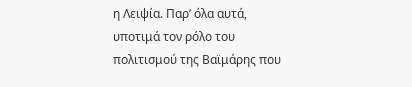η Λειψία. Παρ’ όλα αυτά,  υποτιμά τον ρόλο του πολιτισμού της Βαϊμάρης που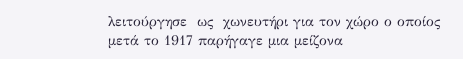λειτούργησε  ως  χωνευτήρι για τον χώρο ο οποίος μετά το 1917 παρήγαγε μια μείζονα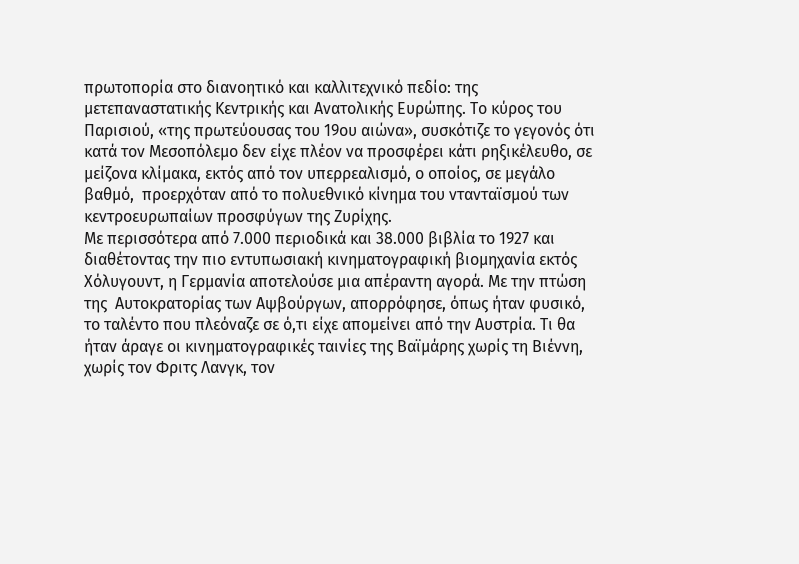πρωτοπορία στο διανοητικό και καλλιτεχνικό πεδίο: της μετεπαναστατικής Κεντρικής και Ανατολικής Ευρώπης. Το κύρος του Παρισιού, «της πρωτεύουσας του 19ου αιώνα», συσκότιζε το γεγονός ότι κατά τον Μεσοπόλεμο δεν είχε πλέον να προσφέρει κάτι ρηξικέλευθo, σε μείζονα κλίμακα, εκτός από τον υπερρεαλισμό, ο οποίος, σε μεγάλο βαθμό,  προερχόταν από το πολυεθνικό κίνημα του ντανταϊσμού των κεντροευρωπαίων προσφύγων της Ζυρίχης.
Με περισσότερα από 7.000 περιοδικά και 38.000 βιβλία το 1927 και διαθέτοντας την πιο εντυπωσιακή κινηματογραφική βιομηχανία εκτός Χόλυγουντ, η Γερμανία αποτελούσε μια απέραντη αγορά. Με την πτώση της  Αυτοκρατορίας των Αψβούργων, απορρόφησε, όπως ήταν φυσικό, το ταλέντο που πλεόναζε σε ό,τι είχε απομείνει από την Αυστρία. Τι θα ήταν άραγε οι κινηματογραφικές ταινίες της Βαϊμάρης χωρίς τη Βιέννη, χωρίς τον Φριτς Λανγκ, τον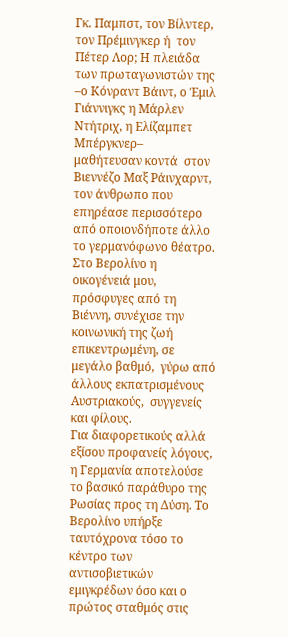Γκ. Παμπστ, τον Βίλντερ, τον Πρέμινγκερ ή  τον Πέτερ Λορ; Η πλειάδα των πρωταγωνιστών της –ο Κόνραντ Βάιντ, ο Έμιλ Γιάννιγκς η Μάρλεν Ντήτριχ, η Ελίζαμπετ Μπέργκνερ–   μαθήτευσαν κοντά  στον  Βιεννέζο Μαξ Ράινχαρντ, τον άνθρωπο που επηρέασε περισσότερο από οποιονδήποτε άλλο το γερμανόφωνο θέατρο. Στο Βερολίνο η οικογένειά μου, πρόσφυγες από τη Βιέννη, συνέχισε την κοινωνική της ζωή επικεντρωμένη, σε μεγάλο βαθμό,  γύρω από άλλους εκπατρισμένους Αυστριακούς,  συγγενείς και φίλους.
Για διαφορετικούς αλλά εξίσου προφανείς λόγους,  η Γερμανία αποτελούσε το βασικό παράθυρο της Ρωσίας προς τη Δύση. Το Βερολίνο υπήρξε ταυτόχρονα τόσο το κέντρο των αντισοβιετικών εμιγκρέδων όσο και ο πρώτος σταθμός στις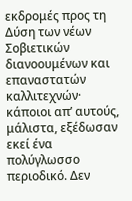εκδρομές προς τη Δύση των νέων Σοβιετικών διανοουμένων και επαναστατών καλλιτεχνών· κάποιοι απ’ αυτούς, μάλιστα, εξέδωσαν εκεί ένα πολύγλωσσο περιοδικό. Δεν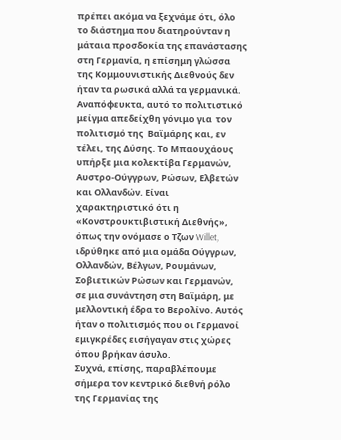πρέπει ακόμα να ξεχνάμε ότι, όλο το διάστημα που διατηρούνταν η μάταια προσδοκία της επανάστασης στη Γερμανία, η επίσημη γλώσσα της Κομμουνιστικής Διεθνούς δεν ήταν τα ρωσικά αλλά τα γερμανικά.
Αναπόφευκτα, αυτό το πολιτιστικό μείγμα απεδείχθη γόνιμο για  τον πολιτισμό της  Βαϊμάρης και, εν τέλει, της Δύσης. Το Μπαουχάους υπήρξε μια κολεκτίβα Γερμανών, Αυστρο-Ούγγρων, Ρώσων, Ελβετών και Ολλανδών. Είναι χαρακτηριστικό ότι η «Κονστρουκτιβιστική Διεθνής», όπως την ονόμασε ο Τζων Willet, ιδρύθηκε από μια ομάδα Ούγγρων, Ολλανδών, Βέλγων, Ρουμάνων, Σοβιετικών Ρώσων και Γερμανών, σε μια συνάντηση στη Βαϊμάρη, με μελλοντική έδρα το Βερολίνο. Αυτός ήταν ο πολιτισμός που οι Γερμανοί εμιγκρέδες εισήγαγαν στις χώρες όπου βρήκαν άσυλο.
Συχνά, επίσης, παραβλέπουμε σήμερα τον κεντρικό διεθνή ρόλο της Γερμανίας της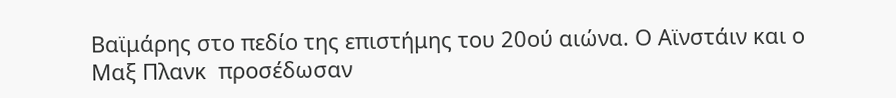Βαϊμάρης στο πεδίο της επιστήμης του 20ού αιώνα. Ο Αϊνστάιν και ο Μαξ Πλανκ  προσέδωσαν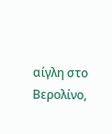αίγλη στο Βερολίνο,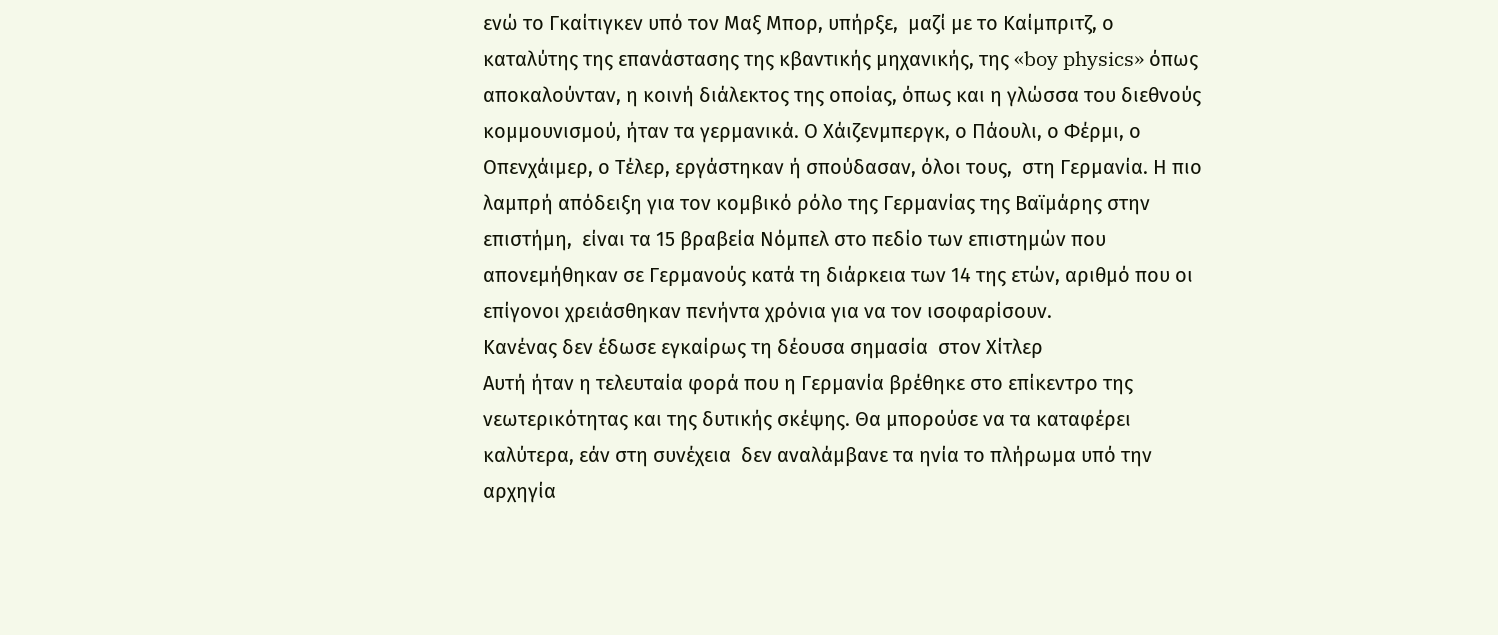ενώ το Γκαίτιγκεν υπό τον Μαξ Μπορ, υπήρξε,  μαζί με το Καίμπριτζ, ο καταλύτης της επανάστασης της κβαντικής μηχανικής, της «boy physics» όπως αποκαλούνταν, η κοινή διάλεκτος της οποίας, όπως και η γλώσσα του διεθνούς κομμουνισμού, ήταν τα γερμανικά. Ο Χάιζενμπεργκ, ο Πάουλι, ο Φέρμι, ο Οπενχάιμερ, ο Τέλερ, εργάστηκαν ή σπούδασαν, όλοι τους,  στη Γερμανία. Η πιο λαμπρή απόδειξη για τον κομβικό ρόλο της Γερμανίας της Βαϊμάρης στην επιστήμη,  είναι τα 15 βραβεία Νόμπελ στο πεδίο των επιστημών που απονεμήθηκαν σε Γερμανούς κατά τη διάρκεια των 14 της ετών, αριθμό που οι επίγονοι χρειάσθηκαν πενήντα χρόνια για να τον ισοφαρίσουν.
Κανένας δεν έδωσε εγκαίρως τη δέουσα σημασία  στον Χίτλερ
Αυτή ήταν η τελευταία φορά που η Γερμανία βρέθηκε στο επίκεντρο της νεωτερικότητας και της δυτικής σκέψης. Θα μπορούσε να τα καταφέρει καλύτερα, εάν στη συνέχεια  δεν αναλάμβανε τα ηνία το πλήρωμα υπό την αρχηγία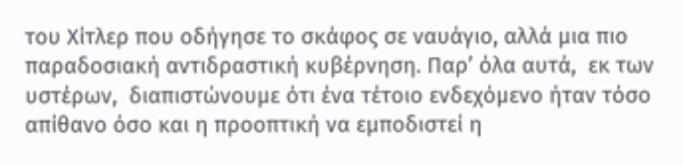του Χίτλερ που οδήγησε το σκάφος σε ναυάγιο, αλλά μια πιο παραδοσιακή αντιδραστική κυβέρνηση. Παρ’ όλα αυτά,  εκ των υστέρων,  διαπιστώνουμε ότι ένα τέτοιο ενδεχόμενο ήταν τόσο απίθανο όσο και η προοπτική να εμποδιστεί η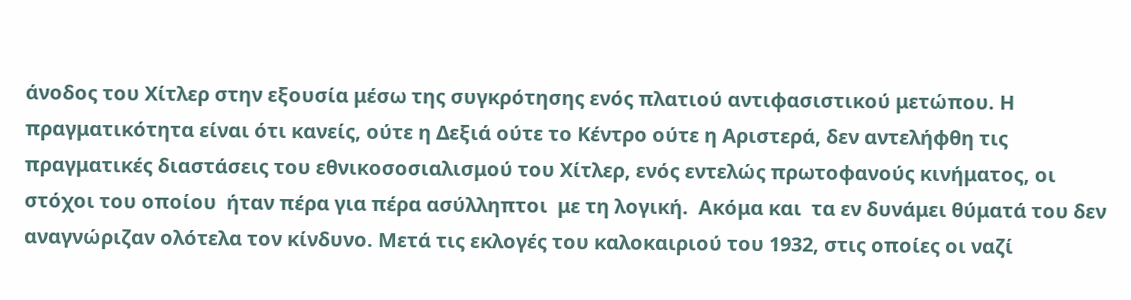άνοδος του Χίτλερ στην εξουσία μέσω της συγκρότησης ενός πλατιού αντιφασιστικού μετώπου. Η πραγματικότητα είναι ότι κανείς, ούτε η Δεξιά ούτε το Κέντρο ούτε η Αριστερά, δεν αντελήφθη τις πραγματικές διαστάσεις του εθνικοσοσιαλισμού του Χίτλερ, ενός εντελώς πρωτοφανούς κινήματος, οι στόχοι του οποίου  ήταν πέρα για πέρα ασύλληπτοι  με τη λογική.  Ακόμα και  τα εν δυνάμει θύματά του δεν αναγνώριζαν ολότελα τον κίνδυνο. Μετά τις εκλογές του καλοκαιριού του 1932, στις οποίες οι ναζί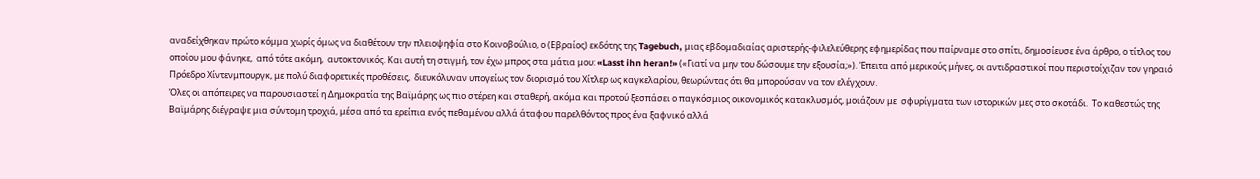αναδείχθηκαν πρώτο κόμμα χωρίς όμως να διαθέτουν την πλειοψηφία στο Κοινοβούλιο, ο (Εβραίος) εκδότης της Tagebuch, μιας εβδομαδιαίας αριστερής-φιλελεύθερης εφημερίδας που παίρναμε στο σπίτι, δημοσίευσε ένα άρθρο, ο τίτλος του οποίου μου φάνηκε,  από τότε ακόμη,  αυτοκτονικός. Και αυτή τη στιγμή, τον έχω μπρος στα μάτια μου: «Lasst ihn heran!» («Γιατί να μην του δώσουμε την εξουσία;»). Έπειτα από μερικούς μήνες, οι αντιδραστικοί που περιστοίχιζαν τον γηραιό Πρόεδρο Χίντενμπουργκ, με πολύ διαφορετικές προθέσεις,  διευκόλυναν υπογείως τον διορισμό του Χίτλερ ως καγκελαρίου, θεωρώντας ότι θα μπορούσαν να τον ελέγχουν.
Όλες οι απόπειρες να παρουσιαστεί η Δημοκρατία της Βαϊμάρης ως πιο στέρεη και σταθερή, ακόμα και προτού ξεσπάσει ο παγκόσμιος οικονομικός κατακλυσμός, μοιάζουν με  σφυρίγματα των ιστορικών μες στο σκοτάδι.  Το καθεστώς της Βαϊμάρης διέγραψε μια σύντομη τροχιά, μέσα από τα ερείπια ενός πεθαμένου αλλά άταφου παρελθόντος προς ένα ξαφνικό αλλά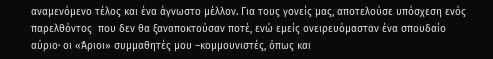αναμενόμενο τέλος και ένα άγνωστο μέλλον. Για τους γονείς μας, αποτελούσε υπόσχεση ενός παρελθόντος  που δεν θα ξαναποκτούσαν ποτέ, ενώ εμείς ονειρευόμασταν ένα σπουδαίο αύριο· οι «Άριοι» συμμαθητές μου –κομμουνιστές, όπως και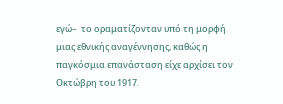εγώ–  το οραματίζονταν υπό τη μορφή μιας εθνικής αναγέννησης, καθώς η παγκόσμια επανάσταση είχε αρχίσει τον Οκτώβρη του 1917.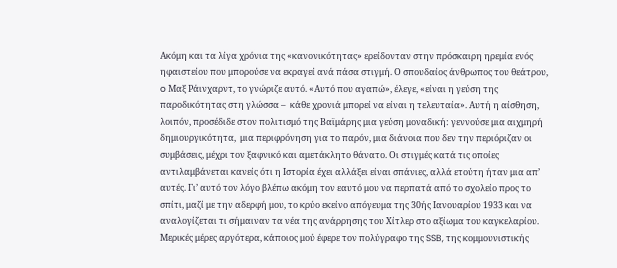Ακόμη και τα λίγα χρόνια της «κανονικότητας» ερείδονταν στην πρόσκαιρη ηρεμία ενός ηφαιστείου που μπορούσε να εκραγεί ανά πάσα στιγμή. Ο σπουδαίος άνθρωπος του θεάτρου, o Μαξ Ράινχαρντ, το γνώριζε αυτό. «Αυτό που αγαπώ», έλεγε, «είναι η γεύση της παροδικότητας στη γλώσσα –  κάθε χρονιά μπορεί να είναι η τελευταία». Αυτή η αίσθηση, λοιπόν, προσέδιδε στον πολιτισμό της Βαϊμάρης μια γεύση μοναδική: γεννούσε μια αιχμηρή δημιουργικότητα,  μια περιφρόνηση για το παρόν, μια διάνοια που δεν την περιόριζαν οι συμβάσεις, μέχρι τον ξαφνικό και αμετάκλητο θάνατο. Οι στιγμές κατά τις οποίες αντιλαμβάνεται κανείς ότι η Ιστορία έχει αλλάξει είναι σπάνιες, αλλά ετούτη ήταν μια απ’ αυτές. Γι’ αυτό τον λόγο βλέπω ακόμη τον εαυτό μου να περπατά από το σχολείο προς το σπίτι, μαζί με την αδερφή μου, το κρύο εκείνο απόγευμα της 30ής Ιανουαρίου 1933 και να αναλογίζεται τι σήμαιναν τα νέα της ανάρρησης του Χίτλερ στο αξίωμα του καγκελαρίου. Μερικές μέρες αργότερα, κάποιος μού έφερε τον πολύγραφο της SSB, της κομμουνιστικής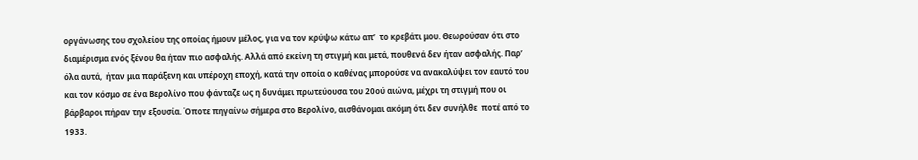οργάνωσης του σχολείου της οποίας ήμουν μέλος, για να τον κρύψω κάτω απ’  το κρεβάτι μου. Θεωρούσαν ότι στο διαμέρισμα ενός ξένου θα ήταν πιο ασφαλής. Αλλά από εκείνη τη στιγμή και μετά, πουθενά δεν ήταν ασφαλής. Παρ’ όλα αυτά,  ήταν μια παράξενη και υπέροχη εποχή, κατά την οποία ο καθένας μπορούσε να ανακαλύψει τον εαυτό του και τον κόσμο σε ένα Βερολίνο που φάνταζε ως η δυνάμει πρωτεύουσα του 20ού αιώνα, μέχρι τη στιγμή που οι βάρβαροι πήραν την εξουσία. Όποτε πηγαίνω σήμερα στο Βερολίνο, αισθάνομαι ακόμη ότι δεν συνήλθε  ποτέ από το 1933.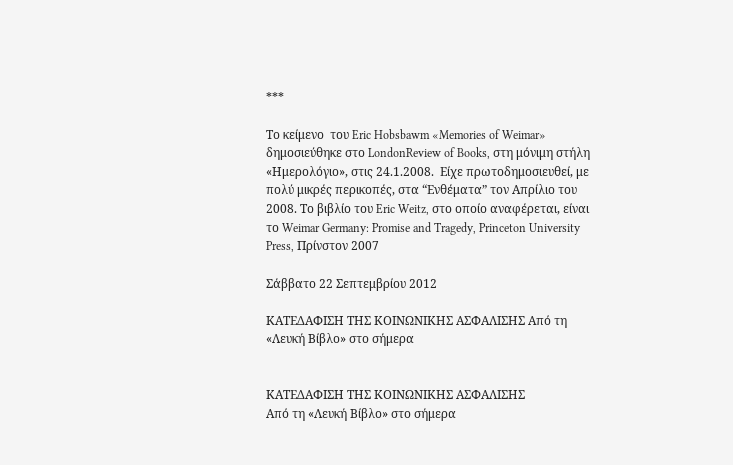***

Το κείμενo  του Eric Hobsbawm «Memories of Weimar» δημοσιεύθηκε στο LondonReview of Books, στη μόνιμη στήλη «Ημερολόγιο», στις 24.1.2008.  Είχε πρωτοδημοσιευθεί, με πολύ μικρές περικοπές, στα “Ενθέματα” τον Απρίλιο του 2008. Το βιβλίο του Eric Weitz, στο οποίο αναφέρεται, είναι το Weimar Germany: Promise and Tragedy, Princeton University Press, Πρίνστον 2007

Σάββατο 22 Σεπτεμβρίου 2012

ΚΑΤΕΔΑΦΙΣΗ ΤΗΣ ΚΟΙΝΩΝΙΚΗΣ ΑΣΦΑΛΙΣΗΣ Από τη «Λευκή Βίβλο» στο σήμερα


ΚΑΤΕΔΑΦΙΣΗ ΤΗΣ ΚΟΙΝΩΝΙΚΗΣ ΑΣΦΑΛΙΣΗΣ
Από τη «Λευκή Βίβλο» στο σήμερα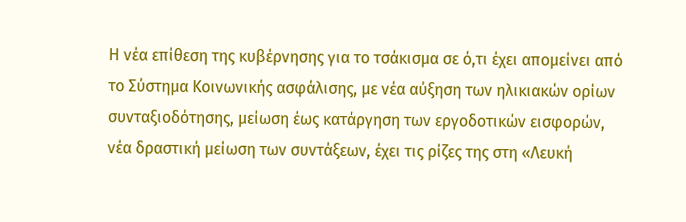Η νέα επίθεση της κυβέρνησης για το τσάκισμα σε ό,τι έχει απομείνει από το Σύστημα Κοινωνικής ασφάλισης, με νέα αύξηση των ηλικιακών ορίων συνταξιοδότησης, μείωση έως κατάργηση των εργοδοτικών εισφορών, νέα δραστική μείωση των συντάξεων, έχει τις ρίζες της στη «Λευκή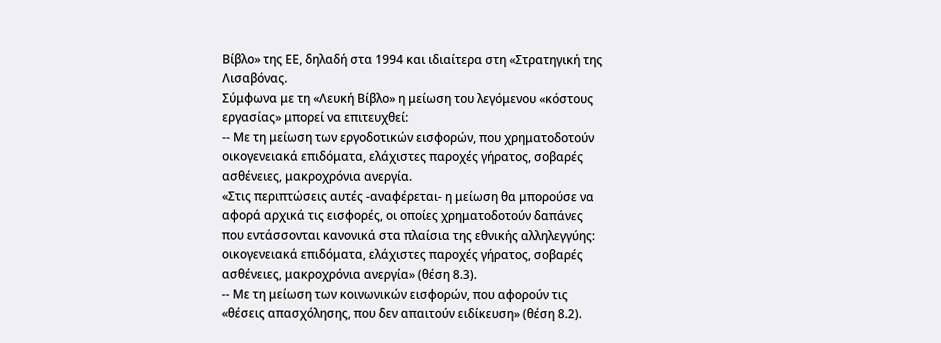Βίβλο» της ΕΕ, δηλαδή στα 1994 και ιδιαίτερα στη «Στρατηγική της Λισαβόνας.
Σύμφωνα με τη «Λευκή Βίβλο» η μείωση του λεγόμενου «κόστους εργασίας» μπορεί να επιτευχθεί:
-- Με τη μείωση των εργοδοτικών εισφορών, που χρηματοδοτούν οικογενειακά επιδόματα, ελάχιστες παροχές γήρατος, σοβαρές ασθένειες, μακροχρόνια ανεργία.
«Στις περιπτώσεις αυτές -αναφέρεται- η μείωση θα μπορούσε να αφορά αρχικά τις εισφορές, οι οποίες χρηματοδοτούν δαπάνες που εντάσσονται κανονικά στα πλαίσια της εθνικής αλληλεγγύης: οικογενειακά επιδόματα, ελάχιστες παροχές γήρατος, σοβαρές ασθένειες, μακροχρόνια ανεργία» (θέση 8.3).
-- Με τη μείωση των κοινωνικών εισφορών, που αφορούν τις «θέσεις απασχόλησης, που δεν απαιτούν ειδίκευση» (θέση 8.2).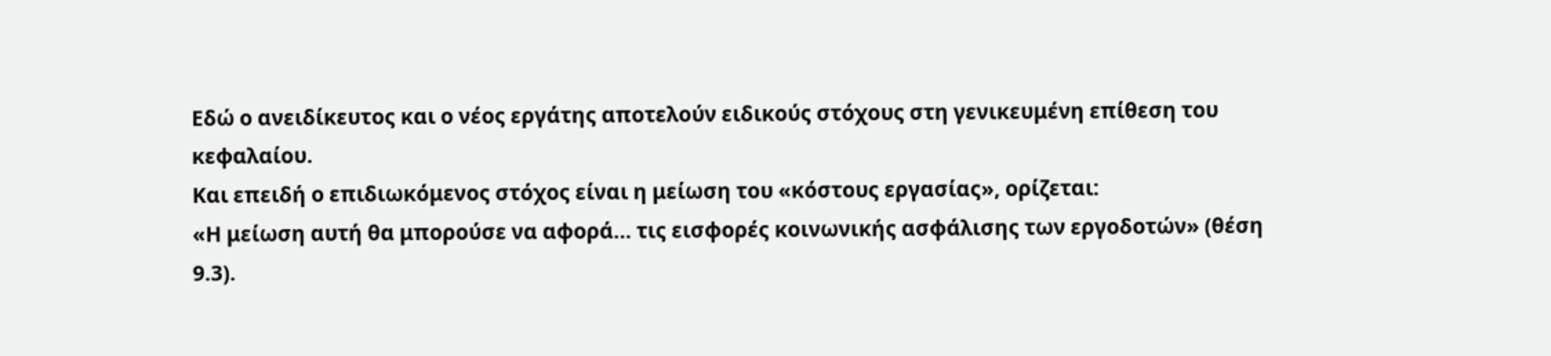Εδώ ο ανειδίκευτος και ο νέος εργάτης αποτελούν ειδικούς στόχους στη γενικευμένη επίθεση του κεφαλαίου.
Και επειδή ο επιδιωκόμενος στόχος είναι η μείωση του «κόστους εργασίας», ορίζεται:
«Η μείωση αυτή θα μπορούσε να αφορά... τις εισφορές κοινωνικής ασφάλισης των εργοδοτών» (θέση 9.3).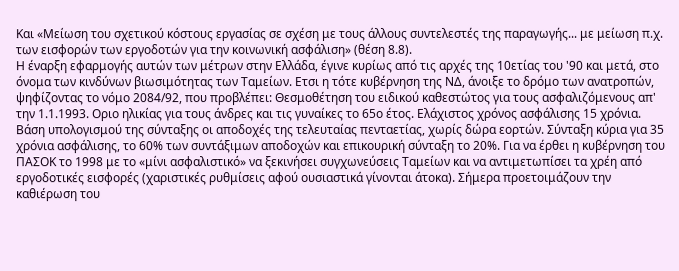Και «Μείωση του σχετικού κόστους εργασίας σε σχέση με τους άλλους συντελεστές της παραγωγής... με μείωση π.χ. των εισφορών των εργοδοτών για την κοινωνική ασφάλιση» (θέση 8.8).
Η έναρξη εφαρμογής αυτών των μέτρων στην Ελλάδα, έγινε κυρίως από τις αρχές της 10ετίας του '90 και μετά, στο όνομα των κινδύνων βιωσιμότητας των Ταμείων. Ετσι η τότε κυβέρνηση της ΝΔ, άνοιξε το δρόμο των ανατροπών, ψηφίζοντας το νόμο 2084/92, που προβλέπει: Θεσμοθέτηση του ειδικού καθεστώτος για τους ασφαλιζόμενους απ' την 1.1.1993. Οριο ηλικίας για τους άνδρες και τις γυναίκες το 65ο έτος. Ελάχιστος χρόνος ασφάλισης 15 χρόνια. Βάση υπολογισμού της σύνταξης οι αποδοχές της τελευταίας πενταετίας, χωρίς δώρα εορτών. Σύνταξη κύρια για 35 χρόνια ασφάλισης, το 60% των συντάξιμων αποδοχών και επικουρική σύνταξη το 20%. Για να έρθει η κυβέρνηση του ΠΑΣΟΚ το 1998 με το «μίνι ασφαλιστικό» να ξεκινήσει συγχωνεύσεις Ταμείων και να αντιμετωπίσει τα χρέη από εργοδοτικές εισφορές (χαριστικές ρυθμίσεις αφού ουσιαστικά γίνονται άτοκα). Σήμερα προετοιμάζουν την καθιέρωση του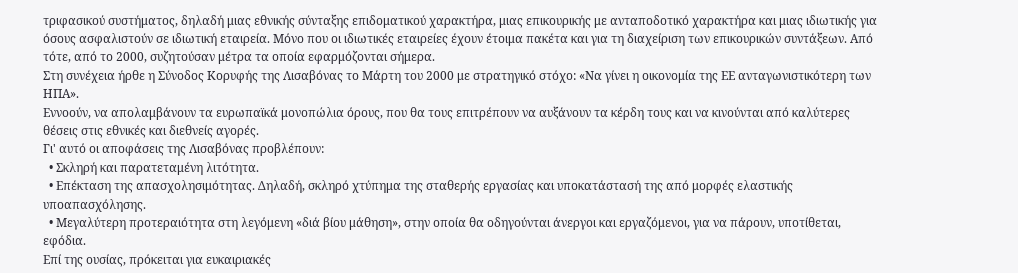τριφασικού συστήματος, δηλαδή μιας εθνικής σύνταξης επιδοματικού χαρακτήρα, μιας επικουρικής με ανταποδοτικό χαρακτήρα και μιας ιδιωτικής για όσους ασφαλιστούν σε ιδιωτική εταιρεία. Μόνο που οι ιδιωτικές εταιρείες έχουν έτοιμα πακέτα και για τη διαχείριση των επικουρικών συντάξεων. Από τότε, από το 2000, συζητούσαν μέτρα τα οποία εφαρμόζονται σήμερα.
Στη συνέχεια ήρθε η Σύνοδος Κορυφής της Λισαβόνας το Μάρτη του 2000 με στρατηγικό στόχο: «Να γίνει η οικονομία της ΕΕ ανταγωνιστικότερη των ΗΠΑ».
Εννοούν, να απολαμβάνουν τα ευρωπαϊκά μονοπώλια όρους, που θα τους επιτρέπουν να αυξάνουν τα κέρδη τους και να κινούνται από καλύτερες θέσεις στις εθνικές και διεθνείς αγορές.
Γι' αυτό οι αποφάσεις της Λισαβόνας προβλέπουν:
  • Σκληρή και παρατεταμένη λιτότητα.
  • Επέκταση της απασχολησιμότητας. Δηλαδή, σκληρό χτύπημα της σταθερής εργασίας και υποκατάστασή της από μορφές ελαστικής υποαπασχόλησης.
  • Μεγαλύτερη προτεραιότητα στη λεγόμενη «διά βίου μάθηση», στην οποία θα οδηγούνται άνεργοι και εργαζόμενοι, για να πάρουν, υποτίθεται, εφόδια.
Επί της ουσίας, πρόκειται για ευκαιριακές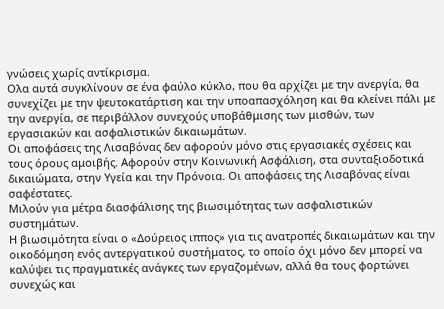γνώσεις χωρίς αντίκρισμα.
Ολα αυτά συγκλίνουν σε ένα φαύλο κύκλο, που θα αρχίζει με την ανεργία, θα συνεχίζει με την ψευτοκατάρτιση και την υποαπασχόληση και θα κλείνει πάλι με την ανεργία, σε περιβάλλον συνεχούς υποβάθμισης των μισθών, των εργασιακών και ασφαλιστικών δικαιωμάτων.
Οι αποφάσεις της Λισαβόνας δεν αφορούν μόνο στις εργασιακές σχέσεις και τους όρους αμοιβής. Αφορούν στην Κοινωνική Ασφάλιση, στα συνταξιοδοτικά δικαιώματα, στην Υγεία και την Πρόνοια. Οι αποφάσεις της Λισαβόνας είναι σαφέστατες.
Μιλούν για μέτρα διασφάλισης της βιωσιμότητας των ασφαλιστικών συστημάτων.
Η βιωσιμότητα είναι ο «Δούρειος ιππος» για τις ανατροπές δικαιωμάτων και την οικοδόμηση ενός αντεργατικού συστήματος, το οποίο όχι μόνο δεν μπορεί να καλύψει τις πραγματικές ανάγκες των εργαζομένων, αλλά θα τους φορτώνει συνεχώς και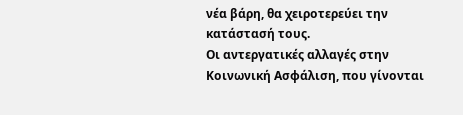νέα βάρη, θα χειροτερεύει την κατάστασή τους.
Οι αντεργατικές αλλαγές στην Κοινωνική Ασφάλιση, που γίνονται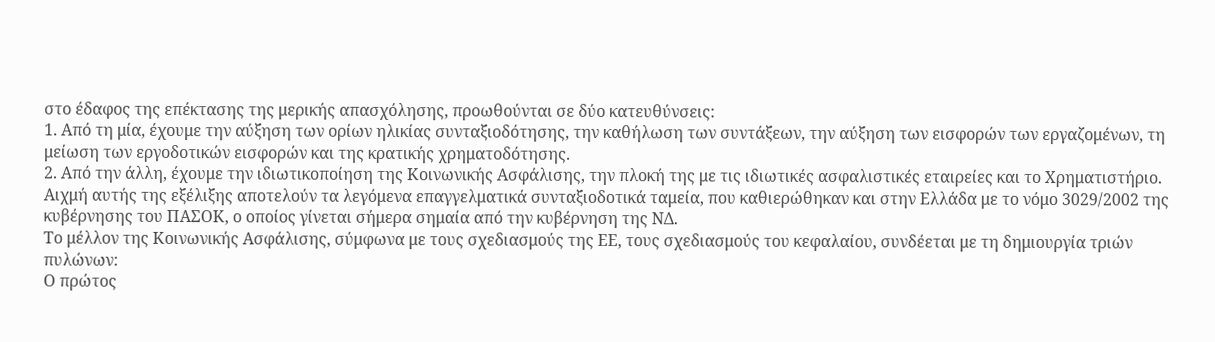στο έδαφος της επέκτασης της μερικής απασχόλησης, προωθούνται σε δύο κατευθύνσεις:
1. Από τη μία, έχουμε την αύξηση των ορίων ηλικίας συνταξιοδότησης, την καθήλωση των συντάξεων, την αύξηση των εισφορών των εργαζομένων, τη μείωση των εργοδοτικών εισφορών και της κρατικής χρηματοδότησης.
2. Από την άλλη, έχουμε την ιδιωτικοποίηση της Κοινωνικής Ασφάλισης, την πλοκή της με τις ιδιωτικές ασφαλιστικές εταιρείες και το Χρηματιστήριο. Αιχμή αυτής της εξέλιξης αποτελούν τα λεγόμενα επαγγελματικά συνταξιοδοτικά ταμεία, που καθιερώθηκαν και στην Ελλάδα με το νόμο 3029/2002 της κυβέρνησης του ΠΑΣΟΚ, ο οποίος γίνεται σήμερα σημαία από την κυβέρνηση της ΝΔ.
Το μέλλον της Κοινωνικής Ασφάλισης, σύμφωνα με τους σχεδιασμούς της ΕΕ, τους σχεδιασμούς του κεφαλαίου, συνδέεται με τη δημιουργία τριών πυλώνων:
Ο πρώτος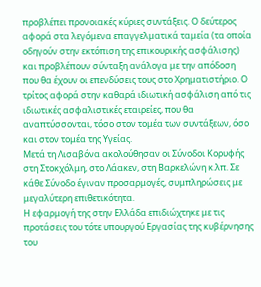προβλέπει προνοιακές κύριες συντάξεις. Ο δεύτερος αφορά στα λεγόμενα επαγγελματικά ταμεία (τα οποία οδηγούν στην εκτόπιση της επικουρικής ασφάλισης) και προβλέπουν σύνταξη ανάλογα με την απόδοση που θα έχουν οι επενδύσεις τους στο Χρηματιστήριο. Ο τρίτος αφορά στην καθαρά ιδιωτική ασφάλιση από τις ιδιωτικές ασφαλιστικές εταιρείες, που θα αναπτύσσονται, τόσο στον τομέα των συντάξεων, όσο και στον τομέα της Υγείας.
Μετά τη Λισαβόνα ακολούθησαν οι Σύνοδοι Κορυφής στη Στοκχόλμη, στο Λάακεν, στη Βαρκελώνη κ.λπ. Σε κάθε Σύνοδο έγιναν προσαρμογές, συμπληρώσεις με μεγαλύτερη επιθετικότητα.
Η εφαρμογή της στην Ελλάδα επιδιώχτηκε με τις προτάσεις του τότε υπουργού Εργασίας της κυβέρνησης του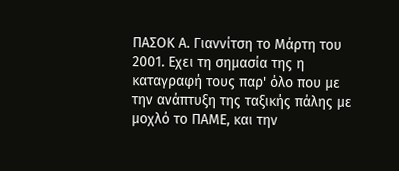ΠΑΣΟΚ Α. Γιαννίτση το Μάρτη του 2001. Εχει τη σημασία της η καταγραφή τους παρ' όλο που με την ανάπτυξη της ταξικής πάλης με μοχλό το ΠΑΜΕ, και την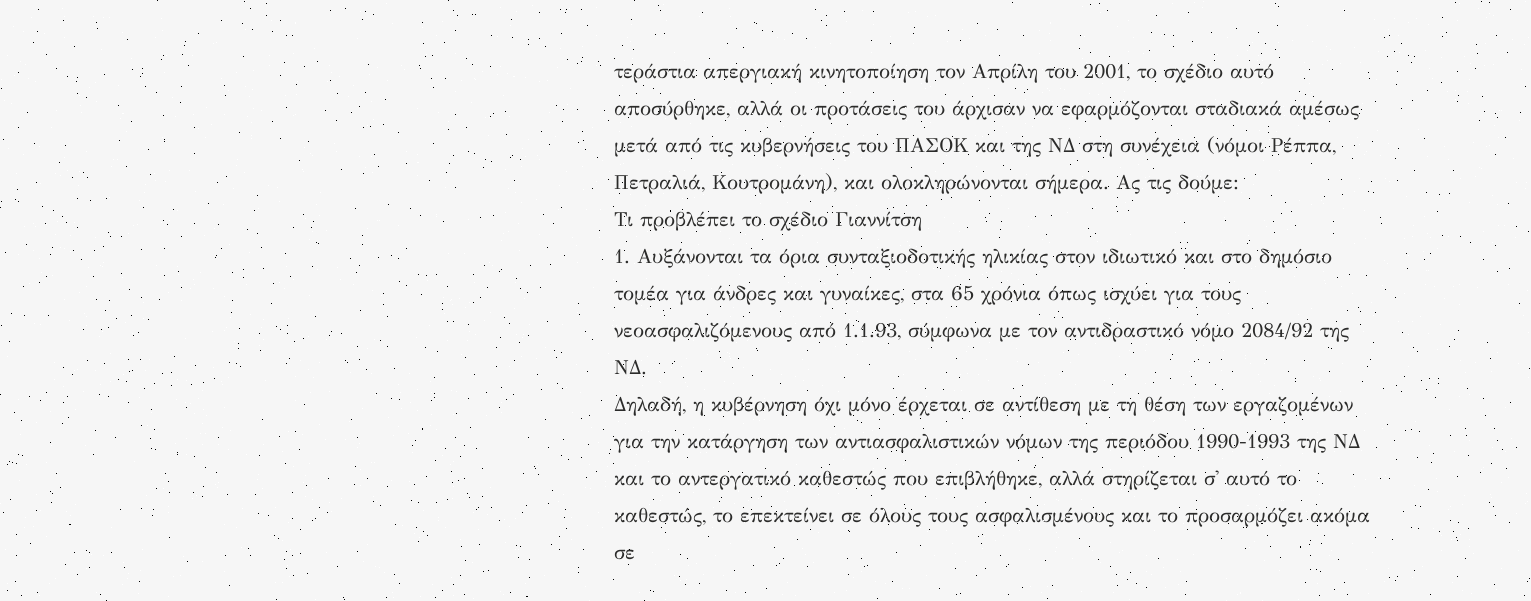τεράστια απεργιακή κινητοποίηση τον Απρίλη του 2001, το σχέδιο αυτό αποσύρθηκε, αλλά οι προτάσεις του άρχισαν να εφαρμόζονται σταδιακά αμέσως μετά από τις κυβερνήσεις του ΠΑΣΟΚ και της ΝΔ στη συνέχεια (νόμοι Ρέππα, Πετραλιά, Κουτρομάνη), και ολοκληρώνονται σήμερα. Ας τις δούμε:
Τι προβλέπει το σχέδιο Γιαννίτση
1. Αυξάνονται τα όρια συνταξιοδοτικής ηλικίας στον ιδιωτικό και στο δημόσιο τομέα για άνδρες και γυναίκες, στα 65 χρόνια όπως ισχύει για τους νεοασφαλιζόμενους από 1.1.93, σύμφωνα με τον αντιδραστικό νόμο 2084/92 της ΝΔ.
Δηλαδή, η κυβέρνηση όχι μόνο έρχεται σε αντίθεση με τη θέση των εργαζομένων για την κατάργηση των αντιασφαλιστικών νόμων της περιόδου 1990-1993 της ΝΔ και το αντεργατικό καθεστώς που επιβλήθηκε, αλλά στηρίζεται σ' αυτό το καθεστώς, το επεκτείνει σε όλους τους ασφαλισμένους και το προσαρμόζει ακόμα σε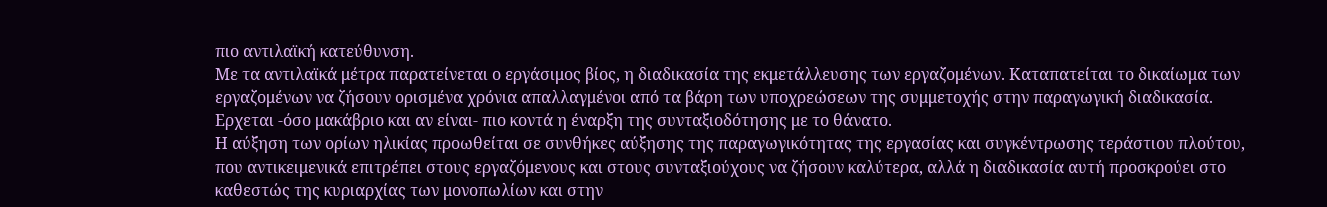πιο αντιλαϊκή κατεύθυνση.
Με τα αντιλαϊκά μέτρα παρατείνεται ο εργάσιμος βίος, η διαδικασία της εκμετάλλευσης των εργαζομένων. Καταπατείται το δικαίωμα των εργαζομένων να ζήσουν ορισμένα χρόνια απαλλαγμένοι από τα βάρη των υποχρεώσεων της συμμετοχής στην παραγωγική διαδικασία. Ερχεται -όσο μακάβριο και αν είναι- πιο κοντά η έναρξη της συνταξιοδότησης με το θάνατο.
Η αύξηση των ορίων ηλικίας προωθείται σε συνθήκες αύξησης της παραγωγικότητας της εργασίας και συγκέντρωσης τεράστιου πλούτου, που αντικειμενικά επιτρέπει στους εργαζόμενους και στους συνταξιούχους να ζήσουν καλύτερα, αλλά η διαδικασία αυτή προσκρούει στο καθεστώς της κυριαρχίας των μονοπωλίων και στην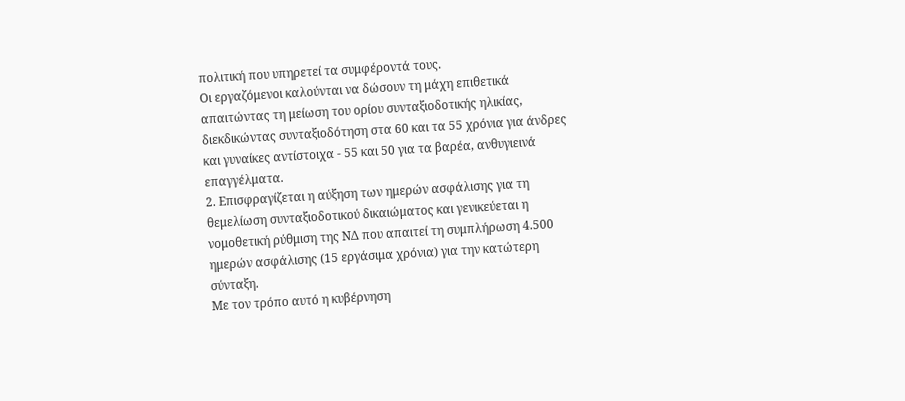πολιτική που υπηρετεί τα συμφέροντά τους.
Οι εργαζόμενοι καλούνται να δώσουν τη μάχη επιθετικά απαιτώντας τη μείωση του ορίου συνταξιοδοτικής ηλικίας, διεκδικώντας συνταξιοδότηση στα 60 και τα 55 χρόνια για άνδρες και γυναίκες αντίστοιχα - 55 και 50 για τα βαρέα, ανθυγιεινά επαγγέλματα.
2. Επισφραγίζεται η αύξηση των ημερών ασφάλισης για τη θεμελίωση συνταξιοδοτικού δικαιώματος και γενικεύεται η νομοθετική ρύθμιση της ΝΔ που απαιτεί τη συμπλήρωση 4.500 ημερών ασφάλισης (15 εργάσιμα χρόνια) για την κατώτερη σύνταξη.
Με τον τρόπο αυτό η κυβέρνηση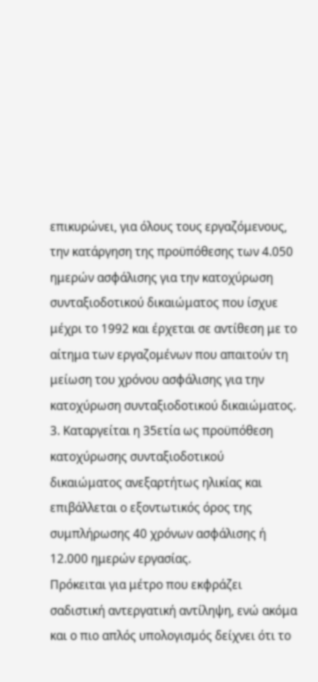επικυρώνει, για όλους τους εργαζόμενους, την κατάργηση της προϋπόθεσης των 4.050 ημερών ασφάλισης για την κατοχύρωση συνταξιοδοτικού δικαιώματος που ίσχυε μέχρι το 1992 και έρχεται σε αντίθεση με το αίτημα των εργαζομένων που απαιτούν τη μείωση του χρόνου ασφάλισης για την κατοχύρωση συνταξιοδοτικού δικαιώματος.
3. Καταργείται η 35ετία ως προϋπόθεση κατοχύρωσης συνταξιοδοτικού δικαιώματος ανεξαρτήτως ηλικίας και επιβάλλεται ο εξοντωτικός όρος της συμπλήρωσης 40 χρόνων ασφάλισης ή 12.000 ημερών εργασίας.
Πρόκειται για μέτρο που εκφράζει σαδιστική αντεργατική αντίληψη, ενώ ακόμα και ο πιο απλός υπολογισμός δείχνει ότι το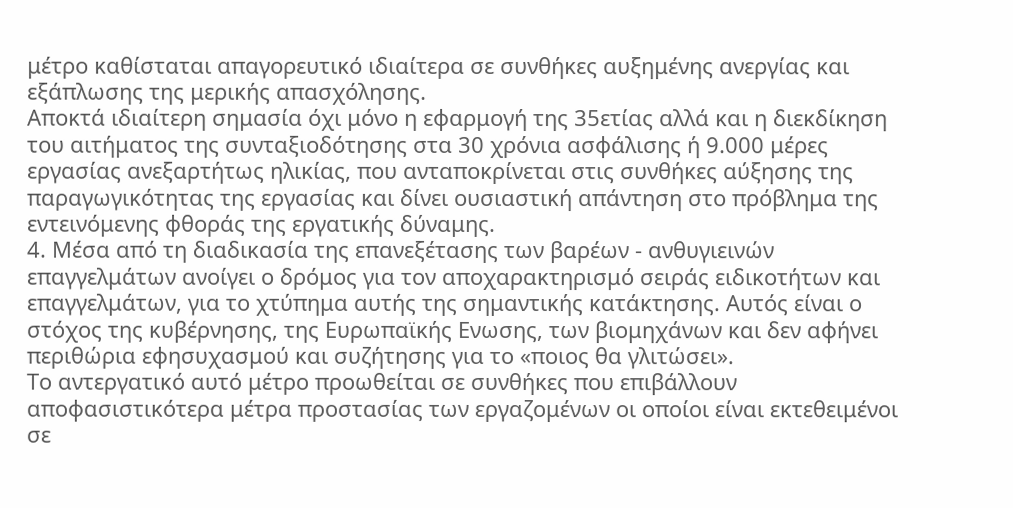μέτρο καθίσταται απαγορευτικό ιδιαίτερα σε συνθήκες αυξημένης ανεργίας και εξάπλωσης της μερικής απασχόλησης.
Αποκτά ιδιαίτερη σημασία όχι μόνο η εφαρμογή της 35ετίας αλλά και η διεκδίκηση του αιτήματος της συνταξιοδότησης στα 30 χρόνια ασφάλισης ή 9.000 μέρες εργασίας ανεξαρτήτως ηλικίας, που ανταποκρίνεται στις συνθήκες αύξησης της παραγωγικότητας της εργασίας και δίνει ουσιαστική απάντηση στο πρόβλημα της εντεινόμενης φθοράς της εργατικής δύναμης.
4. Μέσα από τη διαδικασία της επανεξέτασης των βαρέων - ανθυγιεινών επαγγελμάτων ανοίγει ο δρόμος για τον αποχαρακτηρισμό σειράς ειδικοτήτων και επαγγελμάτων, για το χτύπημα αυτής της σημαντικής κατάκτησης. Αυτός είναι ο στόχος της κυβέρνησης, της Ευρωπαϊκής Ενωσης, των βιομηχάνων και δεν αφήνει περιθώρια εφησυχασμού και συζήτησης για το «ποιος θα γλιτώσει».
Το αντεργατικό αυτό μέτρο προωθείται σε συνθήκες που επιβάλλουν αποφασιστικότερα μέτρα προστασίας των εργαζομένων οι οποίοι είναι εκτεθειμένοι σε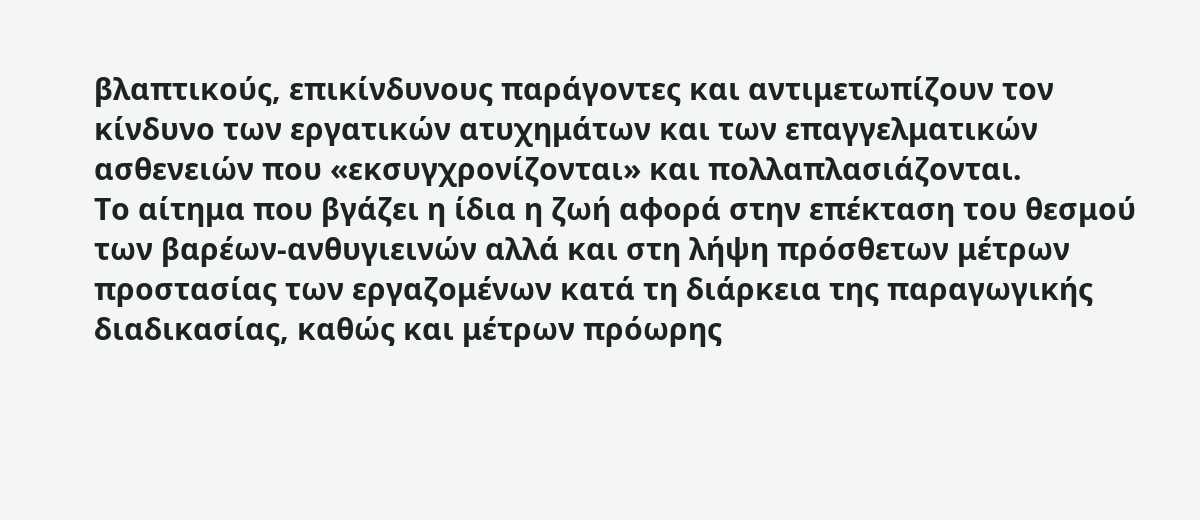βλαπτικούς, επικίνδυνους παράγοντες και αντιμετωπίζουν τον κίνδυνο των εργατικών ατυχημάτων και των επαγγελματικών ασθενειών που «εκσυγχρονίζονται» και πολλαπλασιάζονται.
Το αίτημα που βγάζει η ίδια η ζωή αφορά στην επέκταση του θεσμού των βαρέων-ανθυγιεινών αλλά και στη λήψη πρόσθετων μέτρων προστασίας των εργαζομένων κατά τη διάρκεια της παραγωγικής διαδικασίας, καθώς και μέτρων πρόωρης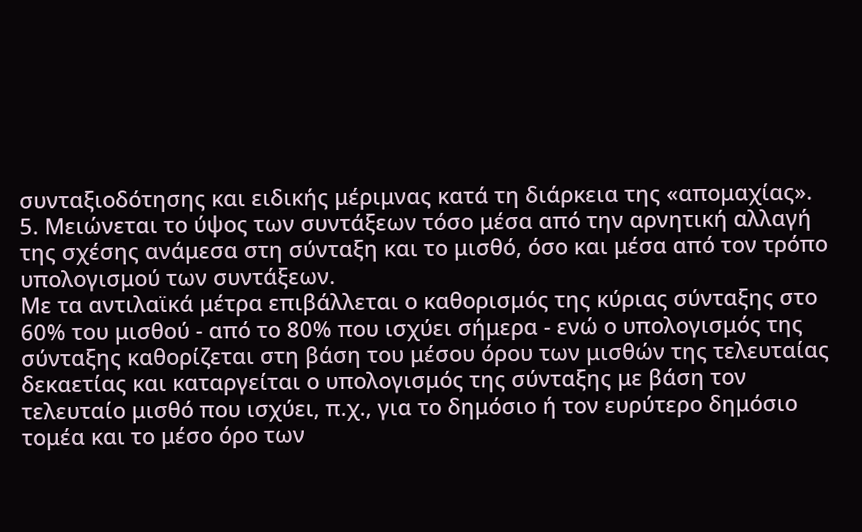συνταξιοδότησης και ειδικής μέριμνας κατά τη διάρκεια της «απομαχίας».
5. Μειώνεται το ύψος των συντάξεων τόσο μέσα από την αρνητική αλλαγή της σχέσης ανάμεσα στη σύνταξη και το μισθό, όσο και μέσα από τον τρόπο υπολογισμού των συντάξεων.
Με τα αντιλαϊκά μέτρα επιβάλλεται ο καθορισμός της κύριας σύνταξης στο 60% του μισθού - από το 80% που ισχύει σήμερα - ενώ ο υπολογισμός της σύνταξης καθορίζεται στη βάση του μέσου όρου των μισθών της τελευταίας δεκαετίας και καταργείται ο υπολογισμός της σύνταξης με βάση τον τελευταίο μισθό που ισχύει, π.χ., για το δημόσιο ή τον ευρύτερο δημόσιο τομέα και το μέσο όρο των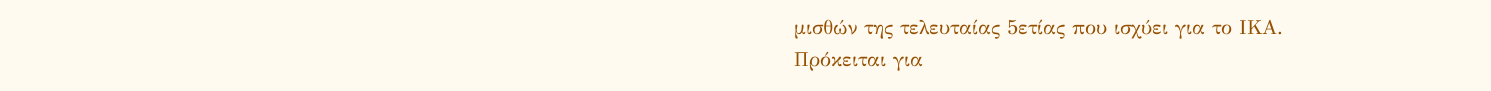μισθών της τελευταίας 5ετίας που ισχύει για το ΙΚΑ.
Πρόκειται για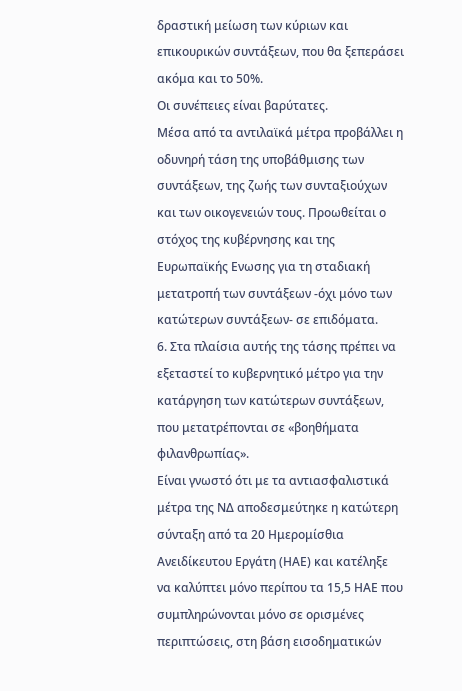δραστική μείωση των κύριων και επικουρικών συντάξεων, που θα ξεπεράσει ακόμα και το 50%.
Οι συνέπειες είναι βαρύτατες.
Μέσα από τα αντιλαϊκά μέτρα προβάλλει η οδυνηρή τάση της υποβάθμισης των συντάξεων, της ζωής των συνταξιούχων και των οικογενειών τους. Προωθείται ο στόχος της κυβέρνησης και της Ευρωπαϊκής Ενωσης για τη σταδιακή μετατροπή των συντάξεων -όχι μόνο των κατώτερων συντάξεων- σε επιδόματα.
6. Στα πλαίσια αυτής της τάσης πρέπει να εξεταστεί το κυβερνητικό μέτρο για την κατάργηση των κατώτερων συντάξεων, που μετατρέπονται σε «βοηθήματα φιλανθρωπίας».
Είναι γνωστό ότι με τα αντιασφαλιστικά μέτρα της ΝΔ αποδεσμεύτηκε η κατώτερη σύνταξη από τα 20 Ημερομίσθια Ανειδίκευτου Εργάτη (ΗΑΕ) και κατέληξε να καλύπτει μόνο περίπου τα 15,5 ΗΑΕ που συμπληρώνονται μόνο σε ορισμένες περιπτώσεις, στη βάση εισοδηματικών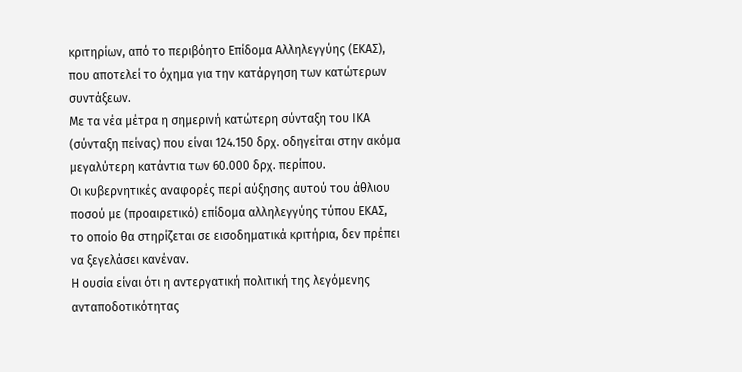κριτηρίων, από το περιβόητο Επίδομα Αλληλεγγύης (ΕΚΑΣ), που αποτελεί το όχημα για την κατάργηση των κατώτερων συντάξεων.
Με τα νέα μέτρα η σημερινή κατώτερη σύνταξη του ΙΚΑ (σύνταξη πείνας) που είναι 124.150 δρχ. οδηγείται στην ακόμα μεγαλύτερη κατάντια των 60.000 δρχ. περίπου.
Οι κυβερνητικές αναφορές περί αύξησης αυτού του άθλιου ποσού με (προαιρετικό) επίδομα αλληλεγγύης τύπου ΕΚΑΣ, το οποίο θα στηρίζεται σε εισοδηματικά κριτήρια, δεν πρέπει να ξεγελάσει κανέναν.
Η ουσία είναι ότι η αντεργατική πολιτική της λεγόμενης ανταποδοτικότητας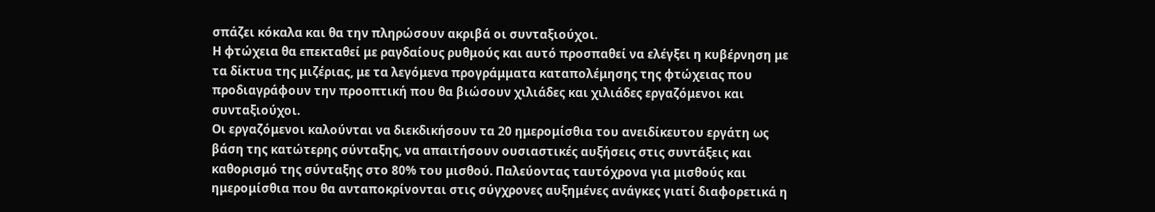σπάζει κόκαλα και θα την πληρώσουν ακριβά οι συνταξιούχοι.
Η φτώχεια θα επεκταθεί με ραγδαίους ρυθμούς και αυτό προσπαθεί να ελέγξει η κυβέρνηση με τα δίκτυα της μιζέριας, με τα λεγόμενα προγράμματα καταπολέμησης της φτώχειας που προδιαγράφουν την προοπτική που θα βιώσουν χιλιάδες και χιλιάδες εργαζόμενοι και συνταξιούχοι.
Οι εργαζόμενοι καλούνται να διεκδικήσουν τα 20 ημερομίσθια του ανειδίκευτου εργάτη ως βάση της κατώτερης σύνταξης, να απαιτήσουν ουσιαστικές αυξήσεις στις συντάξεις και καθορισμό της σύνταξης στο 80% του μισθού. Παλεύοντας ταυτόχρονα για μισθούς και ημερομίσθια που θα ανταποκρίνονται στις σύγχρονες αυξημένες ανάγκες γιατί διαφορετικά η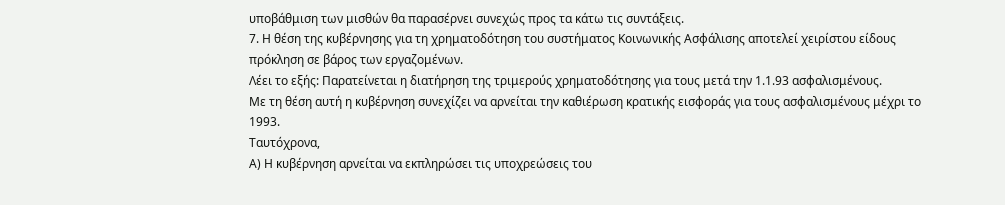υποβάθμιση των μισθών θα παρασέρνει συνεχώς προς τα κάτω τις συντάξεις.
7. Η θέση της κυβέρνησης για τη χρηματοδότηση του συστήματος Κοινωνικής Ασφάλισης αποτελεί χειρίστου είδους πρόκληση σε βάρος των εργαζομένων.
Λέει το εξής: Παρατείνεται η διατήρηση της τριμερούς χρηματοδότησης για τους μετά την 1.1.93 ασφαλισμένους.
Με τη θέση αυτή η κυβέρνηση συνεχίζει να αρνείται την καθιέρωση κρατικής εισφοράς για τους ασφαλισμένους μέχρι το 1993.
Ταυτόχρονα,
Α) Η κυβέρνηση αρνείται να εκπληρώσει τις υποχρεώσεις του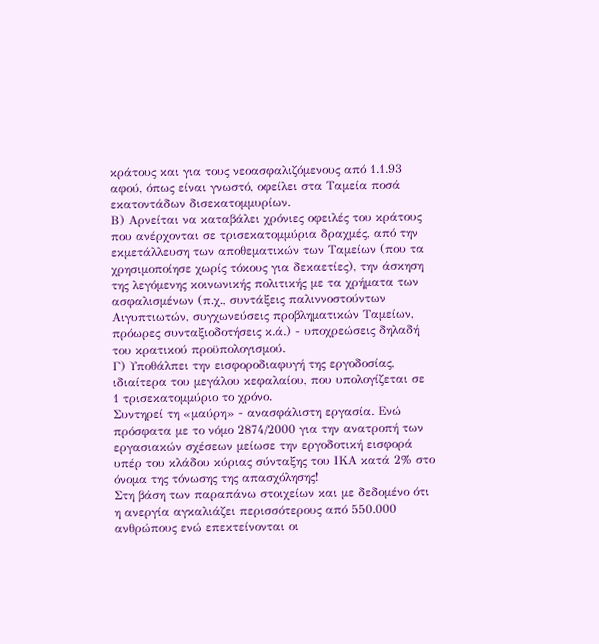κράτους και για τους νεοασφαλιζόμενους από 1.1.93 αφού, όπως είναι γνωστό, οφείλει στα Ταμεία ποσά εκατοντάδων δισεκατομμυρίων.
Β) Αρνείται να καταβάλει χρόνιες οφειλές του κράτους που ανέρχονται σε τρισεκατομμύρια δραχμές, από την εκμετάλλευση των αποθεματικών των Ταμείων (που τα χρησιμοποίησε χωρίς τόκους για δεκαετίες), την άσκηση της λεγόμενης κοινωνικής πολιτικής με τα χρήματα των ασφαλισμένων (π.χ., συντάξεις παλιννοστούντων Αιγυπτιωτών, συγχωνεύσεις προβληματικών Ταμείων, πρόωρες συνταξιοδοτήσεις κ.ά.) - υποχρεώσεις δηλαδή του κρατικού προϋπολογισμού.
Γ) Υποθάλπει την εισφοροδιαφυγή της εργοδοσίας, ιδιαίτερα του μεγάλου κεφαλαίου, που υπολογίζεται σε 1 τρισεκατομμύριο το χρόνο.
Συντηρεί τη «μαύρη» - ανασφάλιστη εργασία. Ενώ πρόσφατα με το νόμο 2874/2000 για την ανατροπή των εργασιακών σχέσεων μείωσε την εργοδοτική εισφορά υπέρ του κλάδου κύριας σύνταξης του ΙΚΑ κατά 2% στο όνομα της τόνωσης της απασχόλησης!
Στη βάση των παραπάνω στοιχείων και με δεδομένο ότι η ανεργία αγκαλιάζει περισσότερους από 550.000 ανθρώπους ενώ επεκτείνονται οι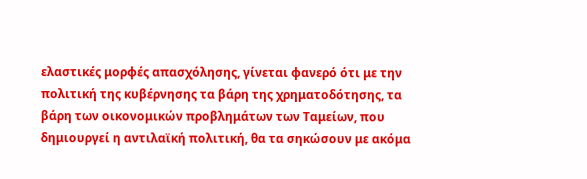ελαστικές μορφές απασχόλησης, γίνεται φανερό ότι με την πολιτική της κυβέρνησης τα βάρη της χρηματοδότησης, τα βάρη των οικονομικών προβλημάτων των Ταμείων, που δημιουργεί η αντιλαϊκή πολιτική, θα τα σηκώσουν με ακόμα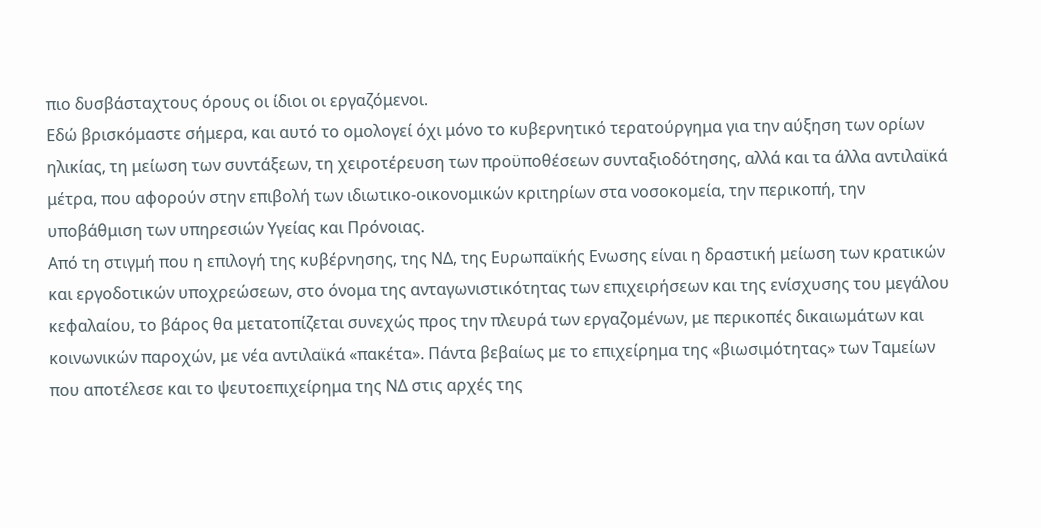πιο δυσβάσταχτους όρους οι ίδιοι οι εργαζόμενοι.
Εδώ βρισκόμαστε σήμερα, και αυτό το ομολογεί όχι μόνο το κυβερνητικό τερατούργημα για την αύξηση των ορίων ηλικίας, τη μείωση των συντάξεων, τη χειροτέρευση των προϋποθέσεων συνταξιοδότησης, αλλά και τα άλλα αντιλαϊκά μέτρα, που αφορούν στην επιβολή των ιδιωτικο-οικονομικών κριτηρίων στα νοσοκομεία, την περικοπή, την υποβάθμιση των υπηρεσιών Υγείας και Πρόνοιας.
Από τη στιγμή που η επιλογή της κυβέρνησης, της ΝΔ, της Ευρωπαϊκής Ενωσης είναι η δραστική μείωση των κρατικών και εργοδοτικών υποχρεώσεων, στο όνομα της ανταγωνιστικότητας των επιχειρήσεων και της ενίσχυσης του μεγάλου κεφαλαίου, το βάρος θα μετατοπίζεται συνεχώς προς την πλευρά των εργαζομένων, με περικοπές δικαιωμάτων και κοινωνικών παροχών, με νέα αντιλαϊκά «πακέτα». Πάντα βεβαίως με το επιχείρημα της «βιωσιμότητας» των Ταμείων που αποτέλεσε και το ψευτοεπιχείρημα της ΝΔ στις αρχές της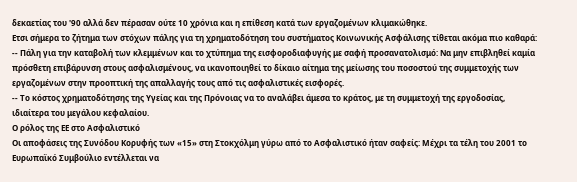δεκαετίας του '90 αλλά δεν πέρασαν ούτε 10 χρόνια και η επίθεση κατά των εργαζομένων κλιμακώθηκε.
Ετσι σήμερα το ζήτημα των στόχων πάλης για τη χρηματοδότηση του συστήματος Κοινωνικής Ασφάλισης τίθεται ακόμα πιο καθαρά:
-- Πάλη για την καταβολή των κλεμμένων και το χτύπημα της εισφοροδιαφυγής με σαφή προσανατολισμό: Να μην επιβληθεί καμία πρόσθετη επιβάρυνση στους ασφαλισμένους, να ικανοποιηθεί το δίκαιο αίτημα της μείωσης του ποσοστού της συμμετοχής των εργαζομένων στην προοπτική της απαλλαγής τους από τις ασφαλιστικές εισφορές.
-- Το κόστος χρηματοδότησης της Υγείας και της Πρόνοιας να το αναλάβει άμεσα το κράτος, με τη συμμετοχή της εργοδοσίας, ιδιαίτερα του μεγάλου κεφαλαίου.
Ο ρόλος της ΕΕ στο Ασφαλιστικό
Οι αποφάσεις της Συνόδου Κορυφής των «15» στη Στοκχόλμη γύρω από το Ασφαλιστικό ήταν σαφείς: Μέχρι τα τέλη του 2001 το Ευρωπαϊκό Συμβούλιο εντέλλεται να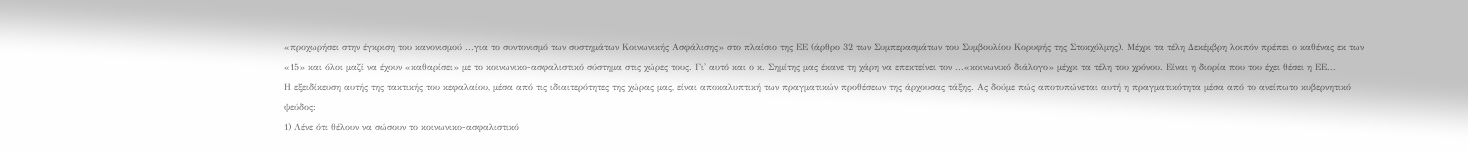«προχωρήσει στην έγκριση του κανονισμού ...για το συντονισμό των συστημάτων Κοινωνικής Ασφάλισης» στο πλαίσιο της ΕΕ (άρθρο 32 των Συμπερασμάτων του Συμβουλίου Κορυφής της Στοκχόλμης). Μέχρι τα τέλη Δεκέμβρη λοιπόν πρέπει ο καθένας εκ των «15» και όλοι μαζί να έχουν «καθαρίσει» με το κοινωνικο-ασφαλιστικό σύστημα στις χώρες τους. Γι' αυτό και ο κ. Σημίτης μας έκανε τη χάρη να επεκτείνει τον ...«κοινωνικό διάλογο» μέχρι τα τέλη του χρόνου. Είναι η διορία που του έχει θέσει η ΕΕ...
Η εξειδίκευση αυτής της τακτικής του κεφαλαίου, μέσα από τις ιδιαιτερότητες της χώρας μας, είναι αποκαλυπτική των πραγματικών προθέσεων της άρχουσας τάξης. Ας δούμε πώς αποτυπώνεται αυτή η πραγματικότητα μέσα από το ανείπωτο κυβερνητικό ψεύδος:
1) Λένε ότι θέλουν να σώσουν το κοινωνικο-ασφαλιστικό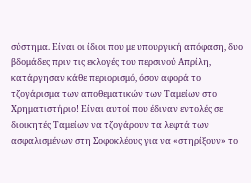σύστημα. Είναι οι ίδιοι που με υπουργική απόφαση, δυο βδομάδες πριν τις εκλογές του περσινού Απρίλη, κατάργησαν κάθε περιορισμό, όσον αφορά το τζογάρισμα των αποθεματικών των Ταμείων στο Χρηματιστήριο! Είναι αυτοί που έδιναν εντολές σε διοικητές Ταμείων να τζογάρουν τα λεφτά των ασφαλισμένων στη Σοφοκλέους για να «στηρίξουν» το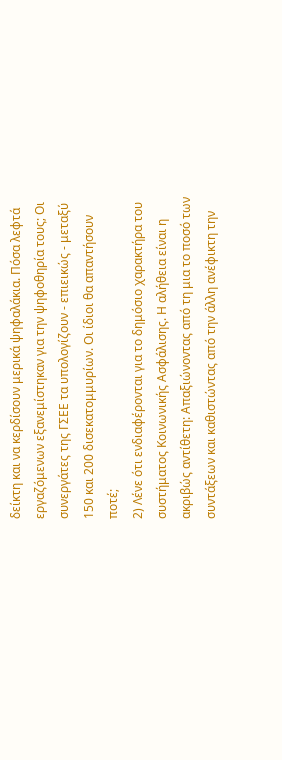δείκτη και να κερδίσουν μερικά ψηφαλάκια. Πόσα λεφτά εργαζόμενων εξανεμίστηκαν για την ψηφοθηρία τους; Οι συνεργάτες της ΓΣΕΕ τα υπολογίζουν - επιεικώς - μεταξύ 150 και 200 δισεκατομμυρίων. Οι ίδιοι θα απαντήσουν ποτέ;
2) Λένε ότι ενδιαφέρονται για το δημόσιο χαρακτήρα του συστήματος Κοινωνικής Ασφάλισης. Η αλήθεια είναι η ακριβώς αντίθετη: Απαξιώνοντας από τη μια το ποσό των συντάξεων και καθιστώντας από την άλλη ανέφικτη την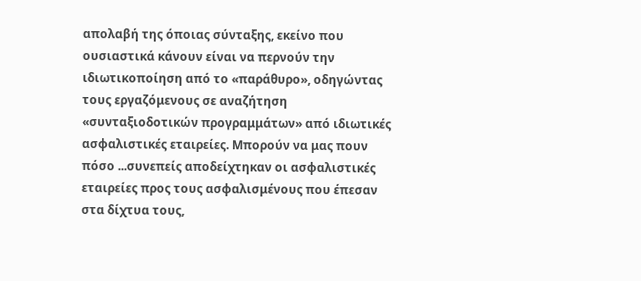απολαβή της όποιας σύνταξης, εκείνο που ουσιαστικά κάνουν είναι να περνούν την ιδιωτικοποίηση από το «παράθυρο», οδηγώντας τους εργαζόμενους σε αναζήτηση «συνταξιοδοτικών προγραμμάτων» από ιδιωτικές ασφαλιστικές εταιρείες. Μπορούν να μας πουν πόσο ...συνεπείς αποδείχτηκαν οι ασφαλιστικές εταιρείες προς τους ασφαλισμένους που έπεσαν στα δίχτυα τους,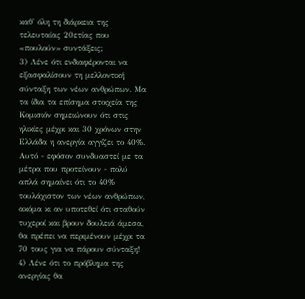καθ' όλη τη διάρκεια της τελευταίας 20ετίας που «πουλούν» συντάξεις;
3) Λένε ότι ενδιαφέρονται να εξασφαλίσουν τη μελλοντική σύνταξη των νέων ανθρώπων. Μα τα ίδια τα επίσημα στοιχεία της Κομισιόν σημειώνουν ότι στις ηλικίες μέχρι και 30 χρόνων στην Ελλάδα η ανεργία αγγίζει το 40%. Αυτό - εφόσον συνδυαστεί με τα μέτρα που προτείνουν - πολύ απλά σημαίνει ότι το 40% τουλάχιστον των νέων ανθρώπων, ακόμα κι αν υποτεθεί ότι σταθούν τυχεροί και βρουν δουλειά άμεσα, θα πρέπει να περιμένουν μέχρι τα 70 τους για να πάρουν σύνταξη!
4) Λένε ότι το πρόβλημα της ανεργίας θα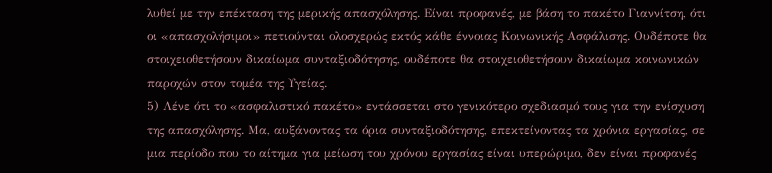λυθεί με την επέκταση της μερικής απασχόλησης. Είναι προφανές, με βάση το πακέτο Γιαννίτση, ότι οι «απασχολήσιμοι» πετιούνται ολοσχερώς εκτός κάθε έννοιας Κοινωνικής Ασφάλισης. Ουδέποτε θα στοιχειοθετήσουν δικαίωμα συνταξιοδότησης, ουδέποτε θα στοιχειοθετήσουν δικαίωμα κοινωνικών παροχών στον τομέα της Υγείας.
5) Λένε ότι το «ασφαλιστικό πακέτο» εντάσσεται στο γενικότερο σχεδιασμό τους για την ενίσχυση της απασχόλησης. Μα, αυξάνοντας τα όρια συνταξιοδότησης, επεκτείνοντας τα χρόνια εργασίας, σε μια περίοδο που το αίτημα για μείωση του χρόνου εργασίας είναι υπερώριμο, δεν είναι προφανές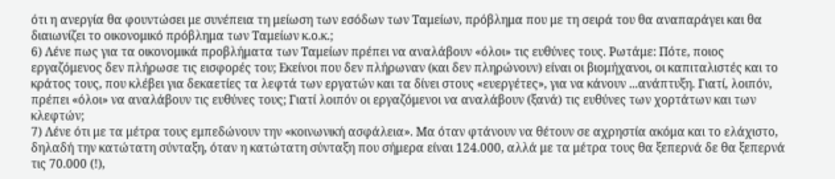ότι η ανεργία θα φουντώσει με συνέπεια τη μείωση των εσόδων των Ταμείων, πρόβλημα που με τη σειρά του θα αναπαράγει και θα διαιωνίζει το οικονομικό πρόβλημα των Ταμείων κ.ο.κ.;
6) Λένε πως για τα οικονομικά προβλήματα των Ταμείων πρέπει να αναλάβουν «όλοι» τις ευθύνες τους. Ρωτάμε: Πότε, ποιος εργαζόμενος δεν πλήρωσε τις εισφορές του; Εκείνοι που δεν πλήρωναν (και δεν πληρώνουν) είναι οι βιομήχανοι, οι καπιταλιστές και το κράτος τους, που κλέβει για δεκαετίες τα λεφτά των εργατών και τα δίνει στους «ευεργέτες», για να κάνουν ...ανάπτυξη. Γιατί, λοιπόν, πρέπει «όλοι» να αναλάβουν τις ευθύνες τους; Γιατί λοιπόν οι εργαζόμενοι να αναλάβουν (ξανά) τις ευθύνες των χορτάτων και των κλεφτών;
7) Λένε ότι με τα μέτρα τους εμπεδώνουν την «κοινωνική ασφάλεια». Μα όταν φτάνουν να θέτουν σε αχρηστία ακόμα και το ελάχιστο, δηλαδή την κατώτατη σύνταξη, όταν η κατώτατη σύνταξη που σήμερα είναι 124.000, αλλά με τα μέτρα τους θα ξεπερνά δε θα ξεπερνά τις 70.000 (!),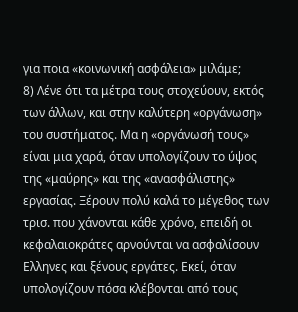για ποια «κοινωνική ασφάλεια» μιλάμε;
8) Λένε ότι τα μέτρα τους στοχεύουν, εκτός των άλλων, και στην καλύτερη «οργάνωση» του συστήματος. Μα η «οργάνωσή τους» είναι μια χαρά, όταν υπολογίζουν το ύψος της «μαύρης» και της «ανασφάλιστης» εργασίας. Ξέρουν πολύ καλά το μέγεθος των τρισ. που χάνονται κάθε χρόνο, επειδή οι κεφαλαιοκράτες αρνούνται να ασφαλίσουν Ελληνες και ξένους εργάτες. Εκεί, όταν υπολογίζουν πόσα κλέβονται από τους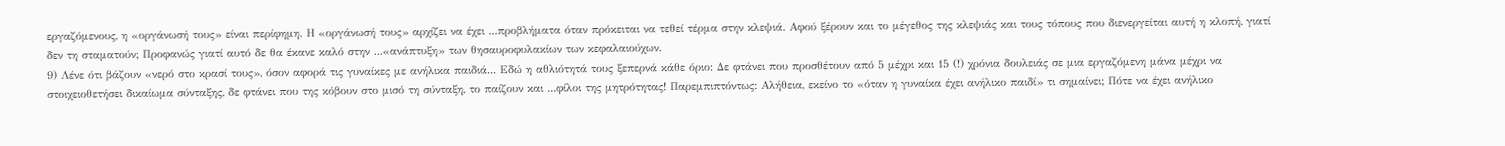εργαζόμενους, η «οργάνωσή τους» είναι περίφημη. Η «οργάνωσή τους» αρχίζει να έχει ...προβλήματα όταν πρόκειται να τεθεί τέρμα στην κλεψιά. Αφού ξέρουν και το μέγεθος της κλεψιάς και τους τόπους που διενεργείται αυτή η κλοπή, γιατί δεν τη σταματούν; Προφανώς γιατί αυτό δε θα έκανε καλό στην ...«ανάπτυξη» των θησαυροφυλακίων των κεφαλαιούχων.
9) Λένε ότι βάζουν «νερό στο κρασί τους», όσον αφορά τις γυναίκες με ανήλικα παιδιά... Εδώ η αθλιότητά τους ξεπερνά κάθε όριο: Δε φτάνει που προσθέτουν από 5 μέχρι και 15 (!) χρόνια δουλειάς σε μια εργαζόμενη μάνα μέχρι να στοιχειοθετήσει δικαίωμα σύνταξης, δε φτάνει που της κόβουν στο μισό τη σύνταξη, το παίζουν και ...φίλοι της μητρότητας! Παρεμπιπτόντως: Αλήθεια, εκείνο το «όταν η γυναίκα έχει ανήλικο παιδί» τι σημαίνει; Πότε να έχει ανήλικο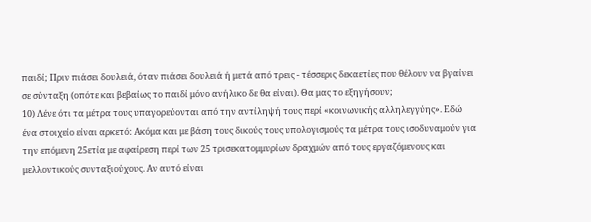παιδί; Πριν πιάσει δουλειά, όταν πιάσει δουλειά ή μετά από τρεις - τέσσερις δεκαετίες που θέλουν να βγαίνει σε σύνταξη (οπότε και βεβαίως το παιδί μόνο ανήλικο δε θα είναι). Θα μας το εξηγήσουν;
10) Λένε ότι τα μέτρα τους υπαγορεύονται από την αντίληψή τους περί «κοινωνικής αλληλεγγύης». Εδώ ένα στοιχείο είναι αρκετό: Ακόμα και με βάση τους δικούς τους υπολογισμούς τα μέτρα τους ισοδυναμούν για την επόμενη 25ετία με αφαίρεση περί των 25 τρισεκατομμυρίων δραχμών από τους εργαζόμενους και μελλοντικούς συνταξιούχους. Αν αυτό είναι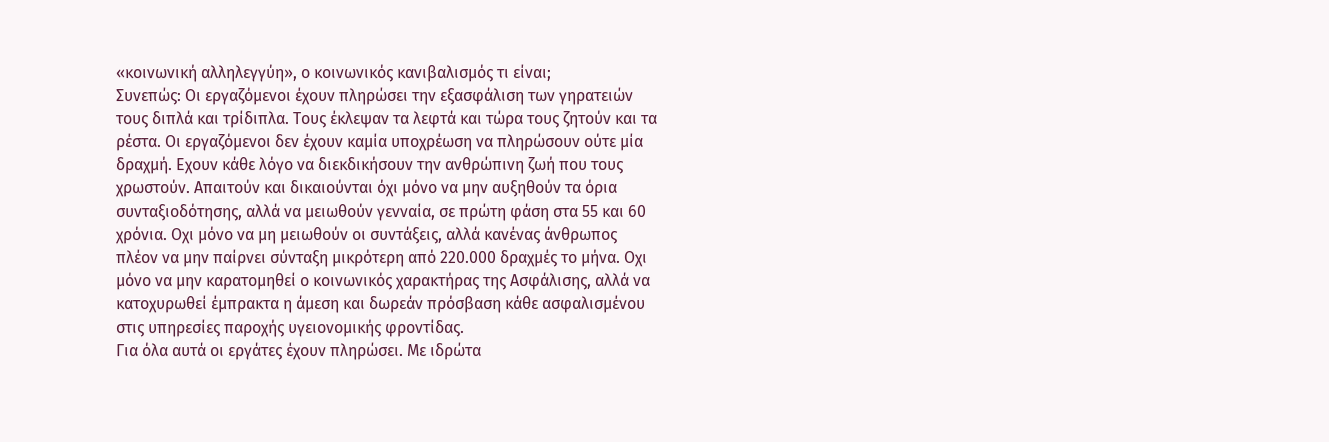«κοινωνική αλληλεγγύη», ο κοινωνικός κανιβαλισμός τι είναι;
Συνεπώς: Οι εργαζόμενοι έχουν πληρώσει την εξασφάλιση των γηρατειών τους διπλά και τρίδιπλα. Τους έκλεψαν τα λεφτά και τώρα τους ζητούν και τα ρέστα. Οι εργαζόμενοι δεν έχουν καμία υποχρέωση να πληρώσουν ούτε μία δραχμή. Εχουν κάθε λόγο να διεκδικήσουν την ανθρώπινη ζωή που τους χρωστούν. Απαιτούν και δικαιούνται όχι μόνο να μην αυξηθούν τα όρια συνταξιοδότησης, αλλά να μειωθούν γενναία, σε πρώτη φάση στα 55 και 60 χρόνια. Οχι μόνο να μη μειωθούν οι συντάξεις, αλλά κανένας άνθρωπος πλέον να μην παίρνει σύνταξη μικρότερη από 220.000 δραχμές το μήνα. Οχι μόνο να μην καρατομηθεί ο κοινωνικός χαρακτήρας της Ασφάλισης, αλλά να κατοχυρωθεί έμπρακτα η άμεση και δωρεάν πρόσβαση κάθε ασφαλισμένου στις υπηρεσίες παροχής υγειονομικής φροντίδας.
Για όλα αυτά οι εργάτες έχουν πληρώσει. Με ιδρώτα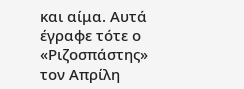και αίμα. Αυτά έγραφε τότε ο «Ριζοσπάστης» τον Απρίλη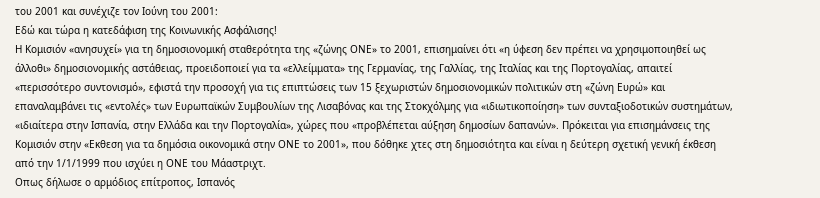του 2001 και συνέχιζε τον Ιούνη του 2001:
Εδώ και τώρα η κατεδάφιση της Κοινωνικής Ασφάλισης!
Η Κομισιόν «ανησυχεί» για τη δημοσιονομική σταθερότητα της «ζώνης ΟΝΕ» το 2001, επισημαίνει ότι «η ύφεση δεν πρέπει να χρησιμοποιηθεί ως άλλοθι» δημοσιονομικής αστάθειας, προειδοποιεί για τα «ελλείμματα» της Γερμανίας, της Γαλλίας, της Ιταλίας και της Πορτογαλίας, απαιτεί «περισσότερο συντονισμό», εφιστά την προσοχή για τις επιπτώσεις των 15 ξεχωριστών δημοσιονομικών πολιτικών στη «ζώνη Ευρώ» και επαναλαμβάνει τις «εντολές» των Ευρωπαϊκών Συμβουλίων της Λισαβόνας και της Στοκχόλμης για «ιδιωτικοποίηση» των συνταξιοδοτικών συστημάτων, «ιδιαίτερα στην Ισπανία, στην Ελλάδα και την Πορτογαλία», χώρες που «προβλέπεται αύξηση δημοσίων δαπανών». Πρόκειται για επισημάνσεις της Κομισιόν στην «Εκθεση για τα δημόσια οικονομικά στην ΟΝΕ το 2001», που δόθηκε χτες στη δημοσιότητα και είναι η δεύτερη σχετική γενική έκθεση από την 1/1/1999 που ισχύει η ΟΝΕ του Μάαστριχτ.
Οπως δήλωσε ο αρμόδιος επίτροπος, Ισπανός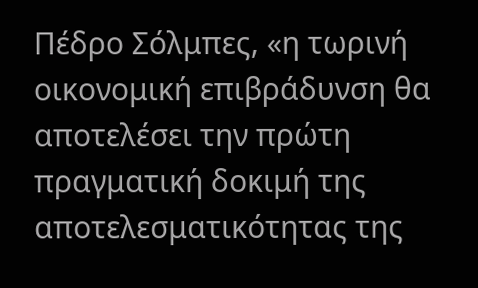Πέδρο Σόλμπες, «η τωρινή οικονομική επιβράδυνση θα αποτελέσει την πρώτη πραγματική δοκιμή της αποτελεσματικότητας της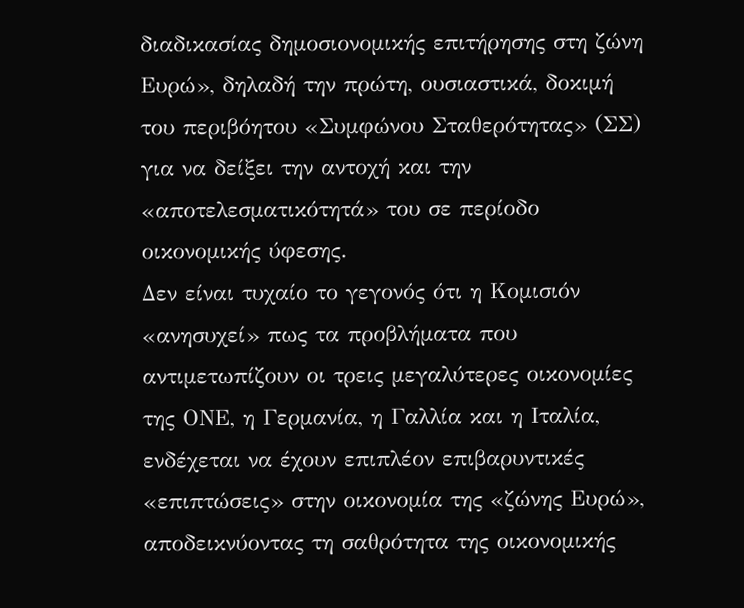διαδικασίας δημοσιονομικής επιτήρησης στη ζώνη Ευρώ», δηλαδή την πρώτη, ουσιαστικά, δοκιμή του περιβόητου «Συμφώνου Σταθερότητας» (ΣΣ) για να δείξει την αντοχή και την «αποτελεσματικότητά» του σε περίοδο οικονομικής ύφεσης.
Δεν είναι τυχαίο το γεγονός ότι η Κομισιόν «ανησυχεί» πως τα προβλήματα που αντιμετωπίζουν οι τρεις μεγαλύτερες οικονομίες της ΟΝΕ, η Γερμανία, η Γαλλία και η Ιταλία, ενδέχεται να έχουν επιπλέον επιβαρυντικές «επιπτώσεις» στην οικονομία της «ζώνης Ευρώ», αποδεικνύοντας τη σαθρότητα της οικονομικής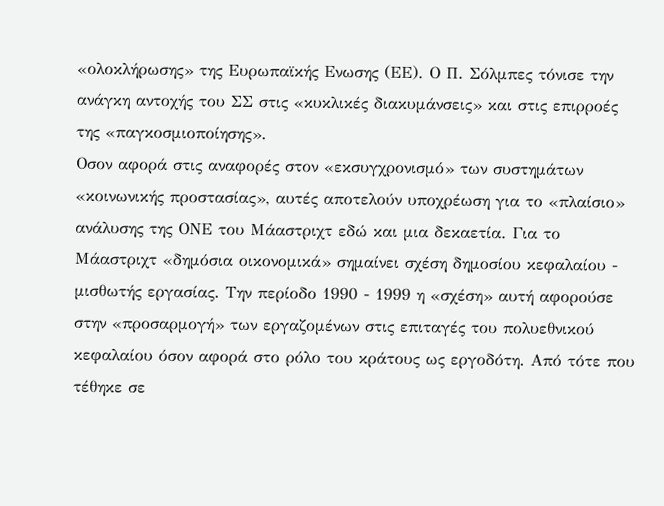«ολοκλήρωσης» της Ευρωπαϊκής Ενωσης (ΕΕ). Ο Π. Σόλμπες τόνισε την ανάγκη αντοχής του ΣΣ στις «κυκλικές διακυμάνσεις» και στις επιρροές της «παγκοσμιοποίησης».
Οσον αφορά στις αναφορές στον «εκσυγχρονισμό» των συστημάτων «κοινωνικής προστασίας», αυτές αποτελούν υποχρέωση για το «πλαίσιο» ανάλυσης της ΟΝΕ του Μάαστριχτ εδώ και μια δεκαετία. Για το Μάαστριχτ «δημόσια οικονομικά» σημαίνει σχέση δημοσίου κεφαλαίου - μισθωτής εργασίας. Την περίοδο 1990 - 1999 η «σχέση» αυτή αφορούσε στην «προσαρμογή» των εργαζομένων στις επιταγές του πολυεθνικού κεφαλαίου όσον αφορά στο ρόλο του κράτους ως εργοδότη. Από τότε που τέθηκε σε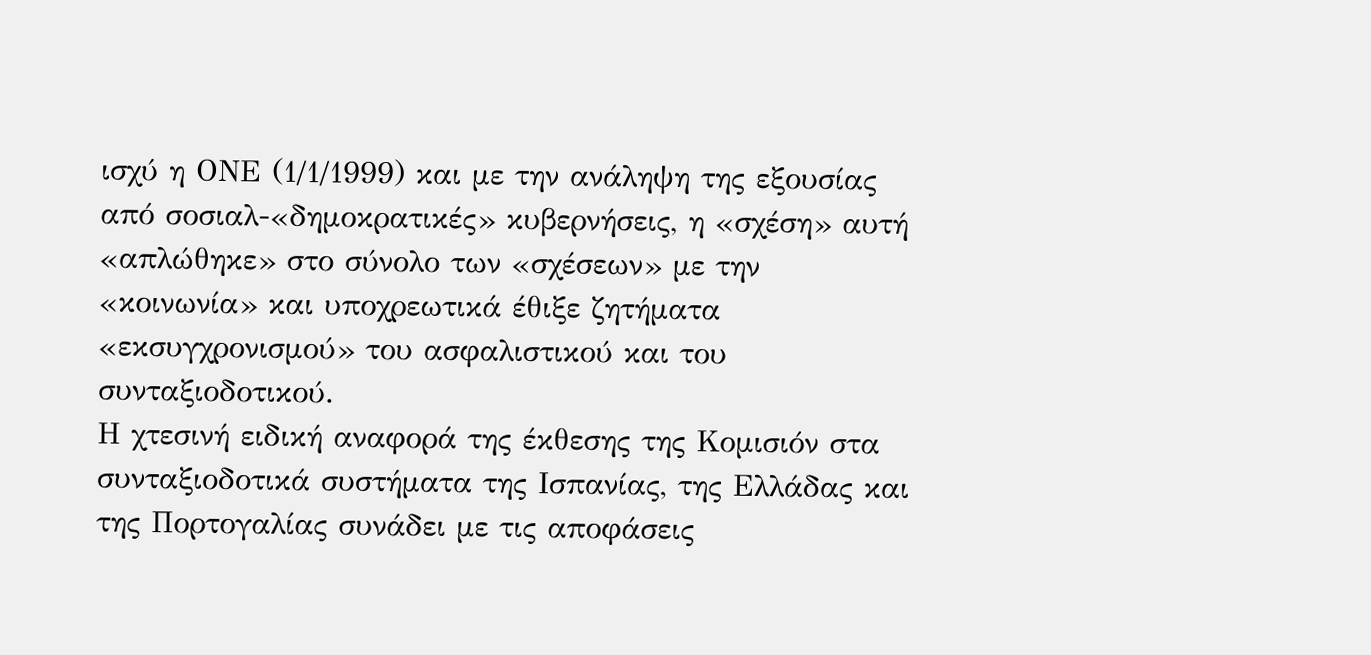ισχύ η ΟΝΕ (1/1/1999) και με την ανάληψη της εξουσίας από σοσιαλ-«δημοκρατικές» κυβερνήσεις, η «σχέση» αυτή «απλώθηκε» στο σύνολο των «σχέσεων» με την «κοινωνία» και υποχρεωτικά έθιξε ζητήματα «εκσυγχρονισμού» του ασφαλιστικού και του συνταξιοδοτικού.
Η χτεσινή ειδική αναφορά της έκθεσης της Κομισιόν στα συνταξιοδοτικά συστήματα της Ισπανίας, της Ελλάδας και της Πορτογαλίας συνάδει με τις αποφάσεις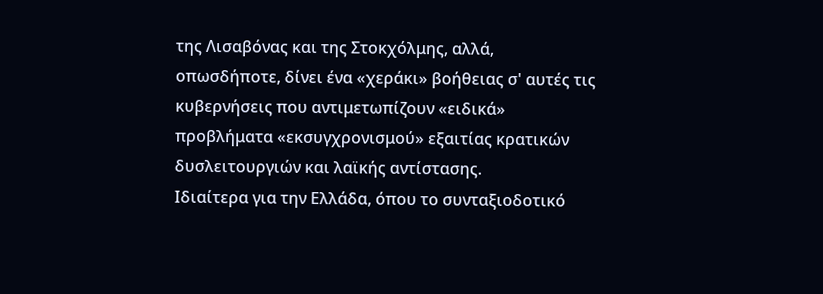της Λισαβόνας και της Στοκχόλμης, αλλά, οπωσδήποτε, δίνει ένα «χεράκι» βοήθειας σ' αυτές τις κυβερνήσεις που αντιμετωπίζουν «ειδικά» προβλήματα «εκσυγχρονισμού» εξαιτίας κρατικών δυσλειτουργιών και λαϊκής αντίστασης.
Ιδιαίτερα για την Ελλάδα, όπου το συνταξιοδοτικό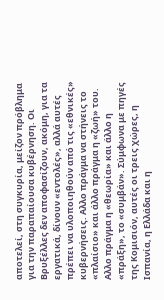αποτελεί, στη συγκυρία, μείζον πρόβλημα για την παραπαίουσα κυβέρνηση. Οι Βρυξέλλες δεν αποφασίζουν, ακόμη, για τα εργατικά, δίνουν «εντολές», αλλά αυτές πρέπει να υλοποιηθούν από τις «εθνικές» κυβερνήσεις. Αλλο πράγμα να στήνεις το «πλαίσιο» και άλλο πράγμα η «ζωή» του. Αλλο πράγμα η «θεωρία» και άλλο η «πράξη», το «συμβάν». Σύμφωνα με πηγές της Κομισιόν, αυτές οι τρεις χώρες, η Ισπανία, η Ελλάδα και η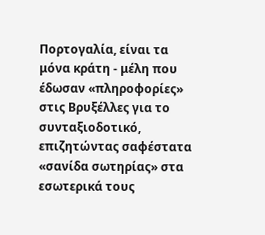Πορτογαλία, είναι τα μόνα κράτη - μέλη που έδωσαν «πληροφορίες» στις Βρυξέλλες για το συνταξιοδοτικό, επιζητώντας σαφέστατα «σανίδα σωτηρίας» στα εσωτερικά τους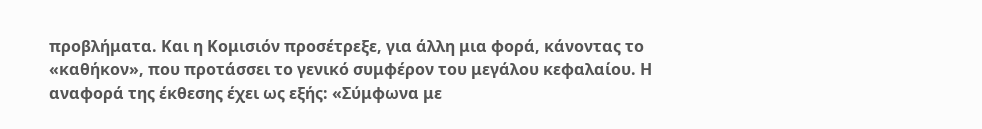προβλήματα. Και η Κομισιόν προσέτρεξε, για άλλη μια φορά, κάνοντας το «καθήκον», που προτάσσει το γενικό συμφέρον του μεγάλου κεφαλαίου. Η αναφορά της έκθεσης έχει ως εξής: «Σύμφωνα με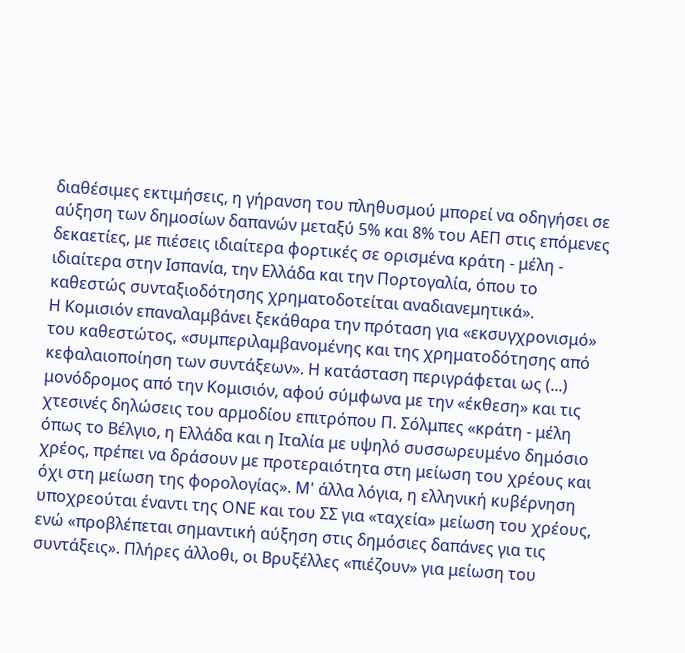διαθέσιμες εκτιμήσεις, η γήρανση του πληθυσμού μπορεί να οδηγήσει σε αύξηση των δημοσίων δαπανών μεταξύ 5% και 8% του ΑΕΠ στις επόμενες δεκαετίες, με πιέσεις ιδιαίτερα φορτικές σε ορισμένα κράτη - μέλη - ιδιαίτερα στην Ισπανία, την Ελλάδα και την Πορτογαλία, όπου το καθεστώς συνταξιοδότησης χρηματοδοτείται αναδιανεμητικά».
Η Κομισιόν επαναλαμβάνει ξεκάθαρα την πρόταση για «εκσυγχρονισμό» του καθεστώτος, «συμπεριλαμβανομένης και της χρηματοδότησης από κεφαλαιοποίηση των συντάξεων». Η κατάσταση περιγράφεται ως (...) μονόδρομος από την Κομισιόν, αφού σύμφωνα με την «έκθεση» και τις χτεσινές δηλώσεις του αρμοδίου επιτρόπου Π. Σόλμπες «κράτη - μέλη όπως το Βέλγιο, η Ελλάδα και η Ιταλία με υψηλό συσσωρευμένο δημόσιο χρέος, πρέπει να δράσουν με προτεραιότητα στη μείωση του χρέους και όχι στη μείωση της φορολογίας». Μ' άλλα λόγια, η ελληνική κυβέρνηση υποχρεούται έναντι της ΟΝΕ και του ΣΣ για «ταχεία» μείωση του χρέους, ενώ «προβλέπεται σημαντική αύξηση στις δημόσιες δαπάνες για τις συντάξεις». Πλήρες άλλοθι, οι Βρυξέλλες «πιέζουν» για μείωση του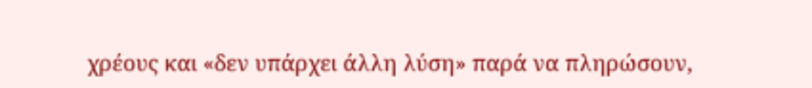χρέους και «δεν υπάρχει άλλη λύση» παρά να πληρώσουν,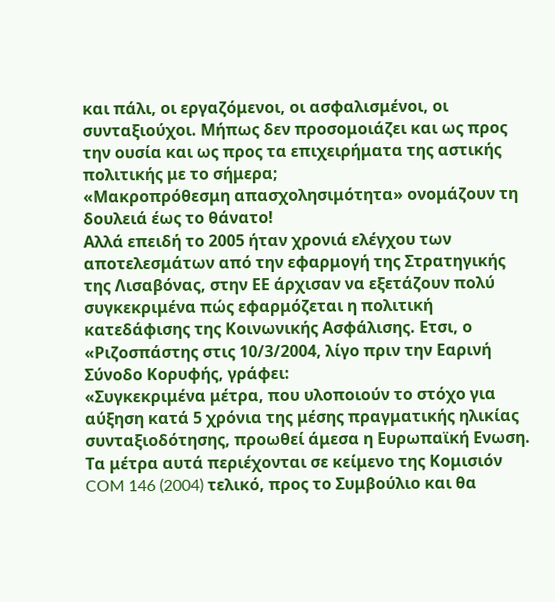και πάλι, οι εργαζόμενοι, οι ασφαλισμένοι, οι συνταξιούχοι. Μήπως δεν προσομοιάζει και ως προς την ουσία και ως προς τα επιχειρήματα της αστικής πολιτικής με το σήμερα;
«Μακροπρόθεσμη απασχολησιμότητα» ονομάζουν τη δουλειά έως το θάνατο!
Αλλά επειδή το 2005 ήταν χρονιά ελέγχου των αποτελεσμάτων από την εφαρμογή της Στρατηγικής της Λισαβόνας, στην ΕΕ άρχισαν να εξετάζουν πολύ συγκεκριμένα πώς εφαρμόζεται η πολιτική κατεδάφισης της Κοινωνικής Ασφάλισης. Ετσι, ο «Ριζοσπάστης στις 10/3/2004, λίγο πριν την Εαρινή Σύνοδο Κορυφής, γράφει:
«Συγκεκριμένα μέτρα, που υλοποιούν το στόχο για αύξηση κατά 5 χρόνια της μέσης πραγματικής ηλικίας συνταξιοδότησης, προωθεί άμεσα η Ευρωπαϊκή Ενωση. Τα μέτρα αυτά περιέχονται σε κείμενο της Κομισιόν COM 146 (2004) τελικό, προς το Συμβούλιο και θα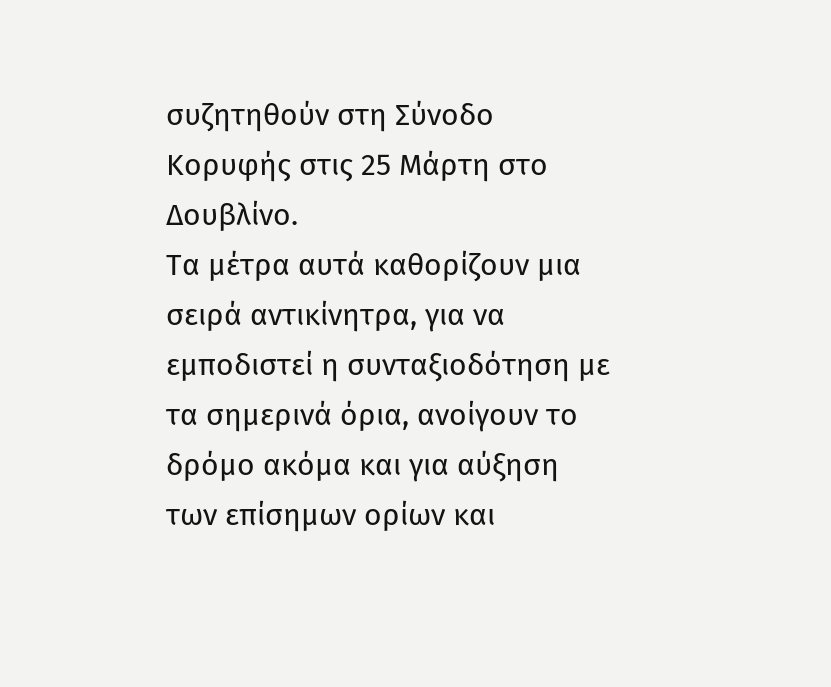συζητηθούν στη Σύνοδο Κορυφής στις 25 Μάρτη στο Δουβλίνο.
Τα μέτρα αυτά καθορίζουν μια σειρά αντικίνητρα, για να εμποδιστεί η συνταξιοδότηση με τα σημερινά όρια, ανοίγουν το δρόμο ακόμα και για αύξηση των επίσημων ορίων και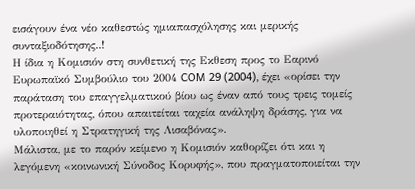εισάγουν ένα νέο καθεστώς ημιαπασχόλησης και μερικής συνταξιοδότησης..!
Η ίδια η Κομισιόν στη συνθετική της Εκθεση προς το Εαρινό Ευρωπαϊκό Συμβούλιο του 2004 COM 29 (2004), έχει «ορίσει την παράταση του επαγγελματικού βίου ως έναν από τους τρεις τομείς προτεραιότητας, όπου απαιτείται ταχεία ανάληψη δράσης, για να υλοποιηθεί η Στρατηγική της Λισαβόνας».
Μάλιστα, με το παρόν κείμενο η Κομισιόν καθορίζει ότι και η λεγόμενη «κοινωνική Σύνοδος Κορυφής», που πραγματοποιείται την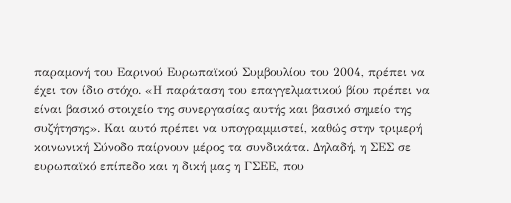παραμονή του Εαρινού Ευρωπαϊκού Συμβουλίου του 2004, πρέπει να έχει τον ίδιο στόχο. «Η παράταση του επαγγελματικού βίου πρέπει να είναι βασικό στοιχείο της συνεργασίας αυτής και βασικό σημείο της συζήτησης». Και αυτό πρέπει να υπογραμμιστεί, καθώς στην τριμερή κοινωνική Σύνοδο παίρνουν μέρος τα συνδικάτα. Δηλαδή, η ΣΕΣ σε ευρωπαϊκό επίπεδο και η δική μας η ΓΣΕΕ, που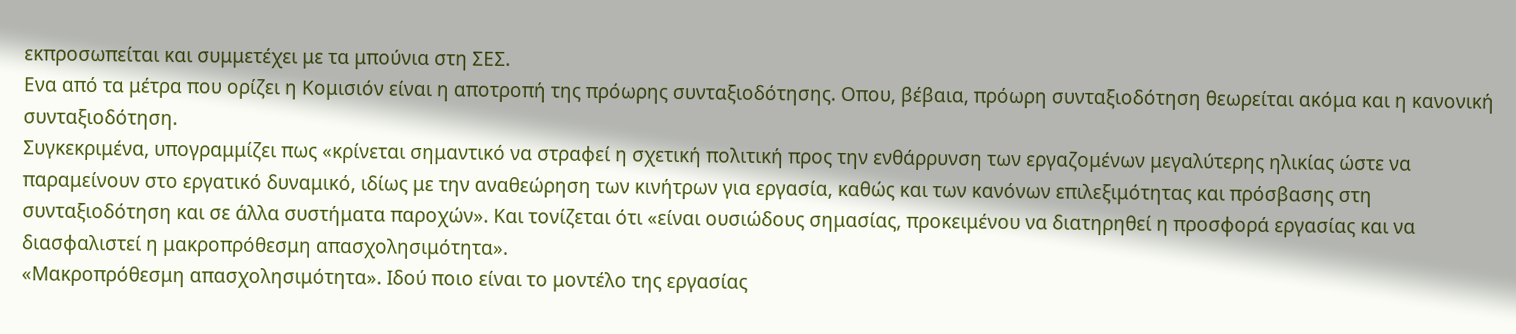εκπροσωπείται και συμμετέχει με τα μπούνια στη ΣΕΣ.
Ενα από τα μέτρα που ορίζει η Κομισιόν είναι η αποτροπή της πρόωρης συνταξιοδότησης. Οπου, βέβαια, πρόωρη συνταξιοδότηση θεωρείται ακόμα και η κανονική συνταξιοδότηση.
Συγκεκριμένα, υπογραμμίζει πως «κρίνεται σημαντικό να στραφεί η σχετική πολιτική προς την ενθάρρυνση των εργαζομένων μεγαλύτερης ηλικίας ώστε να παραμείνουν στο εργατικό δυναμικό, ιδίως με την αναθεώρηση των κινήτρων για εργασία, καθώς και των κανόνων επιλεξιμότητας και πρόσβασης στη συνταξιοδότηση και σε άλλα συστήματα παροχών». Και τονίζεται ότι «είναι ουσιώδους σημασίας, προκειμένου να διατηρηθεί η προσφορά εργασίας και να διασφαλιστεί η μακροπρόθεσμη απασχολησιμότητα».
«Μακροπρόθεσμη απασχολησιμότητα». Ιδού ποιο είναι το μοντέλο της εργασίας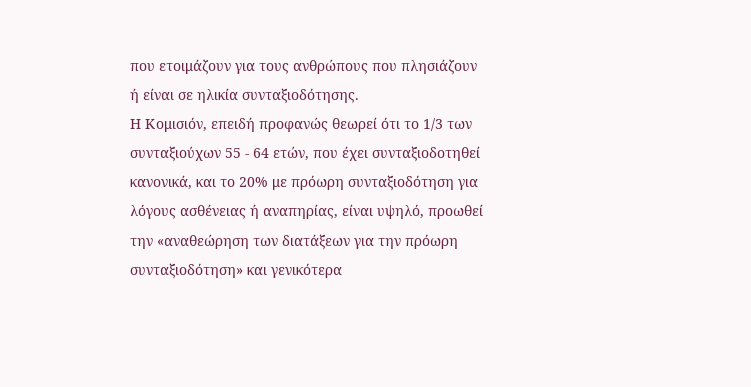που ετοιμάζουν για τους ανθρώπους που πλησιάζουν ή είναι σε ηλικία συνταξιοδότησης.
Η Κομισιόν, επειδή προφανώς θεωρεί ότι το 1/3 των συνταξιούχων 55 - 64 ετών, που έχει συνταξιοδοτηθεί κανονικά, και το 20% με πρόωρη συνταξιοδότηση για λόγους ασθένειας ή αναπηρίας, είναι υψηλό, προωθεί την «αναθεώρηση των διατάξεων για την πρόωρη συνταξιοδότηση» και γενικότερα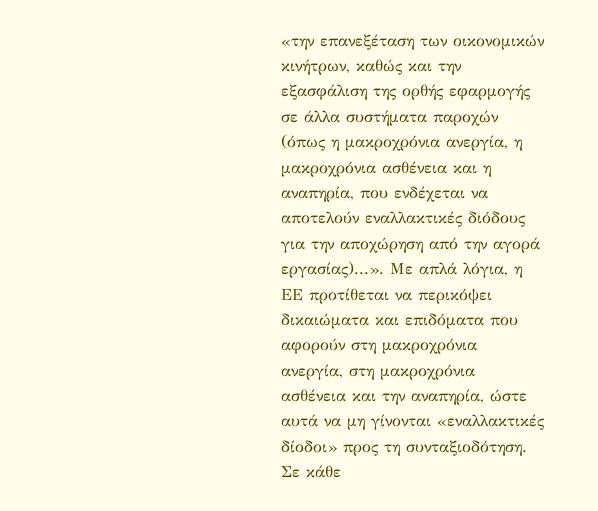«την επανεξέταση των οικονομικών κινήτρων, καθώς και την εξασφάλιση της ορθής εφαρμογής σε άλλα συστήματα παροχών (όπως η μακροχρόνια ανεργία, η μακροχρόνια ασθένεια και η αναπηρία, που ενδέχεται να αποτελούν εναλλακτικές διόδους για την αποχώρηση από την αγορά εργασίας)...». Με απλά λόγια, η ΕΕ προτίθεται να περικόψει δικαιώματα και επιδόματα που αφορούν στη μακροχρόνια ανεργία, στη μακροχρόνια ασθένεια και την αναπηρία, ώστε αυτά να μη γίνονται «εναλλακτικές δίοδοι» προς τη συνταξιοδότηση.
Σε κάθε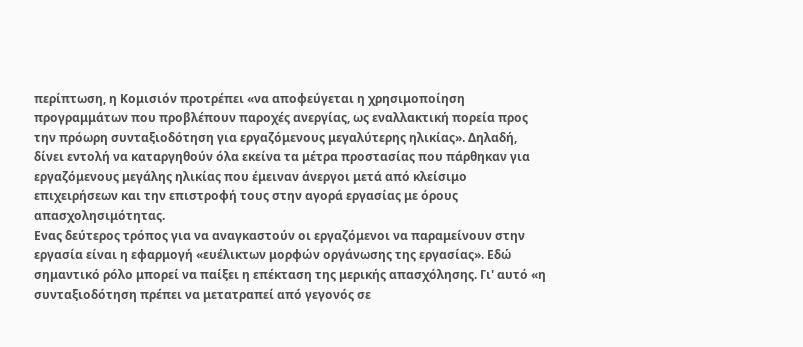περίπτωση, η Κομισιόν προτρέπει «να αποφεύγεται η χρησιμοποίηση προγραμμάτων που προβλέπουν παροχές ανεργίας, ως εναλλακτική πορεία προς την πρόωρη συνταξιοδότηση για εργαζόμενους μεγαλύτερης ηλικίας». Δηλαδή, δίνει εντολή να καταργηθούν όλα εκείνα τα μέτρα προστασίας που πάρθηκαν για εργαζόμενους μεγάλης ηλικίας που έμειναν άνεργοι μετά από κλείσιμο επιχειρήσεων και την επιστροφή τους στην αγορά εργασίας με όρους απασχολησιμότητας.
Ενας δεύτερος τρόπος για να αναγκαστούν οι εργαζόμενοι να παραμείνουν στην εργασία είναι η εφαρμογή «ευέλικτων μορφών οργάνωσης της εργασίας». Εδώ σημαντικό ρόλο μπορεί να παίξει η επέκταση της μερικής απασχόλησης. Γι' αυτό «η συνταξιοδότηση πρέπει να μετατραπεί από γεγονός σε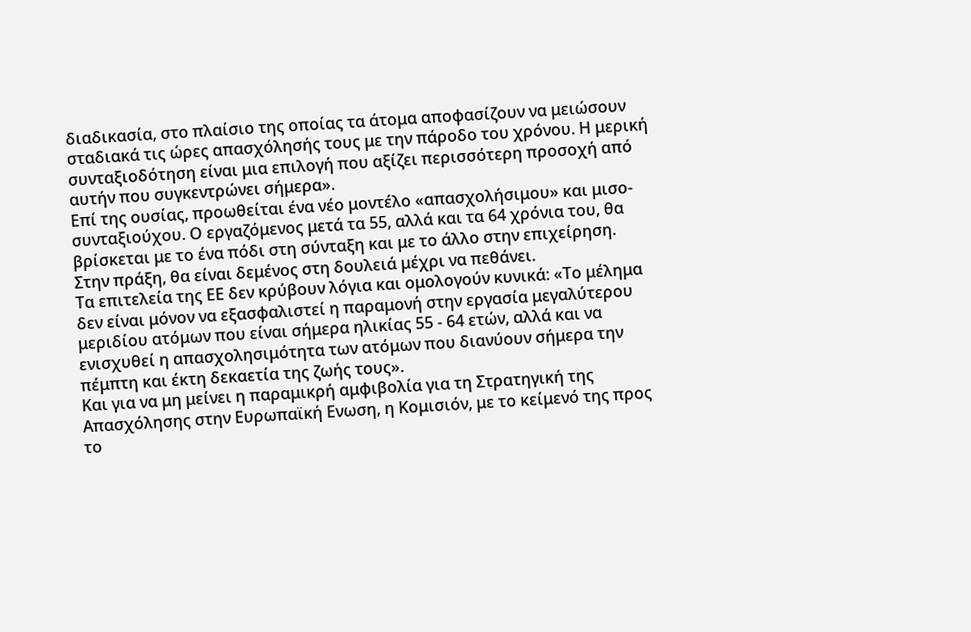διαδικασία, στο πλαίσιο της οποίας τα άτομα αποφασίζουν να μειώσουν σταδιακά τις ώρες απασχόλησής τους με την πάροδο του χρόνου. Η μερική συνταξιοδότηση είναι μια επιλογή που αξίζει περισσότερη προσοχή από αυτήν που συγκεντρώνει σήμερα».
Επί της ουσίας, προωθείται ένα νέο μοντέλο «απασχολήσιμου» και μισο-συνταξιούχου. Ο εργαζόμενος μετά τα 55, αλλά και τα 64 χρόνια του, θα βρίσκεται με το ένα πόδι στη σύνταξη και με το άλλο στην επιχείρηση.
Στην πράξη, θα είναι δεμένος στη δουλειά μέχρι να πεθάνει.
Τα επιτελεία της ΕΕ δεν κρύβουν λόγια και ομολογούν κυνικά: «Το μέλημα δεν είναι μόνον να εξασφαλιστεί η παραμονή στην εργασία μεγαλύτερου μεριδίου ατόμων που είναι σήμερα ηλικίας 55 - 64 ετών, αλλά και να ενισχυθεί η απασχολησιμότητα των ατόμων που διανύουν σήμερα την πέμπτη και έκτη δεκαετία της ζωής τους».
Και για να μη μείνει η παραμικρή αμφιβολία για τη Στρατηγική της Απασχόλησης στην Ευρωπαϊκή Ενωση, η Κομισιόν, με το κείμενό της προς το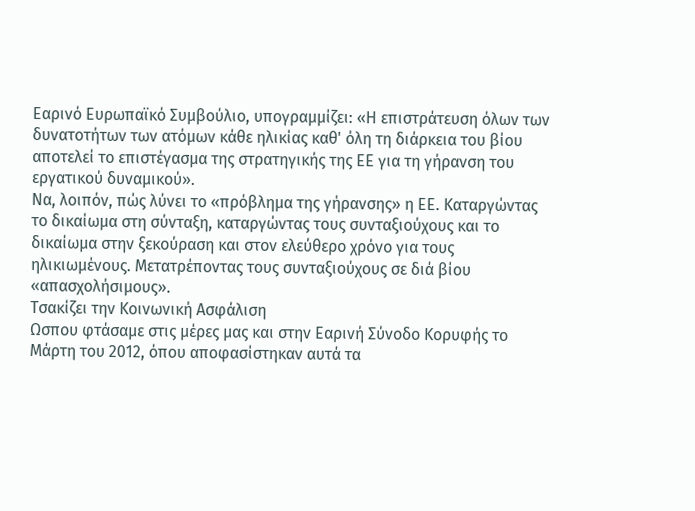Εαρινό Ευρωπαϊκό Συμβούλιο, υπογραμμίζει: «Η επιστράτευση όλων των δυνατοτήτων των ατόμων κάθε ηλικίας καθ' όλη τη διάρκεια του βίου αποτελεί το επιστέγασμα της στρατηγικής της ΕΕ για τη γήρανση του εργατικού δυναμικού».
Να, λοιπόν, πώς λύνει το «πρόβλημα της γήρανσης» η ΕΕ. Καταργώντας το δικαίωμα στη σύνταξη, καταργώντας τους συνταξιούχους και το δικαίωμα στην ξεκούραση και στον ελεύθερο χρόνο για τους ηλικιωμένους. Μετατρέποντας τους συνταξιούχους σε διά βίου «απασχολήσιμους».
Τσακίζει την Κοινωνική Ασφάλιση
Ωσπου φτάσαμε στις μέρες μας και στην Εαρινή Σύνοδο Κορυφής το Μάρτη του 2012, όπου αποφασίστηκαν αυτά τα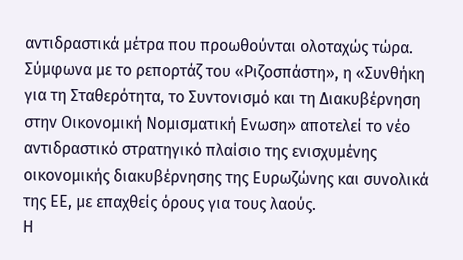αντιδραστικά μέτρα που προωθούνται ολοταχώς τώρα. Σύμφωνα με το ρεπορτάζ του «Ριζοσπάστη», η «Συνθήκη για τη Σταθερότητα, το Συντονισμό και τη Διακυβέρνηση στην Οικονομική Νομισματική Ενωση» αποτελεί το νέο αντιδραστικό στρατηγικό πλαίσιο της ενισχυμένης οικονομικής διακυβέρνησης της Ευρωζώνης και συνολικά της ΕΕ, με επαχθείς όρους για τους λαούς.
Η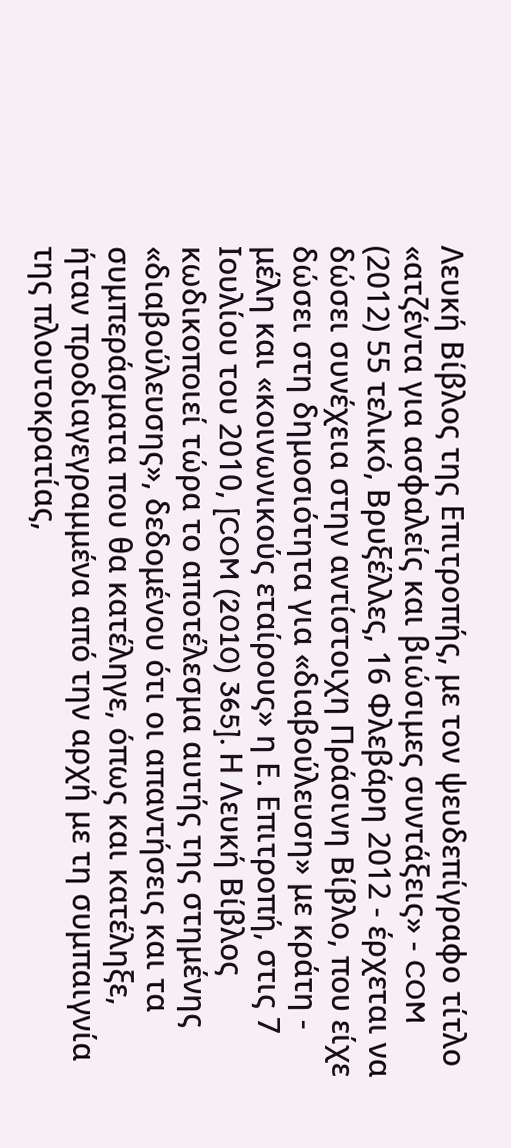Λευκή Βίβλος της Επιτροπής, με τον ψευδεπίγραφο τίτλο «ατζέντα για ασφαλείς και βιώσιμες συντάξεις» - COM (2012) 55 τελικό, Βρυξέλλες, 16 Φλεβάρη 2012 - έρχεται να δώσει συνέχεια στην αντίστοιχη Πράσινη Βίβλο, που είχε δώσει στη δημοσιότητα για «διαβούλευση» με κράτη - μέλη και «κοινωνικούς εταίρους» η Ε. Επιτροπή, στις 7 Ιουλίου του 2010, [COM (2010) 365]. Η Λευκή Βίβλος κωδικοποιεί τώρα το αποτέλεσμα αυτής της στημένης «διαβούλευσης», δεδομένου ότι οι απαντήσεις και τα συμπεράσματα που θα κατέληγε, όπως και κατέληξε, ήταν προδιαγεγραμμένα από την αρχή με τη συμπαιγνία της πλουτοκρατίας,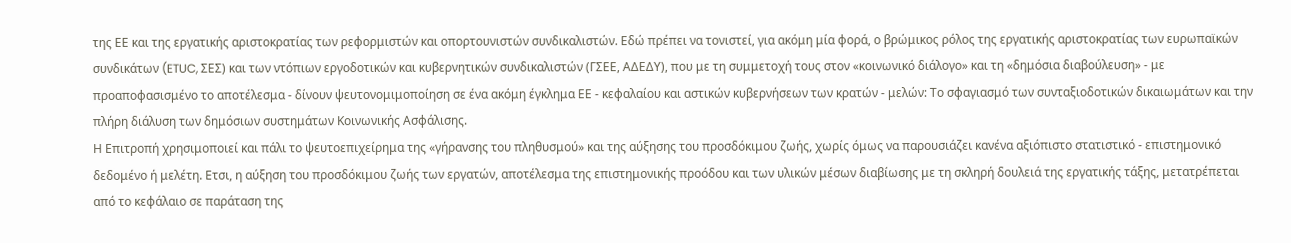της ΕΕ και της εργατικής αριστοκρατίας των ρεφορμιστών και οπορτουνιστών συνδικαλιστών. Εδώ πρέπει να τονιστεί, για ακόμη μία φορά, ο βρώμικος ρόλος της εργατικής αριστοκρατίας των ευρωπαϊκών συνδικάτων (ETUC, ΣΕΣ) και των ντόπιων εργοδοτικών και κυβερνητικών συνδικαλιστών (ΓΣΕΕ, ΑΔΕΔΥ), που με τη συμμετοχή τους στον «κοινωνικό διάλογο» και τη «δημόσια διαβούλευση» - με προαποφασισμένο το αποτέλεσμα - δίνουν ψευτονομιμοποίηση σε ένα ακόμη έγκλημα ΕΕ - κεφαλαίου και αστικών κυβερνήσεων των κρατών - μελών: Το σφαγιασμό των συνταξιοδοτικών δικαιωμάτων και την πλήρη διάλυση των δημόσιων συστημάτων Κοινωνικής Ασφάλισης.
Η Επιτροπή χρησιμοποιεί και πάλι το ψευτοεπιχείρημα της «γήρανσης του πληθυσμού» και της αύξησης του προσδόκιμου ζωής, χωρίς όμως να παρουσιάζει κανένα αξιόπιστο στατιστικό - επιστημονικό δεδομένο ή μελέτη. Ετσι, η αύξηση του προσδόκιμου ζωής των εργατών, αποτέλεσμα της επιστημονικής προόδου και των υλικών μέσων διαβίωσης με τη σκληρή δουλειά της εργατικής τάξης, μετατρέπεται από το κεφάλαιο σε παράταση της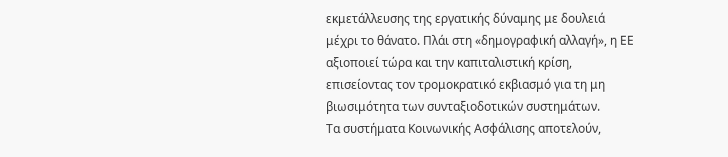εκμετάλλευσης της εργατικής δύναμης με δουλειά μέχρι το θάνατο. Πλάι στη «δημογραφική αλλαγή», η ΕΕ αξιοποιεί τώρα και την καπιταλιστική κρίση, επισείοντας τον τρομοκρατικό εκβιασμό για τη μη βιωσιμότητα των συνταξιοδοτικών συστημάτων.
Τα συστήματα Κοινωνικής Ασφάλισης αποτελούν,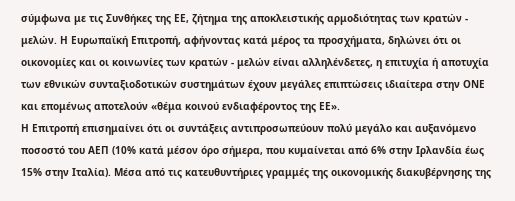σύμφωνα με τις Συνθήκες της ΕΕ, ζήτημα της αποκλειστικής αρμοδιότητας των κρατών - μελών. Η Ευρωπαϊκή Επιτροπή, αφήνοντας κατά μέρος τα προσχήματα, δηλώνει ότι οι οικονομίες και οι κοινωνίες των κρατών - μελών είναι αλληλένδετες, η επιτυχία ή αποτυχία των εθνικών συνταξιοδοτικών συστημάτων έχουν μεγάλες επιπτώσεις ιδιαίτερα στην ΟΝΕ και επομένως αποτελούν «θέμα κοινού ενδιαφέροντος της ΕΕ».
Η Επιτροπή επισημαίνει ότι οι συντάξεις αντιπροσωπεύουν πολύ μεγάλο και αυξανόμενο ποσοστό του ΑΕΠ (10% κατά μέσον όρο σήμερα, που κυμαίνεται από 6% στην Ιρλανδία έως 15% στην Ιταλία). Μέσα από τις κατευθυντήριες γραμμές της οικονομικής διακυβέρνησης της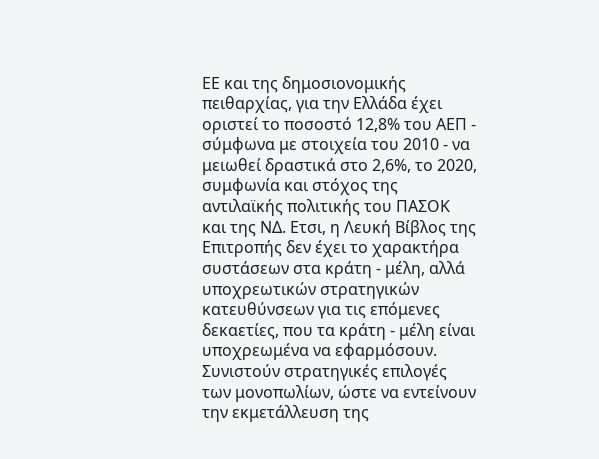ΕΕ και της δημοσιονομικής πειθαρχίας, για την Ελλάδα έχει οριστεί το ποσοστό 12,8% του ΑΕΠ - σύμφωνα με στοιχεία του 2010 - να μειωθεί δραστικά στο 2,6%, το 2020, συμφωνία και στόχος της αντιλαϊκής πολιτικής του ΠΑΣΟΚ και της ΝΔ. Ετσι, η Λευκή Βίβλος της Επιτροπής δεν έχει το χαρακτήρα συστάσεων στα κράτη - μέλη, αλλά υποχρεωτικών στρατηγικών κατευθύνσεων για τις επόμενες δεκαετίες, που τα κράτη - μέλη είναι υποχρεωμένα να εφαρμόσουν. Συνιστούν στρατηγικές επιλογές των μονοπωλίων, ώστε να εντείνουν την εκμετάλλευση της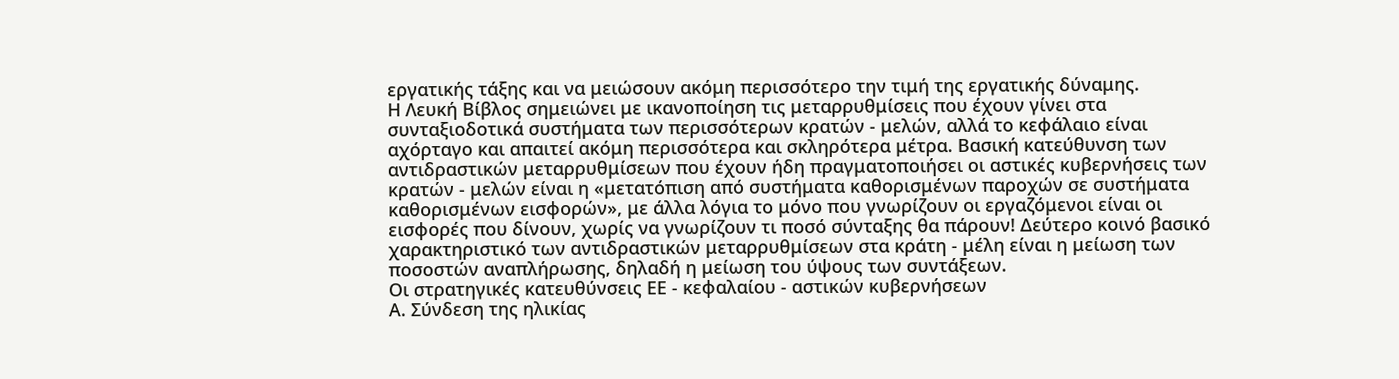εργατικής τάξης και να μειώσουν ακόμη περισσότερο την τιμή της εργατικής δύναμης.
Η Λευκή Βίβλος σημειώνει με ικανοποίηση τις μεταρρυθμίσεις που έχουν γίνει στα συνταξιοδοτικά συστήματα των περισσότερων κρατών - μελών, αλλά το κεφάλαιο είναι αχόρταγο και απαιτεί ακόμη περισσότερα και σκληρότερα μέτρα. Βασική κατεύθυνση των αντιδραστικών μεταρρυθμίσεων που έχουν ήδη πραγματοποιήσει οι αστικές κυβερνήσεις των κρατών - μελών είναι η «μετατόπιση από συστήματα καθορισμένων παροχών σε συστήματα καθορισμένων εισφορών», με άλλα λόγια το μόνο που γνωρίζουν οι εργαζόμενοι είναι οι εισφορές που δίνουν, χωρίς να γνωρίζουν τι ποσό σύνταξης θα πάρουν! Δεύτερο κοινό βασικό χαρακτηριστικό των αντιδραστικών μεταρρυθμίσεων στα κράτη - μέλη είναι η μείωση των ποσοστών αναπλήρωσης, δηλαδή η μείωση του ύψους των συντάξεων.
Οι στρατηγικές κατευθύνσεις ΕΕ - κεφαλαίου - αστικών κυβερνήσεων
Α. Σύνδεση της ηλικίας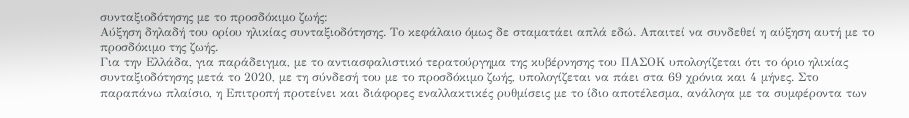συνταξιοδότησης με το προσδόκιμο ζωής:
Αύξηση δηλαδή του ορίου ηλικίας συνταξιοδότησης. Το κεφάλαιο όμως δε σταματάει απλά εδώ. Απαιτεί να συνδεθεί η αύξηση αυτή με το προσδόκιμο της ζωής.
Για την Ελλάδα, για παράδειγμα, με το αντιασφαλιστικό τερατούργημα της κυβέρνησης του ΠΑΣΟΚ υπολογίζεται ότι το όριο ηλικίας συνταξιοδότησης μετά το 2020, με τη σύνδεσή του με το προσδόκιμο ζωής, υπολογίζεται να πάει στα 69 χρόνια και 4 μήνες. Στο παραπάνω πλαίσιο, η Επιτροπή προτείνει και διάφορες εναλλακτικές ρυθμίσεις με το ίδιο αποτέλεσμα, ανάλογα με τα συμφέροντα των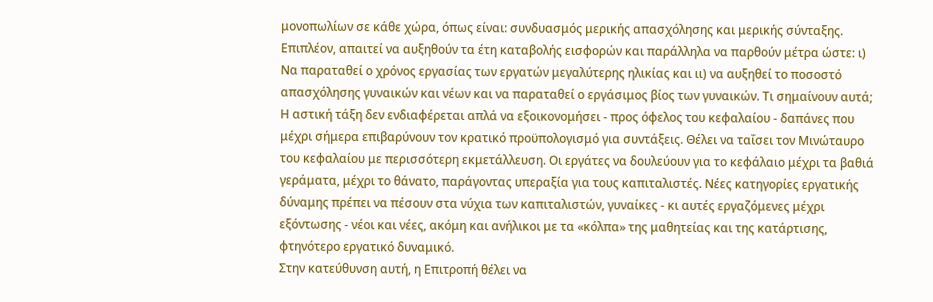μονοπωλίων σε κάθε χώρα, όπως είναι: συνδυασμός μερικής απασχόλησης και μερικής σύνταξης.
Επιπλέον, απαιτεί να αυξηθούν τα έτη καταβολής εισφορών και παράλληλα να παρθούν μέτρα ώστε: ι) Να παραταθεί ο χρόνος εργασίας των εργατών μεγαλύτερης ηλικίας και ιι) να αυξηθεί το ποσοστό απασχόλησης γυναικών και νέων και να παραταθεί ο εργάσιμος βίος των γυναικών. Τι σημαίνουν αυτά; Η αστική τάξη δεν ενδιαφέρεται απλά να εξοικονομήσει - προς όφελος του κεφαλαίου - δαπάνες που μέχρι σήμερα επιβαρύνουν τον κρατικό προϋπολογισμό για συντάξεις. Θέλει να ταΐσει τον Μινώταυρο του κεφαλαίου με περισσότερη εκμετάλλευση. Οι εργάτες να δουλεύουν για το κεφάλαιο μέχρι τα βαθιά γεράματα, μέχρι το θάνατο, παράγοντας υπεραξία για τους καπιταλιστές. Νέες κατηγορίες εργατικής δύναμης πρέπει να πέσουν στα νύχια των καπιταλιστών, γυναίκες - κι αυτές εργαζόμενες μέχρι εξόντωσης - νέοι και νέες, ακόμη και ανήλικοι με τα «κόλπα» της μαθητείας και της κατάρτισης, φτηνότερο εργατικό δυναμικό.
Στην κατεύθυνση αυτή, η Επιτροπή θέλει να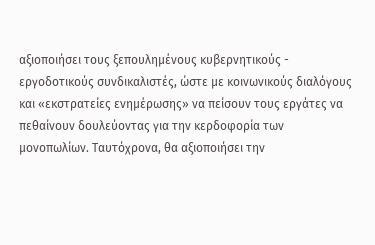αξιοποιήσει τους ξεπουλημένους κυβερνητικούς - εργοδοτικούς συνδικαλιστές, ώστε με κοινωνικούς διαλόγους και «εκστρατείες ενημέρωσης» να πείσουν τους εργάτες να πεθαίνουν δουλεύοντας για την κερδοφορία των μονοπωλίων. Ταυτόχρονα, θα αξιοποιήσει την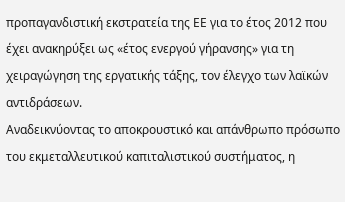προπαγανδιστική εκστρατεία της ΕΕ για το έτος 2012 που έχει ανακηρύξει ως «έτος ενεργού γήρανσης» για τη χειραγώγηση της εργατικής τάξης, τον έλεγχο των λαϊκών αντιδράσεων.
Αναδεικνύοντας το αποκρουστικό και απάνθρωπο πρόσωπο του εκμεταλλευτικού καπιταλιστικού συστήματος, η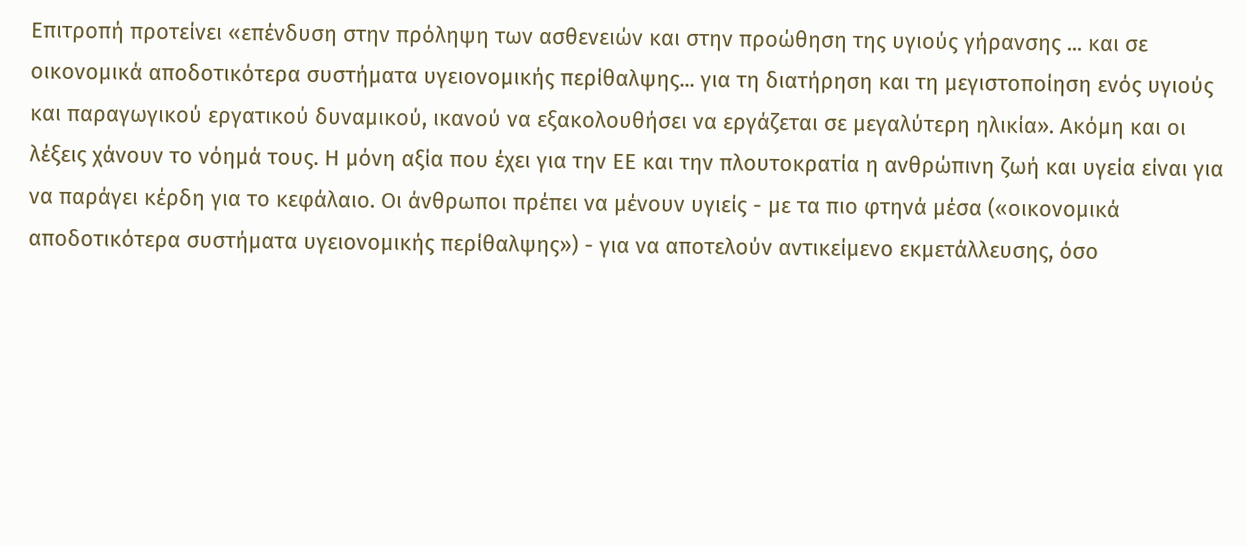Επιτροπή προτείνει «επένδυση στην πρόληψη των ασθενειών και στην προώθηση της υγιούς γήρανσης ... και σε οικονομικά αποδοτικότερα συστήματα υγειονομικής περίθαλψης... για τη διατήρηση και τη μεγιστοποίηση ενός υγιούς και παραγωγικού εργατικού δυναμικού, ικανού να εξακολουθήσει να εργάζεται σε μεγαλύτερη ηλικία». Ακόμη και οι λέξεις χάνουν το νόημά τους. Η μόνη αξία που έχει για την ΕΕ και την πλουτοκρατία η ανθρώπινη ζωή και υγεία είναι για να παράγει κέρδη για το κεφάλαιο. Οι άνθρωποι πρέπει να μένουν υγιείς - με τα πιο φτηνά μέσα («οικονομικά αποδοτικότερα συστήματα υγειονομικής περίθαλψης») - για να αποτελούν αντικείμενο εκμετάλλευσης, όσο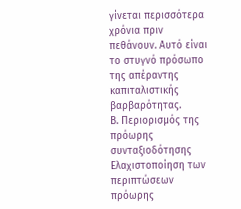γίνεται περισσότερα χρόνια πριν πεθάνουν. Αυτό είναι το στυγνό πρόσωπο της απέραντης καπιταλιστικής βαρβαρότητας.
Β. Περιορισμός της πρόωρης συνταξιοδότησης
Ελαχιστοποίηση των περιπτώσεων πρόωρης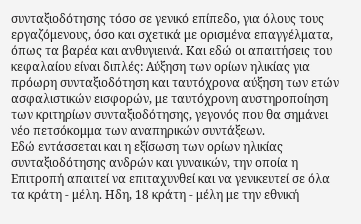συνταξιοδότησης τόσο σε γενικό επίπεδο, για όλους τους εργαζόμενους, όσο και σχετικά με ορισμένα επαγγέλματα, όπως τα βαρέα και ανθυγιεινά. Και εδώ οι απαιτήσεις του κεφαλαίου είναι διπλές: Αύξηση των ορίων ηλικίας για πρόωρη συνταξιοδότηση και ταυτόχρονα αύξηση των ετών ασφαλιστικών εισφορών, με ταυτόχρονη αυστηροποίηση των κριτηρίων συνταξιοδότησης, γεγονός που θα σημάνει νέο πετσόκομμα των αναπηρικών συντάξεων.
Εδώ εντάσσεται και η εξίσωση των ορίων ηλικίας συνταξιοδότησης ανδρών και γυναικών, την οποία η Επιτροπή απαιτεί να επιταχυνθεί και να γενικευτεί σε όλα τα κράτη - μέλη. Ηδη, 18 κράτη - μέλη με την εθνική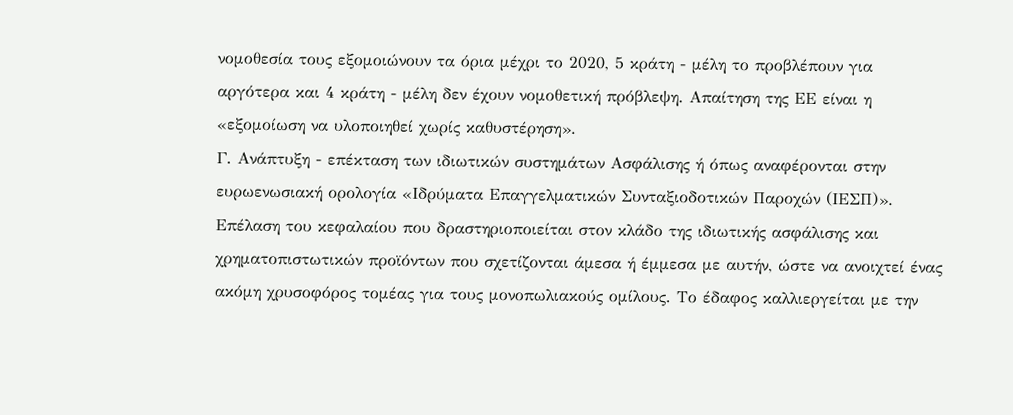νομοθεσία τους εξομοιώνουν τα όρια μέχρι το 2020, 5 κράτη - μέλη το προβλέπουν για αργότερα και 4 κράτη - μέλη δεν έχουν νομοθετική πρόβλεψη. Απαίτηση της ΕΕ είναι η «εξομοίωση να υλοποιηθεί χωρίς καθυστέρηση».
Γ. Ανάπτυξη - επέκταση των ιδιωτικών συστημάτων Ασφάλισης ή όπως αναφέρονται στην ευρωενωσιακή ορολογία «Ιδρύματα Επαγγελματικών Συνταξιοδοτικών Παροχών (ΙΕΣΠ)».
Επέλαση του κεφαλαίου που δραστηριοποιείται στον κλάδο της ιδιωτικής ασφάλισης και χρηματοπιστωτικών προϊόντων που σχετίζονται άμεσα ή έμμεσα με αυτήν, ώστε να ανοιχτεί ένας ακόμη χρυσοφόρος τομέας για τους μονοπωλιακούς ομίλους. Το έδαφος καλλιεργείται με την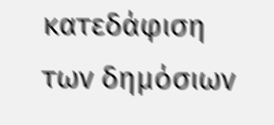κατεδάφιση των δημόσιων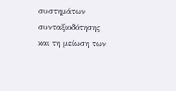συστημάτων συνταξιοδότησης και τη μείωση των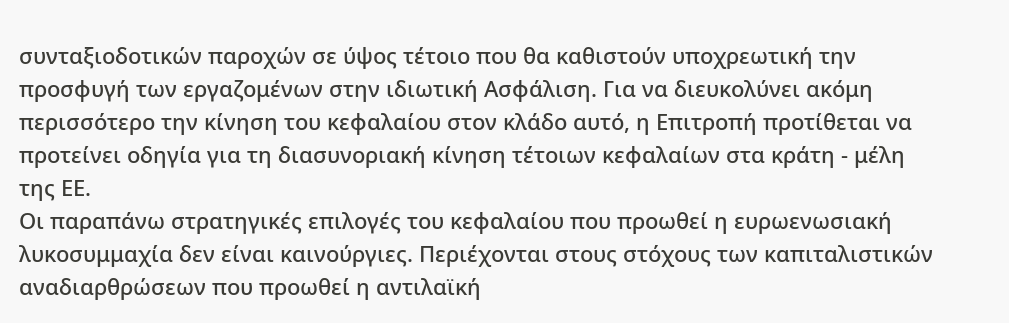συνταξιοδοτικών παροχών σε ύψος τέτοιο που θα καθιστούν υποχρεωτική την προσφυγή των εργαζομένων στην ιδιωτική Ασφάλιση. Για να διευκολύνει ακόμη περισσότερο την κίνηση του κεφαλαίου στον κλάδο αυτό, η Επιτροπή προτίθεται να προτείνει οδηγία για τη διασυνοριακή κίνηση τέτοιων κεφαλαίων στα κράτη - μέλη της ΕΕ.
Οι παραπάνω στρατηγικές επιλογές του κεφαλαίου που προωθεί η ευρωενωσιακή λυκοσυμμαχία δεν είναι καινούργιες. Περιέχονται στους στόχους των καπιταλιστικών αναδιαρθρώσεων που προωθεί η αντιλαϊκή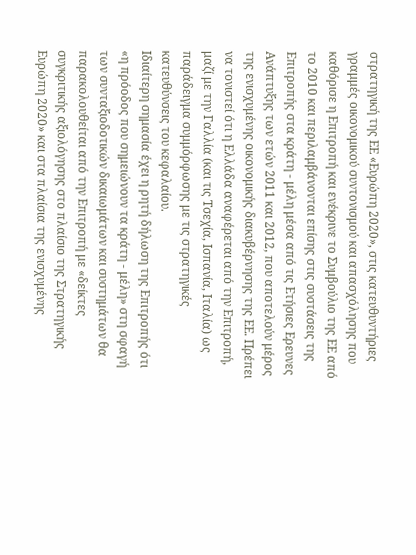στρατηγική της ΕΕ «Ευρώπη 2020», στις κατευθυντήριες γραμμές οικονομικού συντονισμού και απασχόλησης που καθόρισε η Επιτροπή και ενέκρινε το Συμβούλιο της ΕΕ από το 2010 και περιλαμβάνονται επίσης στις συστάσεις της Επιτροπής στα κράτη - μέλη μέσα από τις Ετήσιες Ερευνες Ανάπτυξης των ετών 2011 και 2012, που αποτελούν μέρος της ενισχυμένης οικονομικής διακυβέρνησης της ΕΕ. Πρέπει να τονιστεί ότι η Ελλάδα αναφέρεται από την Επιτροπή, μαζί με την Γαλλία (και τις Τσεχία, Ισπανία, Ιταλία) ως παράδειγμα συμμόρφωσης με τις στρατηγικές κατευθύνσεις του κεφαλαίου.
Ιδιαίτερη σημασία έχει η ρητή δήλωση της Επιτροπής ότι «η πρόοδος που σημειώνουν τα κράτη - μέλη» στη σφαγή των συνταξιοδοτικών δικαιωμάτων και συστημάτων θα παρακολουθείται από την Επιτροπή με «δείκτες συγκριτικής αξιολόγησης στο πλαίσιο της Στρατηγικής Ευρώπη 2020» και στα πλαίσια της ενισχυμένης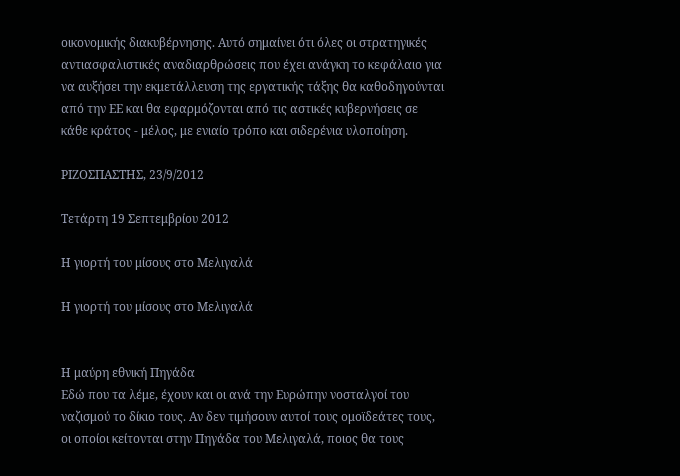οικονομικής διακυβέρνησης. Αυτό σημαίνει ότι όλες οι στρατηγικές αντιασφαλιστικές αναδιαρθρώσεις που έχει ανάγκη το κεφάλαιο για να αυξήσει την εκμετάλλευση της εργατικής τάξης θα καθοδηγούνται από την ΕΕ και θα εφαρμόζονται από τις αστικές κυβερνήσεις σε κάθε κράτος - μέλος, με ενιαίο τρόπο και σιδερένια υλοποίηση.

ΡΙΖΟΣΠΑΣΤΗΣ, 23/9/2012

Τετάρτη 19 Σεπτεμβρίου 2012

Η γιορτή του μίσους στο Μελιγαλά

Η γιορτή του μίσους στο Μελιγαλά


Η μαύρη εθνική Πηγάδα
Εδώ που τα λέμε, έχουν και οι ανά την Ευρώπην νοσταλγοί του ναζισμού το δίκιο τους. Αν δεν τιμήσουν αυτοί τους ομοϊδεάτες τους, οι οποίοι κείτονται στην Πηγάδα του Μελιγαλά, ποιος θα τους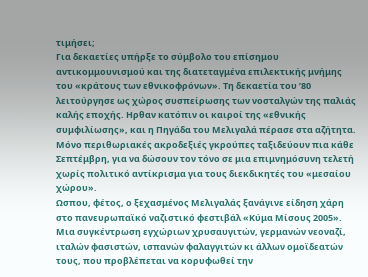τιμήσει;
Για δεκαετίες υπήρξε το σύμβολο του επίσημου αντικομμουνισμού και της διατεταγμένα επιλεκτικής μνήμης του «κράτους των εθνικοφρόνων». Τη δεκαετία του ’80 λειτούργησε ως χώρος συσπείρωσης των νοσταλγών της παλιάς καλής εποχής. Ηρθαν κατόπιν οι καιροί της «εθνικής συμφιλίωσης», και η Πηγάδα του Μελιγαλά πέρασε στα αζήτητα.
Μόνο περιθωριακές ακροδεξιές γκρούπες ταξιδεύουν πια κάθε Σεπτέμβρη, για να δώσουν τον τόνο σε μια επιμνημόσυνη τελετή χωρίς πολιτικό αντίκρισμα για τους διεκδικητές του «μεσαίου χώρου».
Ωσπου, φέτος, ο ξεχασμένος Μελιγαλάς ξανάγινε είδηση χάρη στο πανευρωπαϊκό ναζιστικό φεστιβάλ «Κύμα Μίσους 2005». Μια συγκέντρωση εγχώριων χρυσαυγιτών, γερμανών νεοναζί, ιταλών φασιστών, ισπανών φαλαγγιτών κι άλλων ομοϊδεατών τους, που προβλέπεται να κορυφωθεί την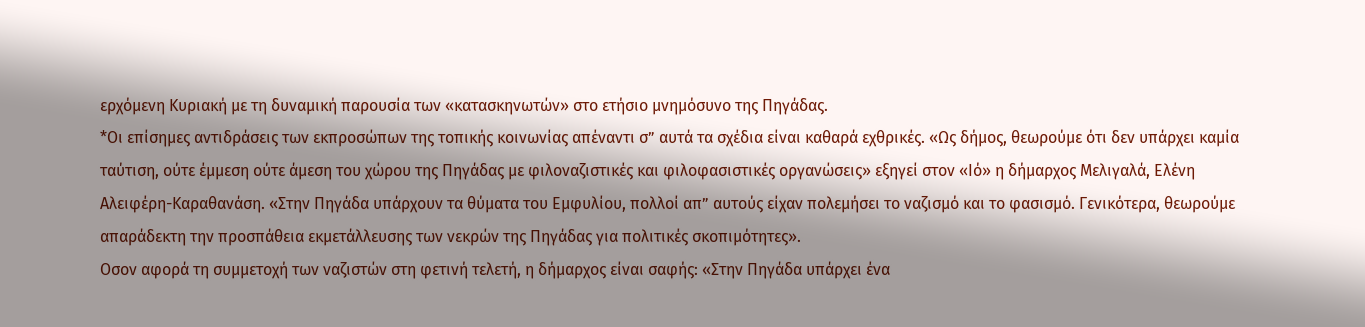ερχόμενη Κυριακή με τη δυναμική παρουσία των «κατασκηνωτών» στο ετήσιο μνημόσυνο της Πηγάδας.
*Οι επίσημες αντιδράσεις των εκπροσώπων της τοπικής κοινωνίας απέναντι σ” αυτά τα σχέδια είναι καθαρά εχθρικές. «Ως δήμος, θεωρούμε ότι δεν υπάρχει καμία ταύτιση, ούτε έμμεση ούτε άμεση του χώρου της Πηγάδας με φιλοναζιστικές και φιλοφασιστικές οργανώσεις» εξηγεί στον «Ιό» η δήμαρχος Μελιγαλά, Ελένη Αλειφέρη-Καραθανάση. «Στην Πηγάδα υπάρχουν τα θύματα του Εμφυλίου, πολλοί απ” αυτούς είχαν πολεμήσει το ναζισμό και το φασισμό. Γενικότερα, θεωρούμε απαράδεκτη την προσπάθεια εκμετάλλευσης των νεκρών της Πηγάδας για πολιτικές σκοπιμότητες».
Οσον αφορά τη συμμετοχή των ναζιστών στη φετινή τελετή, η δήμαρχος είναι σαφής: «Στην Πηγάδα υπάρχει ένα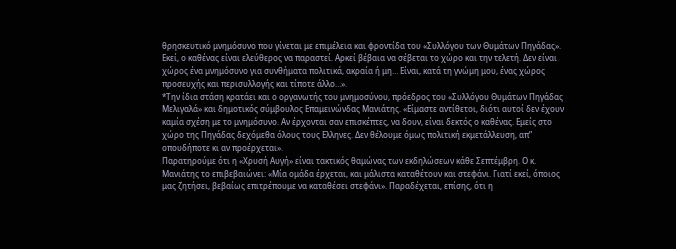θρησκευτικό μνημόσυνο που γίνεται με επιμέλεια και φροντίδα του «Συλλόγου των Θυμάτων Πηγάδας». Εκεί, ο καθένας είναι ελεύθερος να παραστεί. Αρκεί βέβαια να σέβεται το χώρο και την τελετή. Δεν είναι χώρος ένα μνημόσυνο για συνθήματα πολιτικά, ακραία ή μη… Είναι, κατά τη γνώμη μου, ένας χώρος προσευχής και περισυλλογής και τίποτε άλλο…».
*Την ίδια στάση κρατάει και ο οργανωτής του μνημοσύνου, πρόεδρος του «Συλλόγου Θυμάτων Πηγάδας Μελιγαλά» και δημοτικός σύμβουλος Επαμεινώνδας Μανιάτης. «Είμαστε αντίθετοι, διότι αυτοί δεν έχουν καμία σχέση με το μνημόσυνο. Αν έρχονται σαν επισκέπτες, να δουν, είναι δεκτός ο καθένας. Εμείς στο χώρο της Πηγάδας δεχόμεθα όλους τους Ελληνες. Δεν θέλουμε όμως πολιτική εκμετάλλευση, απ” οπουδήποτε κι αν προέρχεται».
Παρατηρούμε ότι η «Χρυσή Αυγή» είναι τακτικός θαμώνας των εκδηλώσεων κάθε Σεπτέμβρη. Ο κ. Μανιάτης το επιβεβαιώνει: «Μία ομάδα έρχεται, και μάλιστα καταθέτουν και στεφάνι. Γιατί εκεί, όποιος μας ζητήσει, βεβαίως επιτρέπουμε να καταθέσει στεφάνι». Παραδέχεται, επίσης, ότι η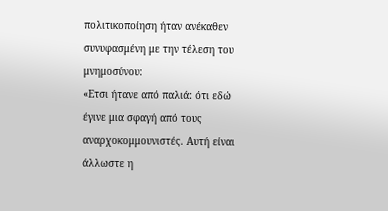πολιτικοποίηση ήταν ανέκαθεν συνυφασμένη με την τέλεση του μνημοσύνου:
«Ετσι ήτανε από παλιά: ότι εδώ έγινε μια σφαγή από τους αναρχοκομμουνιστές. Αυτή είναι άλλωστε η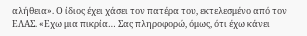αλήθεια». Ο ίδιος έχει χάσει τον πατέρα του, εκτελεσμένο από τον ΕΛΑΣ. «Εχω μια πικρία… Σας πληροφορώ, όμως, ότι έχω κάνει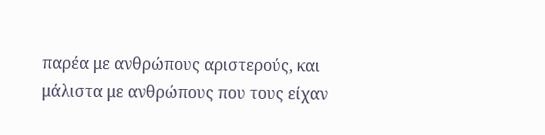παρέα με ανθρώπους αριστερούς, και μάλιστα με ανθρώπους που τους είχαν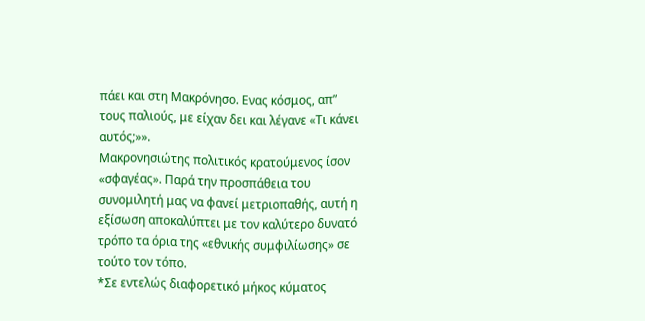πάει και στη Μακρόνησο. Ενας κόσμος, απ” τους παλιούς, με είχαν δει και λέγανε «Τι κάνει αυτός;»».
Μακρονησιώτης πολιτικός κρατούμενος ίσον «σφαγέας». Παρά την προσπάθεια του συνομιλητή μας να φανεί μετριοπαθής, αυτή η εξίσωση αποκαλύπτει με τον καλύτερο δυνατό τρόπο τα όρια της «εθνικής συμφιλίωσης» σε τούτο τον τόπο.
*Σε εντελώς διαφορετικό μήκος κύματος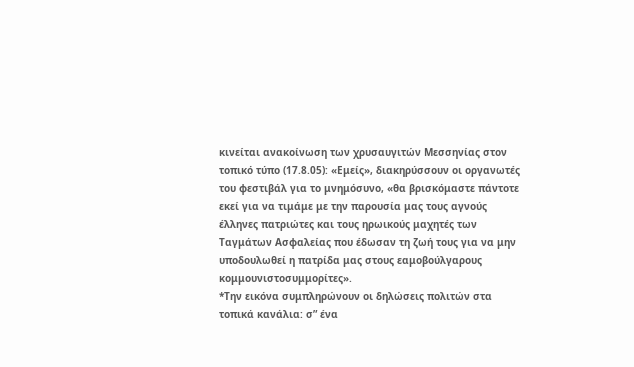κινείται ανακοίνωση των χρυσαυγιτών Μεσσηνίας στον τοπικό τύπο (17.8.05): «Εμείς», διακηρύσσουν οι οργανωτές του φεστιβάλ για το μνημόσυνο, «θα βρισκόμαστε πάντοτε εκεί για να τιμάμε με την παρουσία μας τους αγνούς έλληνες πατριώτες και τους ηρωικούς μαχητές των Ταγμάτων Ασφαλείας που έδωσαν τη ζωή τους για να μην υποδουλωθεί η πατρίδα μας στους εαμοβούλγαρους κομμουνιστοσυμμορίτες».
*Την εικόνα συμπληρώνουν οι δηλώσεις πολιτών στα τοπικά κανάλια: σ” ένα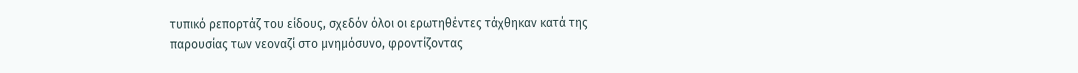τυπικό ρεπορτάζ του είδους, σχεδόν όλοι οι ερωτηθέντες τάχθηκαν κατά της παρουσίας των νεοναζί στο μνημόσυνο, φροντίζοντας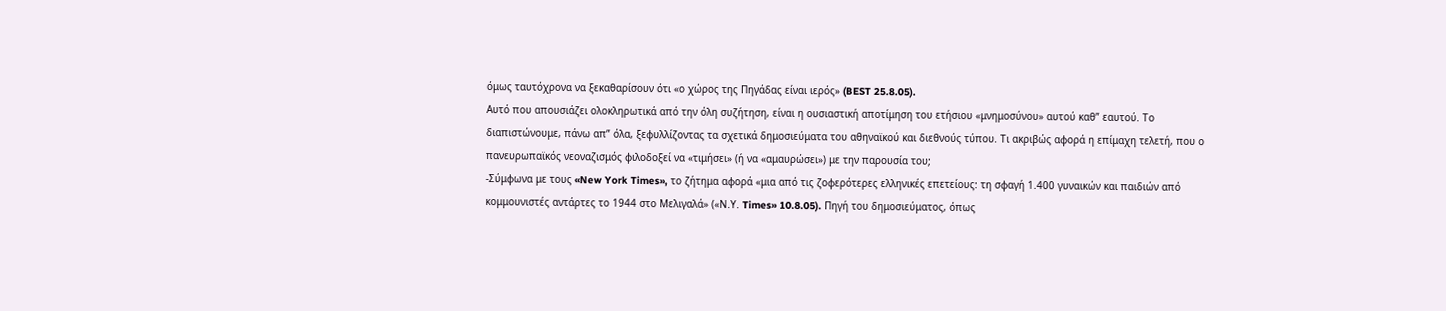όμως ταυτόχρονα να ξεκαθαρίσουν ότι «ο χώρος της Πηγάδας είναι ιερός» (BEST 25.8.05).
Αυτό που απουσιάζει ολοκληρωτικά από την όλη συζήτηση, είναι η ουσιαστική αποτίμηση του ετήσιου «μνημοσύνου» αυτού καθ” εαυτού. Το διαπιστώνουμε, πάνω απ” όλα, ξεφυλλίζοντας τα σχετικά δημοσιεύματα του αθηναϊκού και διεθνούς τύπου. Τι ακριβώς αφορά η επίμαχη τελετή, που ο πανευρωπαϊκός νεοναζισμός φιλοδοξεί να «τιμήσει» (ή να «αμαυρώσει») με την παρουσία του;
-Σύμφωνα με τους «New York Times», το ζήτημα αφορά «μια από τις ζοφερότερες ελληνικές επετείους: τη σφαγή 1.400 γυναικών και παιδιών από κομμουνιστές αντάρτες το 1944 στο Μελιγαλά» («Ν.Υ. Times» 10.8.05). Πηγή του δημοσιεύματος, όπως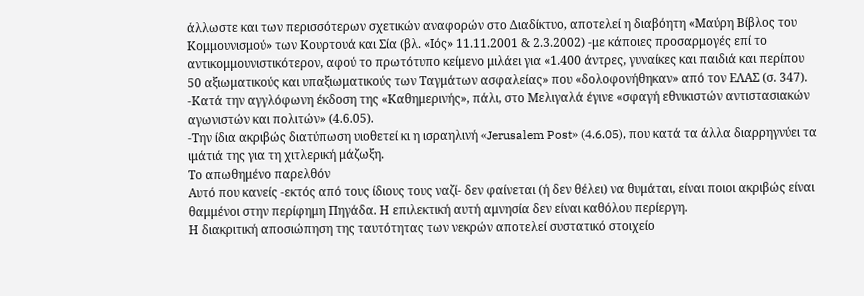άλλωστε και των περισσότερων σχετικών αναφορών στο Διαδίκτυο, αποτελεί η διαβόητη «Μαύρη Βίβλος του Κομμουνισμού» των Κουρτουά και Σία (βλ. «Ιός» 11.11.2001 & 2.3.2002) -με κάποιες προσαρμογές επί το αντικομμουνιστικότερον, αφού το πρωτότυπο κείμενο μιλάει για «1.400 άντρες, γυναίκες και παιδιά και περίπου 50 αξιωματικούς και υπαξιωματικούς των Ταγμάτων ασφαλείας» που «δολοφονήθηκαν» από τον ΕΛΑΣ (σ. 347).
-Κατά την αγγλόφωνη έκδοση της «Καθημερινής», πάλι, στο Μελιγαλά έγινε «σφαγή εθνικιστών αντιστασιακών αγωνιστών και πολιτών» (4.6.05).
-Την ίδια ακριβώς διατύπωση υιοθετεί κι η ισραηλινή «Jerusalem Post» (4.6.05), που κατά τα άλλα διαρρηγνύει τα ιμάτιά της για τη χιτλερική μάζωξη.
Το απωθημένο παρελθόν
Αυτό που κανείς -εκτός από τους ίδιους τους ναζί- δεν φαίνεται (ή δεν θέλει) να θυμάται, είναι ποιοι ακριβώς είναι θαμμένοι στην περίφημη Πηγάδα. Η επιλεκτική αυτή αμνησία δεν είναι καθόλου περίεργη.
Η διακριτική αποσιώπηση της ταυτότητας των νεκρών αποτελεί συστατικό στοιχείο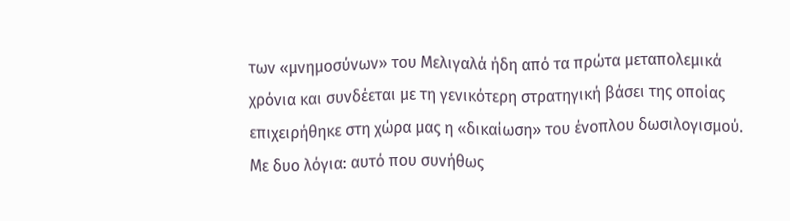των «μνημοσύνων» του Μελιγαλά ήδη από τα πρώτα μεταπολεμικά χρόνια και συνδέεται με τη γενικότερη στρατηγική βάσει της οποίας επιχειρήθηκε στη χώρα μας η «δικαίωση» του ένοπλου δωσιλογισμού.
Με δυο λόγια: αυτό που συνήθως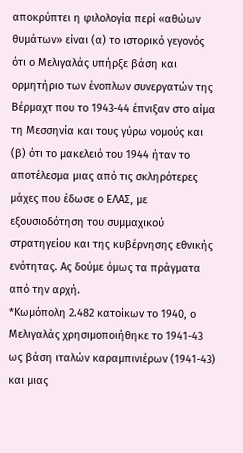αποκρύπτει η φιλολογία περί «αθώων θυμάτων» είναι (α) το ιστορικό γεγονός ότι ο Μελιγαλάς υπήρξε βάση και ορμητήριο των ένοπλων συνεργατών της Βέρμαχτ που το 1943-44 έπνιξαν στο αίμα τη Μεσσηνία και τους γύρω νομούς και (β) ότι το μακελειό του 1944 ήταν το αποτέλεσμα μιας από τις σκληρότερες μάχες που έδωσε ο ΕΛΑΣ, με εξουσιοδότηση του συμμαχικού στρατηγείου και της κυβέρνησης εθνικής ενότητας. Ας δούμε όμως τα πράγματα από την αρχή.
*Κωμόπολη 2.482 κατοίκων το 1940, ο Μελιγαλάς χρησιμοποιήθηκε το 1941-43 ως βάση ιταλών καραμπινιέρων (1941-43) και μιας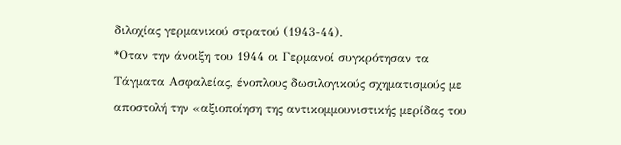διλοχίας γερμανικού στρατού (1943-44).
*Οταν την άνοιξη του 1944 οι Γερμανοί συγκρότησαν τα Τάγματα Ασφαλείας, ένοπλους δωσιλογικούς σχηματισμούς με αποστολή την «αξιοποίηση της αντικομμουνιστικής μερίδας του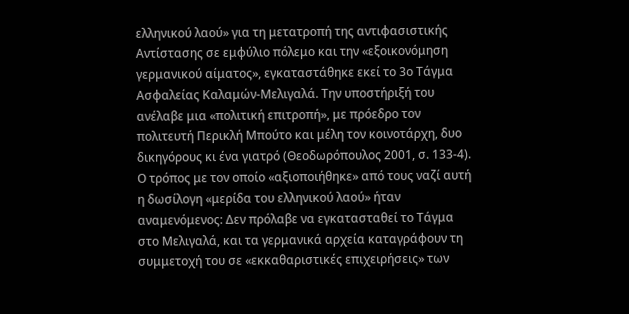ελληνικού λαού» για τη μετατροπή της αντιφασιστικής Αντίστασης σε εμφύλιο πόλεμο και την «εξοικονόμηση γερμανικού αίματος», εγκαταστάθηκε εκεί το 3ο Τάγμα Ασφαλείας Καλαμών-Μελιγαλά. Την υποστήριξή του ανέλαβε μια «πολιτική επιτροπή», με πρόεδρο τον πολιτευτή Περικλή Μπούτο και μέλη τον κοινοτάρχη, δυο δικηγόρους κι ένα γιατρό (Θεοδωρόπουλος 2001, σ. 133-4).
Ο τρόπος με τον οποίο «αξιοποιήθηκε» από τους ναζί αυτή η δωσίλογη «μερίδα του ελληνικού λαού» ήταν αναμενόμενος: Δεν πρόλαβε να εγκατασταθεί το Τάγμα στο Μελιγαλά, και τα γερμανικά αρχεία καταγράφουν τη συμμετοχή του σε «εκκαθαριστικές επιχειρήσεις» των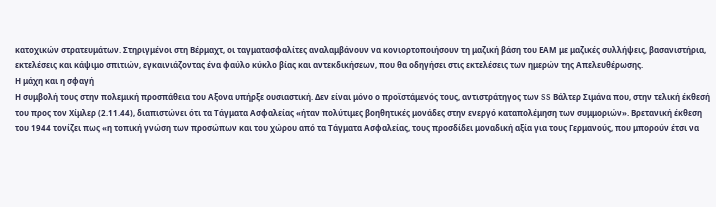κατοχικών στρατευμάτων. Στηριγμένοι στη Βέρμαχτ, οι ταγματασφαλίτες αναλαμβάνουν να κονιορτοποιήσουν τη μαζική βάση του ΕΑΜ με μαζικές συλλήψεις, βασανιστήρια, εκτελέσεις και κάψιμο σπιτιών, εγκαινιάζοντας ένα φαύλο κύκλο βίας και αντεκδικήσεων, που θα οδηγήσει στις εκτελέσεις των ημερών της Απελευθέρωσης.
Η μάχη και η σφαγή
Η συμβολή τους στην πολεμική προσπάθεια του Αξονα υπήρξε ουσιαστική. Δεν είναι μόνο ο προϊστάμενός τους, αντιστράτηγος των SS Βάλτερ Σιμάνα που, στην τελική έκθεσή του προς τον Χίμλερ (2.11.44), διαπιστώνει ότι τα Τάγματα Ασφαλείας «ήταν πολύτιμες βοηθητικές μονάδες στην ενεργό καταπολέμηση των συμμοριών». Βρετανική έκθεση του 1944 τονίζει πως «η τοπική γνώση των προσώπων και του χώρου από τα Τάγματα Ασφαλείας, τους προσδίδει μοναδική αξία για τους Γερμανούς, που μπορούν έτσι να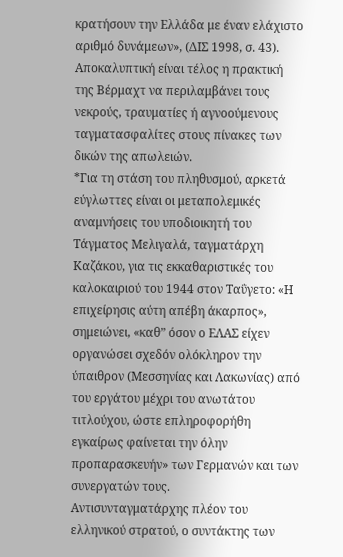κρατήσουν την Ελλάδα με έναν ελάχιστο αριθμό δυνάμεων», (ΔΙΣ 1998, σ. 43). Αποκαλυπτική είναι τέλος η πρακτική της Βέρμαχτ να περιλαμβάνει τους νεκρούς, τραυματίες ή αγνοούμενους ταγματασφαλίτες στους πίνακες των δικών της απωλειών.
*Για τη στάση του πληθυσμού, αρκετά εύγλωττες είναι οι μεταπολεμικές αναμνήσεις του υποδιοικητή του Τάγματος Μελιγαλά, ταγματάρχη Καζάκου, για τις εκκαθαριστικές του καλοκαιριού του 1944 στον Ταΰγετο: «Η επιχείρησις αύτη απέβη άκαρπος», σημειώνει, «καθ” όσον ο ΕΛΑΣ είχεν οργανώσει σχεδόν ολόκληρον την ύπαιθρον (Μεσσηνίας και Λακωνίας) από του εργάτου μέχρι του ανωτάτου τιτλούχου, ώστε επληροφορήθη εγκαίρως φαίνεται την όλην προπαρασκευήν» των Γερμανών και των συνεργατών τους.
Αντισυνταγματάρχης πλέον του ελληνικού στρατού, ο συντάκτης των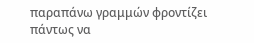παραπάνω γραμμών φροντίζει πάντως να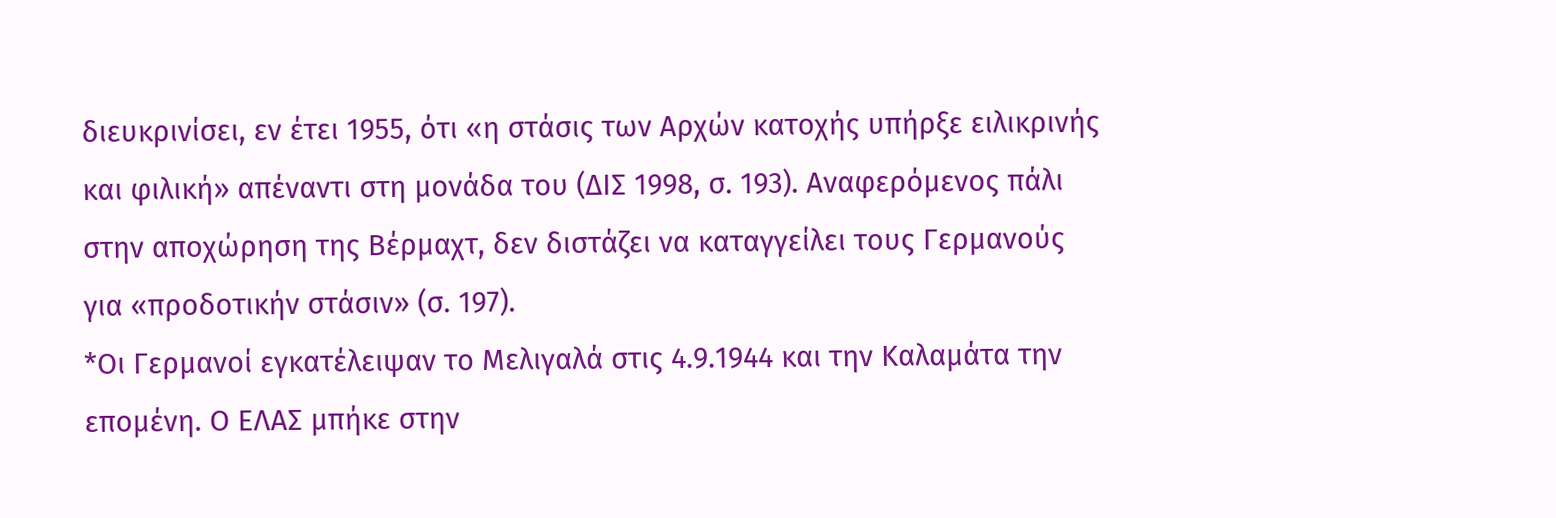διευκρινίσει, εν έτει 1955, ότι «η στάσις των Αρχών κατοχής υπήρξε ειλικρινής και φιλική» απέναντι στη μονάδα του (ΔΙΣ 1998, σ. 193). Αναφερόμενος πάλι στην αποχώρηση της Βέρμαχτ, δεν διστάζει να καταγγείλει τους Γερμανούς για «προδοτικήν στάσιν» (σ. 197).
*Οι Γερμανοί εγκατέλειψαν το Μελιγαλά στις 4.9.1944 και την Καλαμάτα την επομένη. Ο ΕΛΑΣ μπήκε στην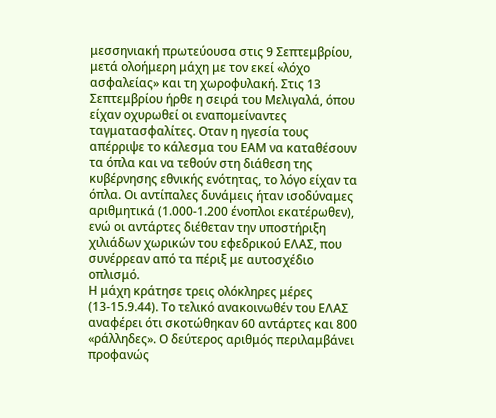μεσσηνιακή πρωτεύουσα στις 9 Σεπτεμβρίου, μετά ολοήμερη μάχη με τον εκεί «λόχο ασφαλείας» και τη χωροφυλακή. Στις 13 Σεπτεμβρίου ήρθε η σειρά του Μελιγαλά, όπου είχαν οχυρωθεί οι εναπομείναντες ταγματασφαλίτες. Οταν η ηγεσία τους απέρριψε το κάλεσμα του ΕΑΜ να καταθέσουν τα όπλα και να τεθούν στη διάθεση της κυβέρνησης εθνικής ενότητας, το λόγο είχαν τα όπλα. Οι αντίπαλες δυνάμεις ήταν ισοδύναμες αριθμητικά (1.000-1.200 ένοπλοι εκατέρωθεν), ενώ οι αντάρτες διέθεταν την υποστήριξη χιλιάδων χωρικών του εφεδρικού ΕΛΑΣ, που συνέρρεαν από τα πέριξ με αυτοσχέδιο οπλισμό.
Η μάχη κράτησε τρεις ολόκληρες μέρες (13-15.9.44). Το τελικό ανακοινωθέν του ΕΛΑΣ αναφέρει ότι σκοτώθηκαν 60 αντάρτες και 800 «ράλληδες». Ο δεύτερος αριθμός περιλαμβάνει προφανώς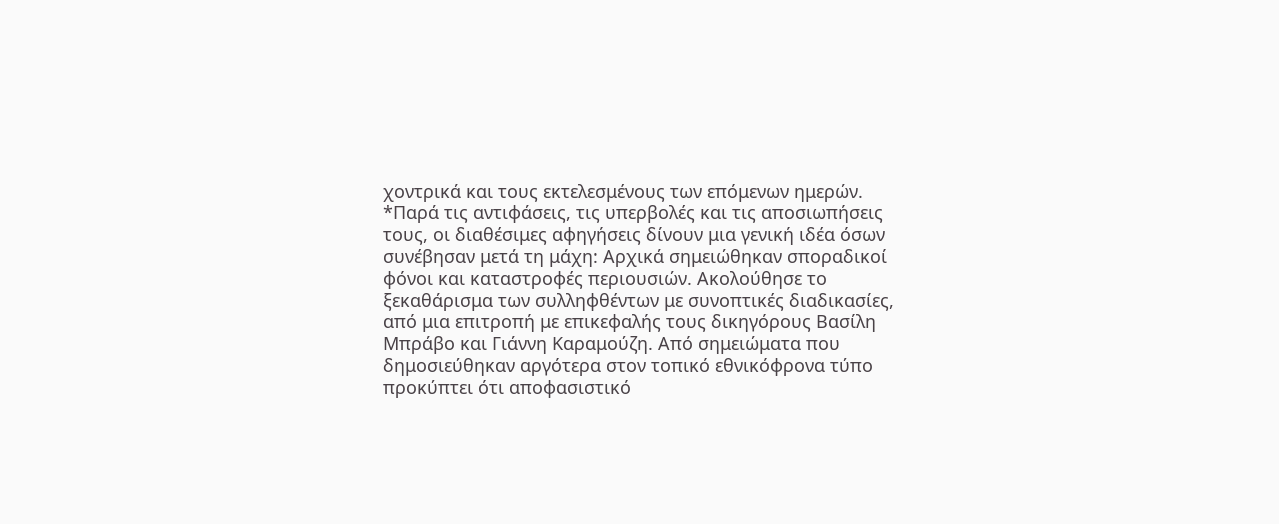χοντρικά και τους εκτελεσμένους των επόμενων ημερών.
*Παρά τις αντιφάσεις, τις υπερβολές και τις αποσιωπήσεις τους, οι διαθέσιμες αφηγήσεις δίνουν μια γενική ιδέα όσων συνέβησαν μετά τη μάχη: Αρχικά σημειώθηκαν σποραδικοί φόνοι και καταστροφές περιουσιών. Ακολούθησε το ξεκαθάρισμα των συλληφθέντων με συνοπτικές διαδικασίες, από μια επιτροπή με επικεφαλής τους δικηγόρους Βασίλη Μπράβο και Γιάννη Καραμούζη. Από σημειώματα που δημοσιεύθηκαν αργότερα στον τοπικό εθνικόφρονα τύπο προκύπτει ότι αποφασιστικό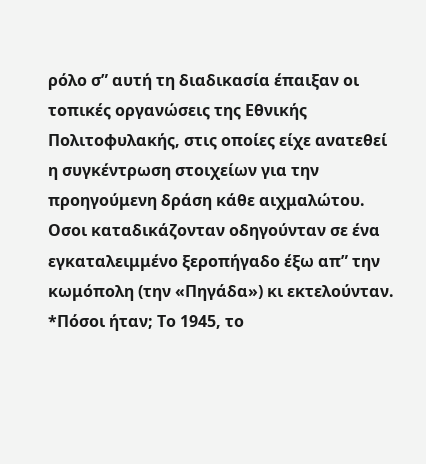ρόλο σ” αυτή τη διαδικασία έπαιξαν οι τοπικές οργανώσεις της Εθνικής Πολιτοφυλακής, στις οποίες είχε ανατεθεί η συγκέντρωση στοιχείων για την προηγούμενη δράση κάθε αιχμαλώτου. Οσοι καταδικάζονταν οδηγούνταν σε ένα εγκαταλειμμένο ξεροπήγαδο έξω απ” την κωμόπολη (την «Πηγάδα») κι εκτελούνταν.
*Πόσοι ήταν; Το 1945, το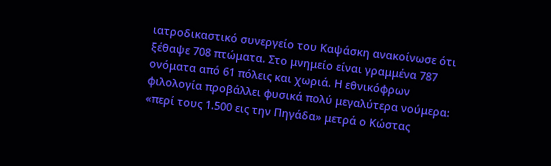ιατροδικαστικό συνεργείο του Καψάσκη ανακοίνωσε ότι ξέθαψε 708 πτώματα. Στο μνημείο είναι γραμμένα 787 ονόματα από 61 πόλεις και χωριά. Η εθνικόφρων φιλολογία προβάλλει φυσικά πολύ μεγαλύτερα νούμερα: «περί τους 1.500 εις την Πηγάδα» μετρά ο Κώστας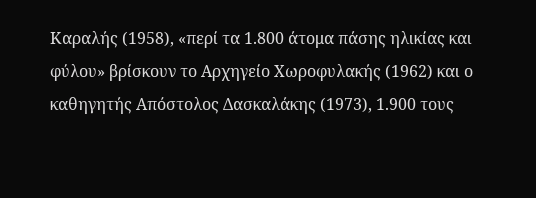Καραλής (1958), «περί τα 1.800 άτομα πάσης ηλικίας και φύλου» βρίσκουν το Αρχηγείο Χωροφυλακής (1962) και ο καθηγητής Απόστολος Δασκαλάκης (1973), 1.900 τους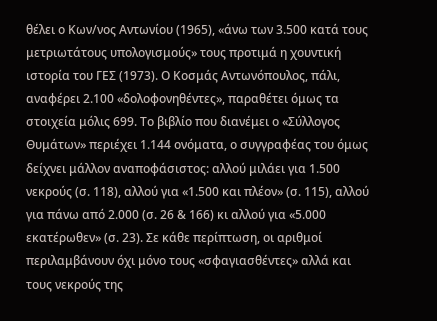θέλει ο Κων/νος Αντωνίου (1965), «άνω των 3.500 κατά τους μετριωτάτους υπολογισμούς» τους προτιμά η χουντική ιστορία του ΓΕΣ (1973). Ο Κοσμάς Αντωνόπουλος, πάλι, αναφέρει 2.100 «δολοφονηθέντες», παραθέτει όμως τα στοιχεία μόλις 699. Το βιβλίο που διανέμει ο «Σύλλογος Θυμάτων» περιέχει 1.144 ονόματα, ο συγγραφέας του όμως δείχνει μάλλον αναποφάσιστος: αλλού μιλάει για 1.500 νεκρούς (σ. 118), αλλού για «1.500 και πλέον» (σ. 115), αλλού για πάνω από 2.000 (σ. 26 & 166) κι αλλού για «5.000 εκατέρωθεν» (σ. 23). Σε κάθε περίπτωση, οι αριθμοί περιλαμβάνουν όχι μόνο τους «σφαγιασθέντες» αλλά και τους νεκρούς της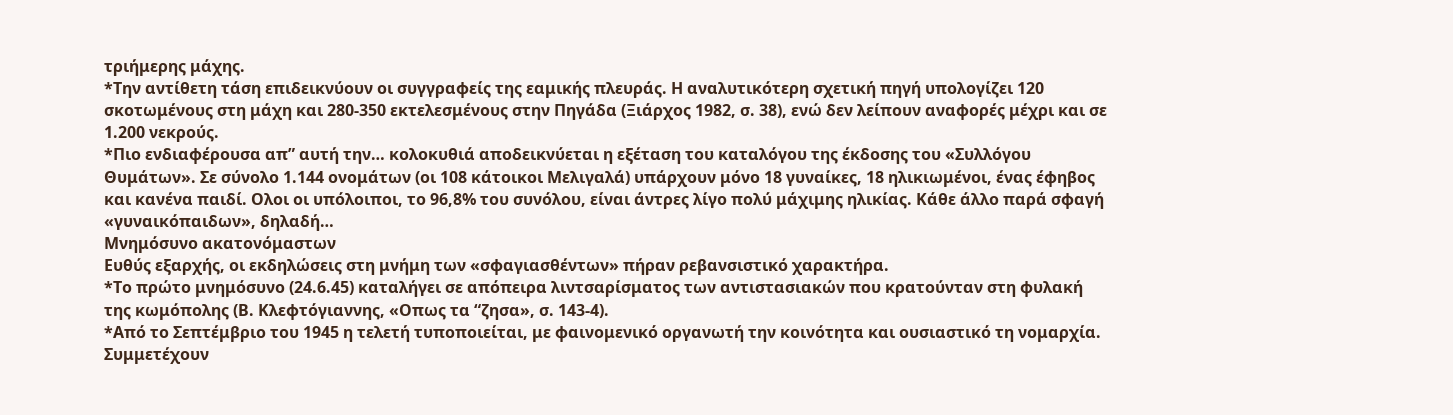τριήμερης μάχης.
*Την αντίθετη τάση επιδεικνύουν οι συγγραφείς της εαμικής πλευράς. Η αναλυτικότερη σχετική πηγή υπολογίζει 120 σκοτωμένους στη μάχη και 280-350 εκτελεσμένους στην Πηγάδα (Ξιάρχος 1982, σ. 38), ενώ δεν λείπουν αναφορές μέχρι και σε 1.200 νεκρούς.
*Πιο ενδιαφέρουσα απ” αυτή την… κολοκυθιά αποδεικνύεται η εξέταση του καταλόγου της έκδοσης του «Συλλόγου Θυμάτων». Σε σύνολο 1.144 ονομάτων (οι 108 κάτοικοι Μελιγαλά) υπάρχουν μόνο 18 γυναίκες, 18 ηλικιωμένοι, ένας έφηβος και κανένα παιδί. Ολοι οι υπόλοιποι, το 96,8% του συνόλου, είναι άντρες λίγο πολύ μάχιμης ηλικίας. Κάθε άλλο παρά σφαγή «γυναικόπαιδων», δηλαδή…
Μνημόσυνο ακατονόμαστων
Ευθύς εξαρχής, οι εκδηλώσεις στη μνήμη των «σφαγιασθέντων» πήραν ρεβανσιστικό χαρακτήρα.
*Το πρώτο μνημόσυνο (24.6.45) καταλήγει σε απόπειρα λιντσαρίσματος των αντιστασιακών που κρατούνταν στη φυλακή της κωμόπολης (Β. Κλεφτόγιαννης, «Οπως τα “ζησα», σ. 143-4).
*Από το Σεπτέμβριο του 1945 η τελετή τυποποιείται, με φαινομενικό οργανωτή την κοινότητα και ουσιαστικό τη νομαρχία. Συμμετέχουν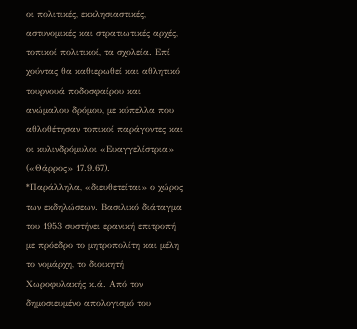οι πολιτικές, εκκλησιαστικές, αστυνομικές και στρατιωτικές αρχές, τοπικοί πολιτικοί, τα σχολεία. Επί χούντας θα καθιερωθεί και αθλητικό τουρνουά ποδοσφαίρου και ανώμαλου δρόμου, με κύπελλα που αθλοθέτησαν τοπικοί παράγοντες και οι κυλινδρόμυλοι «Ευαγγελίστρια» («Θάρρος» 17.9.67).
*Παράλληλα, «διευθετείται» ο χώρος των εκδηλώσεων. Βασιλικό διάταγμα του 1953 συστήνει ερανική επιτροπή με πρόεδρο το μητροπολίτη και μέλη το νομάρχη, το διοικητή Χωροφυλακής κ.ά. Από τον δημοσιευμένο απολογισμό του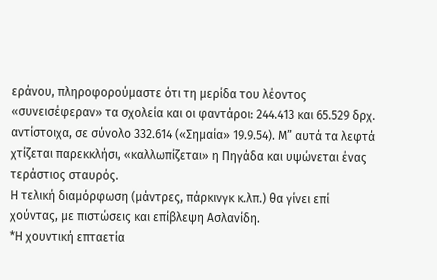εράνου, πληροφορούμαστε ότι τη μερίδα του λέοντος «συνεισέφεραν» τα σχολεία και οι φαντάροι: 244.413 και 65.529 δρχ. αντίστοιχα, σε σύνολο 332.614 («Σημαία» 19.9.54). Μ” αυτά τα λεφτά χτίζεται παρεκκλήσι, «καλλωπίζεται» η Πηγάδα και υψώνεται ένας τεράστιος σταυρός.
Η τελική διαμόρφωση (μάντρες, πάρκινγκ κ.λπ.) θα γίνει επί χούντας, με πιστώσεις και επίβλεψη Ασλανίδη.
*Η χουντική επταετία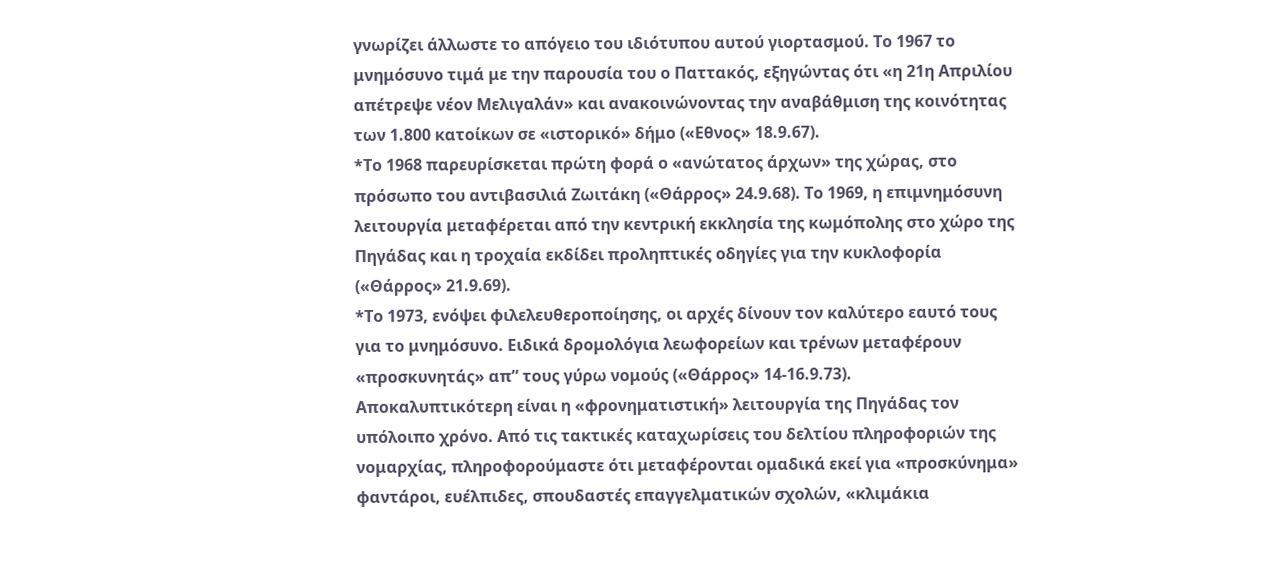γνωρίζει άλλωστε το απόγειο του ιδιότυπου αυτού γιορτασμού. Το 1967 το μνημόσυνο τιμά με την παρουσία του ο Παττακός, εξηγώντας ότι «η 21η Απριλίου απέτρεψε νέον Μελιγαλάν» και ανακοινώνοντας την αναβάθμιση της κοινότητας των 1.800 κατοίκων σε «ιστορικό» δήμο («Εθνος» 18.9.67).
*Το 1968 παρευρίσκεται πρώτη φορά ο «ανώτατος άρχων» της χώρας, στο πρόσωπο του αντιβασιλιά Ζωιτάκη («Θάρρος» 24.9.68). Το 1969, η επιμνημόσυνη λειτουργία μεταφέρεται από την κεντρική εκκλησία της κωμόπολης στο χώρο της Πηγάδας και η τροχαία εκδίδει προληπτικές οδηγίες για την κυκλοφορία («Θάρρος» 21.9.69).
*Το 1973, ενόψει φιλελευθεροποίησης, οι αρχές δίνουν τον καλύτερο εαυτό τους για το μνημόσυνο. Ειδικά δρομολόγια λεωφορείων και τρένων μεταφέρουν «προσκυνητάς» απ” τους γύρω νομούς («Θάρρος» 14-16.9.73).
Αποκαλυπτικότερη είναι η «φρονηματιστική» λειτουργία της Πηγάδας τον υπόλοιπο χρόνο. Από τις τακτικές καταχωρίσεις του δελτίου πληροφοριών της νομαρχίας, πληροφορούμαστε ότι μεταφέρονται ομαδικά εκεί για «προσκύνημα» φαντάροι, ευέλπιδες, σπουδαστές επαγγελματικών σχολών, «κλιμάκια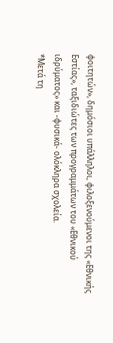φοιτητών», δημόσιοι υπάλληλοι, φιλοξενούμενοι της «Εθνικής Εστίας», ταξιδιώτες των προγραμμάτων του «Εθνικού ιδρύματος» και -φυσικά- ολόκληρα σχολεία.
*Μετά τη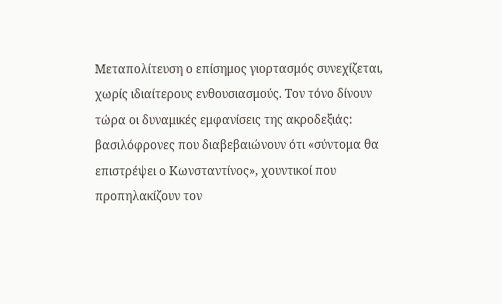Μεταπολίτευση ο επίσημος γιορτασμός συνεχίζεται, χωρίς ιδιαίτερους ενθουσιασμούς. Τον τόνο δίνουν τώρα οι δυναμικές εμφανίσεις της ακροδεξιάς: βασιλόφρονες που διαβεβαιώνουν ότι «σύντομα θα επιστρέψει ο Κωνσταντίνος», χουντικοί που προπηλακίζουν τον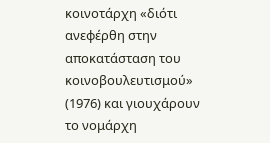κοινοτάρχη «διότι ανεφέρθη στην αποκατάσταση του κοινοβουλευτισμού» (1976) και γιουχάρουν το νομάρχη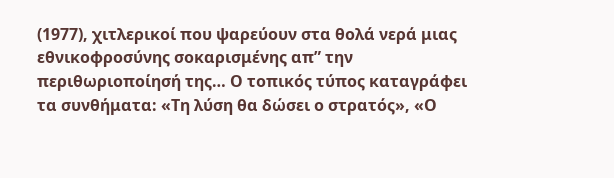(1977), χιτλερικοί που ψαρεύουν στα θολά νερά μιας εθνικοφροσύνης σοκαρισμένης απ” την περιθωριοποίησή της… Ο τοπικός τύπος καταγράφει τα συνθήματα: «Τη λύση θα δώσει ο στρατός», «Ο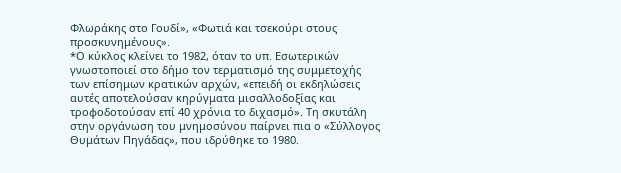Φλωράκης στο Γουδί», «Φωτιά και τσεκούρι στους προσκυνημένους».
*Ο κύκλος κλείνει το 1982, όταν το υπ. Εσωτερικών γνωστοποιεί στο δήμο τον τερματισμό της συμμετοχής των επίσημων κρατικών αρχών, «επειδή οι εκδηλώσεις αυτές αποτελούσαν κηρύγματα μισαλλοδοξίας και τροφοδοτούσαν επί 40 χρόνια το διχασμό». Τη σκυτάλη στην οργάνωση του μνημοσύνου παίρνει πια ο «Σύλλογος Θυμάτων Πηγάδας», που ιδρύθηκε το 1980.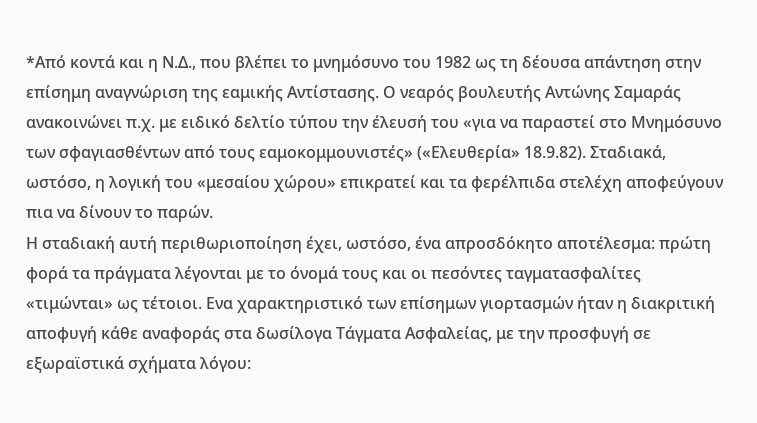*Από κοντά και η Ν.Δ., που βλέπει το μνημόσυνο του 1982 ως τη δέουσα απάντηση στην επίσημη αναγνώριση της εαμικής Αντίστασης. Ο νεαρός βουλευτής Αντώνης Σαμαράς ανακοινώνει π.χ. με ειδικό δελτίο τύπου την έλευσή του «για να παραστεί στο Μνημόσυνο των σφαγιασθέντων από τους εαμοκομμουνιστές» («Ελευθερία» 18.9.82). Σταδιακά, ωστόσο, η λογική του «μεσαίου χώρου» επικρατεί και τα φερέλπιδα στελέχη αποφεύγουν πια να δίνουν το παρών.
Η σταδιακή αυτή περιθωριοποίηση έχει, ωστόσο, ένα απροσδόκητο αποτέλεσμα: πρώτη φορά τα πράγματα λέγονται με το όνομά τους και οι πεσόντες ταγματασφαλίτες «τιμώνται» ως τέτοιοι. Ενα χαρακτηριστικό των επίσημων γιορτασμών ήταν η διακριτική αποφυγή κάθε αναφοράς στα δωσίλογα Τάγματα Ασφαλείας, με την προσφυγή σε εξωραϊστικά σχήματα λόγου: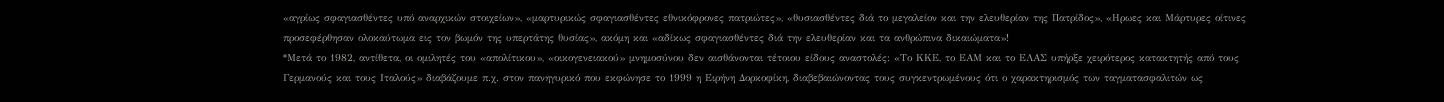«αγρίως σφαγιασθέντες υπό αναρχικών στοιχείων», «μαρτυρικώς σφαγιασθέντες εθνικόφρονες πατριώτες», «θυσιασθέντες διά το μεγαλείον και την ελευθερίαν της Πατρίδος», «Ηρωες και Μάρτυρες οίτινες προσεφέρθησαν ολοκαύτωμα εις τον βωμόν της υπερτάτης θυσίας», ακόμη και «αδίκως σφαγιασθέντες διά την ελευθερίαν και τα ανθρώπινα δικαιώματα»!
*Μετά το 1982, αντίθετα, οι ομιλητές του «απολίτικου», «οικογενειακού» μνημοσύνου δεν αισθάνονται τέτοιου είδους αναστολές: «Το ΚΚΕ, το ΕΑΜ και το ΕΛΑΣ υπήρξε χειρότερος κατακτητής από τους Γερμανούς και τους Ιταλούς» διαβάζουμε π.χ. στον πανηγυρικό που εκφώνησε το 1999 η Ειρήνη Δορκοφίκη, διαβεβαιώνοντας τους συγκεντρωμένους ότι ο χαρακτηρισμός των ταγματασφαλιτών ως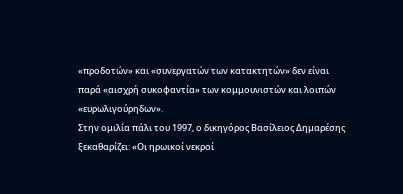«προδοτών» και «συνεργατών των κατακτητών» δεν είναι παρά «αισχρή συκοφαντία» των κομμουνιστών και λοιπών «ευρωλιγούρηδων».
Στην ομιλία πάλι του 1997, ο δικηγόρος Βασίλειος Δημαρέσης ξεκαθαρίζει: «Οι ηρωικοί νεκροί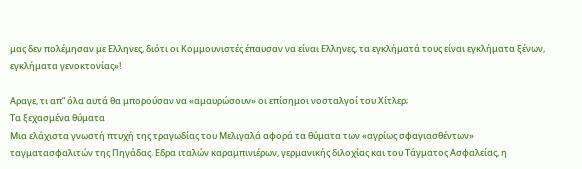μας δεν πολέμησαν με Ελληνες, διότι οι Κομμουνιστές έπαυσαν να είναι Ελληνες, τα εγκλήματά τους είναι εγκλήματα ξένων, εγκλήματα γενοκτονίας»!

Αραγε, τι απ” όλα αυτά θα μπορούσαν να «αμαυρώσουν» οι επίσημοι νοσταλγοί του Χίτλερ;
Τα ξεχασμένα θύματα
Μια ελάχιστα γνωστή πτυχή της τραγωδίας του Μελιγαλά αφορά τα θύματα των «αγρίως σφαγιασθέντων» ταγματασφαλιτών της Πηγάδας. Εδρα ιταλών καραμπινιέρων, γερμανικής διλοχίας και του Τάγματος Ασφαλείας, η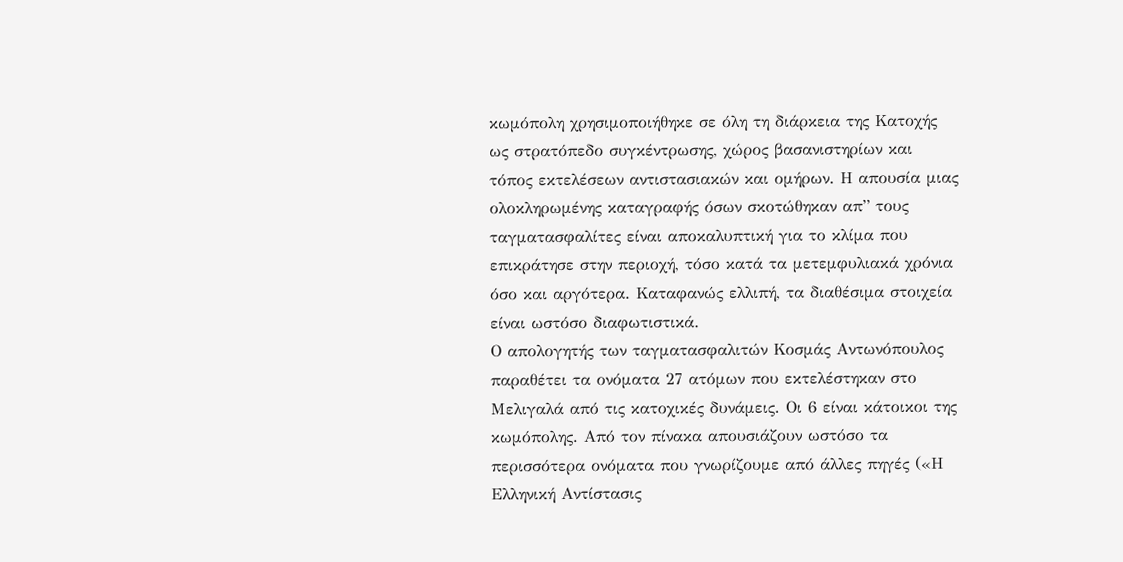κωμόπολη χρησιμοποιήθηκε σε όλη τη διάρκεια της Κατοχής ως στρατόπεδο συγκέντρωσης, χώρος βασανιστηρίων και τόπος εκτελέσεων αντιστασιακών και ομήρων. Η απουσία μιας ολοκληρωμένης καταγραφής όσων σκοτώθηκαν απ” τους ταγματασφαλίτες είναι αποκαλυπτική για το κλίμα που επικράτησε στην περιοχή, τόσο κατά τα μετεμφυλιακά χρόνια όσο και αργότερα. Καταφανώς ελλιπή, τα διαθέσιμα στοιχεία είναι ωστόσο διαφωτιστικά.
Ο απολογητής των ταγματασφαλιτών Κοσμάς Αντωνόπουλος παραθέτει τα ονόματα 27 ατόμων που εκτελέστηκαν στο Μελιγαλά από τις κατοχικές δυνάμεις. Οι 6 είναι κάτοικοι της κωμόπολης. Από τον πίνακα απουσιάζουν ωστόσο τα περισσότερα ονόματα που γνωρίζουμε από άλλες πηγές («Η Ελληνική Αντίστασις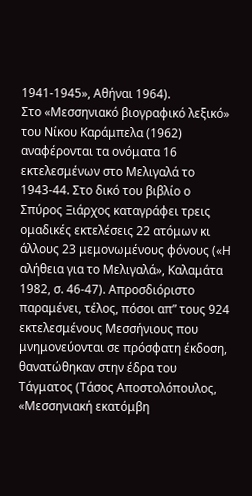1941-1945», Αθήναι 1964).
Στο «Μεσσηνιακό βιογραφικό λεξικό» του Νίκου Καράμπελα (1962) αναφέρονται τα ονόματα 16 εκτελεσμένων στο Μελιγαλά το 1943-44. Στο δικό του βιβλίο ο Σπύρος Ξιάρχος καταγράφει τρεις ομαδικές εκτελέσεις 22 ατόμων κι άλλους 23 μεμονωμένους φόνους («Η αλήθεια για το Μελιγαλά», Καλαμάτα 1982, σ. 46-47). Απροσδιόριστο παραμένει, τέλος, πόσοι απ” τους 924 εκτελεσμένους Μεσσήνιους που μνημονεύονται σε πρόσφατη έκδοση, θανατώθηκαν στην έδρα του Τάγματος (Τάσος Αποστολόπουλος, «Μεσσηνιακή εκατόμβη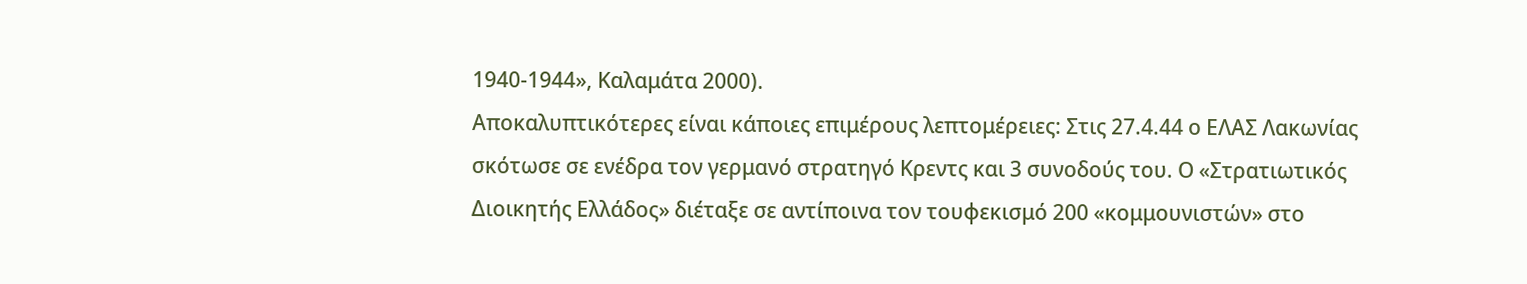1940-1944», Καλαμάτα 2000).
Αποκαλυπτικότερες είναι κάποιες επιμέρους λεπτομέρειες: Στις 27.4.44 ο ΕΛΑΣ Λακωνίας σκότωσε σε ενέδρα τον γερμανό στρατηγό Κρεντς και 3 συνοδούς του. Ο «Στρατιωτικός Διοικητής Ελλάδος» διέταξε σε αντίποινα τον τουφεκισμό 200 «κομμουνιστών» στο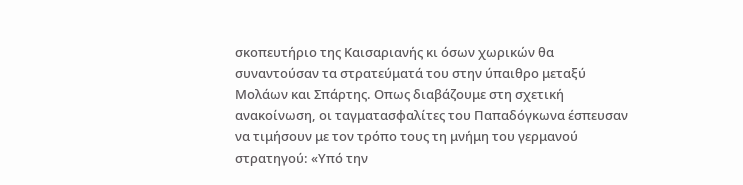σκοπευτήριο της Καισαριανής κι όσων χωρικών θα συναντούσαν τα στρατεύματά του στην ύπαιθρο μεταξύ Μολάων και Σπάρτης. Οπως διαβάζουμε στη σχετική ανακοίνωση, οι ταγματασφαλίτες του Παπαδόγκωνα έσπευσαν να τιμήσουν με τον τρόπο τους τη μνήμη του γερμανού στρατηγού: «Υπό την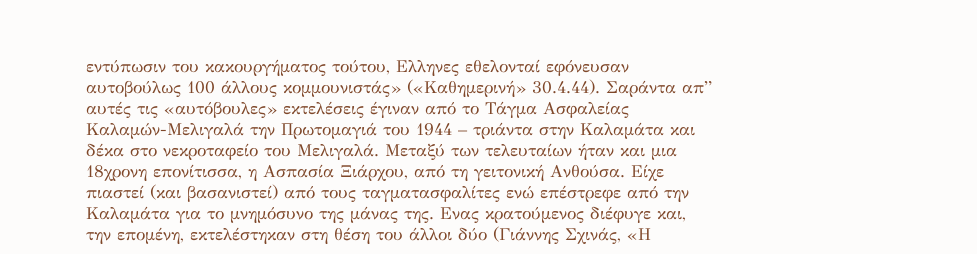εντύπωσιν του κακουργήματος τούτου, Ελληνες εθελονταί εφόνευσαν αυτοβούλως 100 άλλους κομμουνιστάς» («Καθημερινή» 30.4.44). Σαράντα απ” αυτές τις «αυτόβουλες» εκτελέσεις έγιναν από το Τάγμα Ασφαλείας Καλαμών-Μελιγαλά την Πρωτομαγιά του 1944 – τριάντα στην Καλαμάτα και δέκα στο νεκροταφείο του Μελιγαλά. Μεταξύ των τελευταίων ήταν και μια 18χρονη επονίτισσα, η Ασπασία Ξιάρχου, από τη γειτονική Ανθούσα. Είχε πιαστεί (και βασανιστεί) από τους ταγματασφαλίτες ενώ επέστρεφε από την Καλαμάτα για το μνημόσυνο της μάνας της. Ενας κρατούμενος διέφυγε και, την επομένη, εκτελέστηκαν στη θέση του άλλοι δύο (Γιάννης Σχινάς, «Η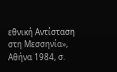εθνική Αντίσταση στη Μεσσηνία», Αθήνα 1984, σ.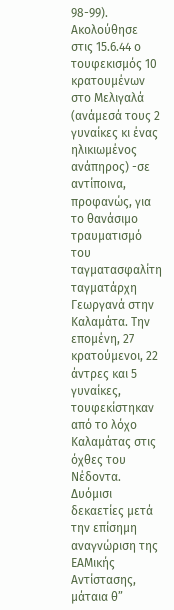98-99).
Ακολούθησε στις 15.6.44 ο τουφεκισμός 10 κρατουμένων στο Μελιγαλά (ανάμεσά τους 2 γυναίκες κι ένας ηλικιωμένος ανάπηρος) -σε αντίποινα, προφανώς, για το θανάσιμο τραυματισμό του ταγματασφαλίτη ταγματάρχη Γεωργανά στην Καλαμάτα. Την επομένη, 27 κρατούμενοι, 22 άντρες και 5 γυναίκες, τουφεκίστηκαν από το λόχο Καλαμάτας στις όχθες του Νέδοντα.
Δυόμισι δεκαετίες μετά την επίσημη αναγνώριση της ΕΑΜικής Αντίστασης, μάταια θ”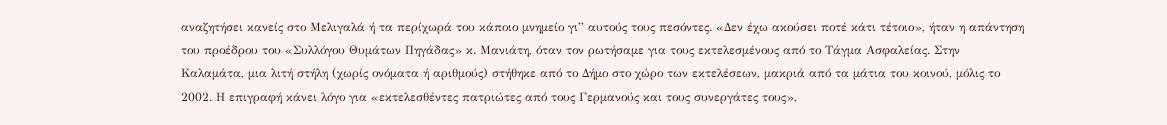αναζητήσει κανείς στο Μελιγαλά ή τα περίχωρά του κάποιο μνημείο γι” αυτούς τους πεσόντες. «Δεν έχω ακούσει ποτέ κάτι τέτοιο», ήταν η απάντηση του προέδρου του «Συλλόγου Θυμάτων Πηγάδας» κ. Μανιάτη, όταν τον ρωτήσαμε για τους εκτελεσμένους από το Τάγμα Ασφαλείας. Στην Καλαμάτα, μια λιτή στήλη (χωρίς ονόματα ή αριθμούς) στήθηκε από το Δήμο στο χώρο των εκτελέσεων, μακριά από τα μάτια του κοινού, μόλις το 2002. Η επιγραφή κάνει λόγο για «εκτελεσθέντες πατριώτες από τους Γερμανούς και τους συνεργάτες τους»,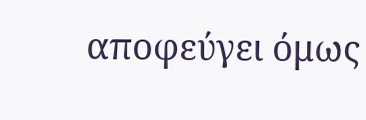αποφεύγει όμως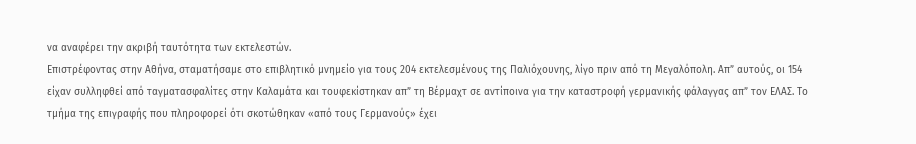να αναφέρει την ακριβή ταυτότητα των εκτελεστών.
Επιστρέφοντας στην Αθήνα, σταματήσαμε στο επιβλητικό μνημείο για τους 204 εκτελεσμένους της Παλιόχουνης, λίγο πριν από τη Μεγαλόπολη. Απ” αυτούς, οι 154 είχαν συλληφθεί από ταγματασφαλίτες στην Καλαμάτα και τουφεκίστηκαν απ” τη Βέρμαχτ σε αντίποινα για την καταστροφή γερμανικής φάλαγγας απ” τον ΕΛΑΣ. Το τμήμα της επιγραφής που πληροφορεί ότι σκοτώθηκαν «από τους Γερμανούς» έχει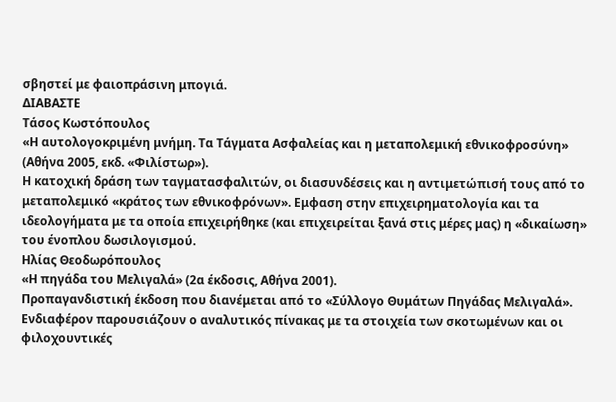σβηστεί με φαιοπράσινη μπογιά.
ΔΙΑΒΑΣΤΕ
Τάσος Κωστόπουλος
«Η αυτολογοκριμένη μνήμη. Τα Τάγματα Ασφαλείας και η μεταπολεμική εθνικοφροσύνη» (Αθήνα 2005, εκδ. «Φιλίστωρ»).
Η κατοχική δράση των ταγματασφαλιτών, οι διασυνδέσεις και η αντιμετώπισή τους από το μεταπολεμικό «κράτος των εθνικοφρόνων». Εμφαση στην επιχειρηματολογία και τα ιδεολογήματα με τα οποία επιχειρήθηκε (και επιχειρείται ξανά στις μέρες μας) η «δικαίωση» του ένοπλου δωσιλογισμού.
Ηλίας Θεοδωρόπουλος
«Η πηγάδα του Μελιγαλά» (2α έκδοσις, Αθήνα 2001).
Προπαγανδιστική έκδοση που διανέμεται από το «Σύλλογο Θυμάτων Πηγάδας Μελιγαλά». Ενδιαφέρον παρουσιάζουν ο αναλυτικός πίνακας με τα στοιχεία των σκοτωμένων και οι φιλοχουντικές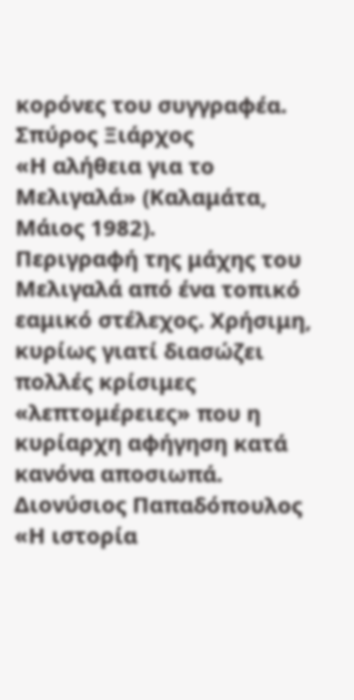κορόνες του συγγραφέα.
Σπύρος Ξιάρχος
«Η αλήθεια για το Μελιγαλά» (Καλαμάτα, Μάιος 1982).
Περιγραφή της μάχης του Μελιγαλά από ένα τοπικό εαμικό στέλεχος. Χρήσιμη, κυρίως γιατί διασώζει πολλές κρίσιμες «λεπτομέρειες» που η κυρίαρχη αφήγηση κατά κανόνα αποσιωπά.
Διονύσιος Παπαδόπουλος
«Η ιστορία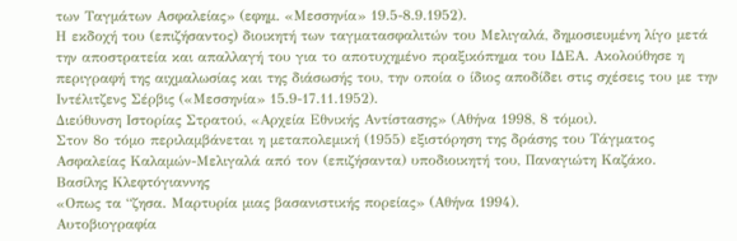των Ταγμάτων Ασφαλείας» (εφημ. «Μεσσηνία» 19.5-8.9.1952).
Η εκδοχή του (επιζήσαντος) διοικητή των ταγματασφαλιτών του Μελιγαλά, δημοσιευμένη λίγο μετά την αποστρατεία και απαλλαγή του για το αποτυχημένο πραξικόπημα του ΙΔΕΑ. Ακολούθησε η περιγραφή της αιχμαλωσίας και της διάσωσής του, την οποία ο ίδιος αποδίδει στις σχέσεις του με την Ιντέλιτζενς Σέρβις («Μεσσηνία» 15.9-17.11.1952).
Διεύθυνση Ιστορίας Στρατού, «Αρχεία Εθνικής Αντίστασης» (Αθήνα 1998, 8 τόμοι).
Στον 8ο τόμο περιλαμβάνεται η μεταπολεμική (1955) εξιστόρηση της δράσης του Τάγματος Ασφαλείας Καλαμών-Μελιγαλά από τον (επιζήσαντα) υποδιοικητή του, Παναγιώτη Καζάκο.
Βασίλης Κλεφτόγιαννης
«Οπως τα “ζησα. Μαρτυρία μιας βασανιστικής πορείας» (Αθήνα 1994).
Αυτοβιογραφία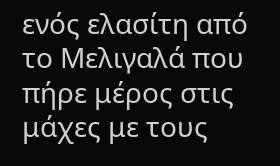ενός ελασίτη από το Μελιγαλά που πήρε μέρος στις μάχες με τους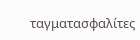ταγματασφαλίτες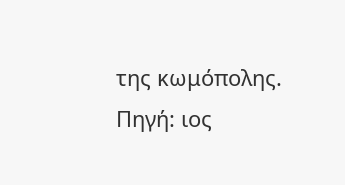της κωμόπολης.
Πηγή: ιος